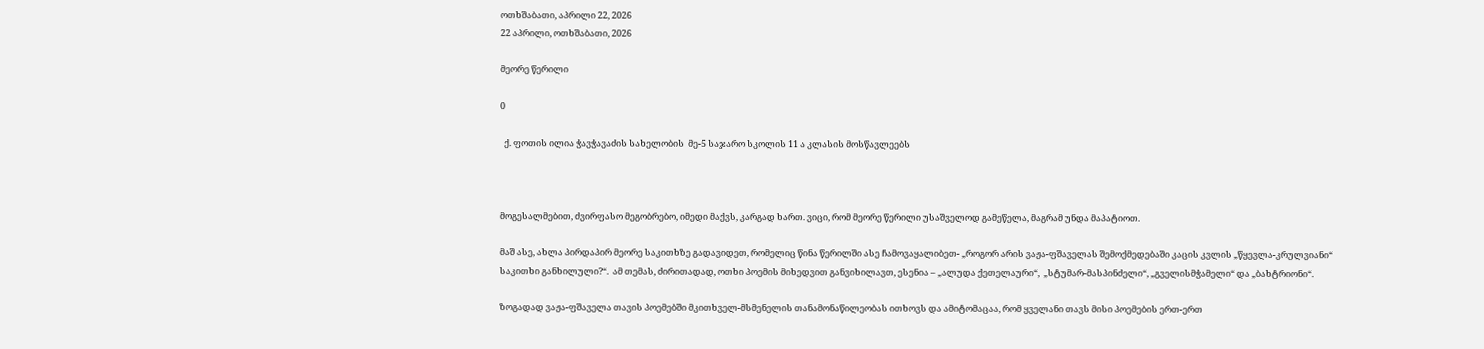ოთხშაბათი, აპრილი 22, 2026
22 აპრილი, ოთხშაბათი, 2026

მეორე წერილი

0

  ქ. ფოთის ილია ჭავჭავაძის სახელობის  მე-5 საჯარო სკოლის 11 ა კლასის მოსწავლეებს



მოგესალმებით, ძვირფასო მეგობრებო, იმედი მაქვს, კარგად ხართ. ვიცი, რომ მეორე წერილი უსაშველოდ გამეწელა, მაგრამ უნდა მაპატიოთ.

მაშ ასე, ახლა პირდაპირ მეორე საკითხზე გადავიდეთ, რომელიც წინა წერილში ასე ჩამოვაყალიბეთ- „როგორ არის ვაჟა-ფშაველას შემოქმედებაში კაცის კვლის „წყევლა-კრულვიანი“ საკითხი განხილული?“.  ამ თემას, ძირითადად, ოთხი პოემის მიხედვით განვიხილავთ, ესენია – „ალუდა ქეთელაური“,  „სტუმარ-მასპინძელი“, „გველისმჭამელი“ და „ბახტრიონი“.

ზოგადად ვაჟა-ფშაველა თავის პოემებში მკითხველ-მსმენელის თანამონაწილეობას ითხოვს და ამიტომაცაა, რომ ყველანი თავს მისი პოემების ერთ-ერთ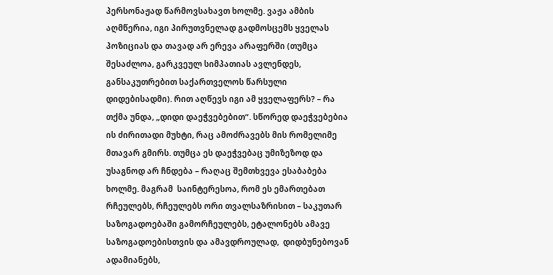პერსონაჟად წარმოვსახავთ ხოლმე. ვაჟა ამბის აღმწერია, იგი პირუთვნელად გადმოსცემს ყველას პოზიციას და თავად არ ერევა არაფერში (თუმცა შესაძლოა, გარკვეულ სიმპათიას ავლენდეს, განსაკუთრებით საქართველოს წარსული დიდებისადმი). რით აღწევს იგი ამ ყველაფერს? – რა თქმა უნდა, „დიდი დაეჭვებებით“. სწორედ დაეჭვებებია ის ძირითადი მუხტი, რაც ამოძრავებს მის რომელიმე მთავარ გმირს. თუმცა ეს დაეჭვებაც უმიზეზოდ და უსაგნოდ არ ჩნდება – რაღაც შემთხვევა ესაბაბება ხოლმე. მაგრამ  საინტერესოა, რომ ეს ემართებათ რჩეულებს, რჩეულებს ორი თვალსაზრისით – საკუთარ საზოგადოებაში გამორჩეულებს, ეტალონებს ამავე საზოგადოებისთვის და ამავდროულად,  დიდბუნებოვან ადამიანებს,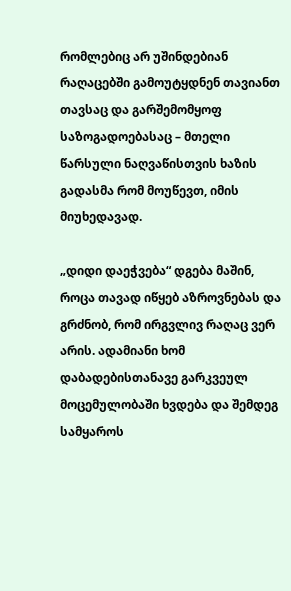რომლებიც არ უშინდებიან რაღაცებში გამოუტყდნენ თავიანთ თავსაც და გარშემომყოფ საზოგადოებასაც – მთელი წარსული ნაღვაწისთვის ხაზის გადასმა რომ მოუწევთ, იმის მიუხედავად.

„დიდი დაეჭვება“ დგება მაშინ, როცა თავად იწყებ აზროვნებას და გრძნობ, რომ ირგვლივ რაღაც ვერ არის. ადამიანი ხომ დაბადებისთანავე გარკვეულ მოცემულობაში ხვდება და შემდეგ სამყაროს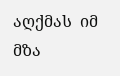აღქმას  იმ მზა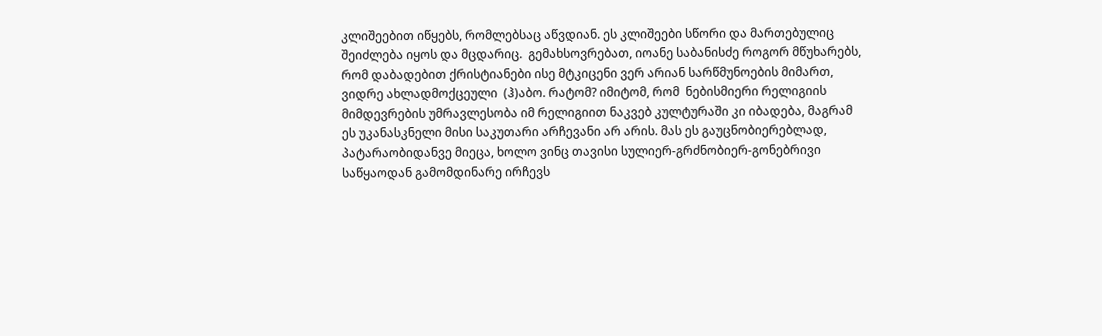კლიშეებით იწყებს, რომლებსაც აწვდიან. ეს კლიშეები სწორი და მართებულიც შეიძლება იყოს და მცდარიც.  გემახსოვრებათ, იოანე საბანისძე როგორ მწუხარებს, რომ დაბადებით ქრისტიანები ისე მტკიცენი ვერ არიან სარწმუნოების მიმართ, ვიდრე ახლადმოქცეული  (ჰ)აბო. რატომ? იმიტომ, რომ  ნებისმიერი რელიგიის მიმდევრების უმრავლესობა იმ რელიგიით ნაკვებ კულტურაში კი იბადება, მაგრამ ეს უკანასკნელი მისი საკუთარი არჩევანი არ არის. მას ეს გაუცნობიერებლად, პატარაობიდანვე მიეცა, ხოლო ვინც თავისი სულიერ-გრძნობიერ-გონებრივი  საწყაოდან გამომდინარე ირჩევს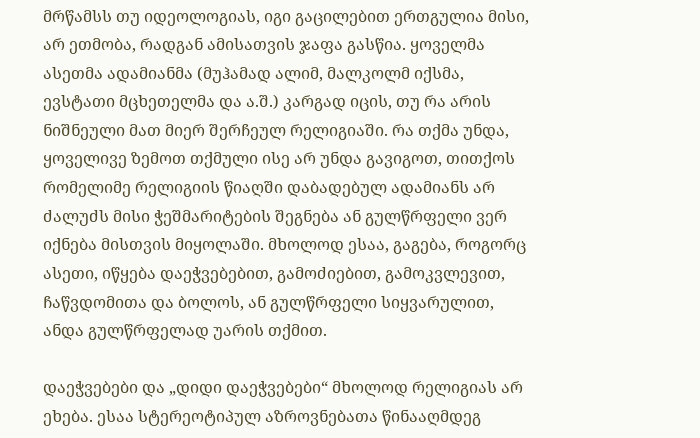მრწამსს თუ იდეოლოგიას, იგი გაცილებით ერთგულია მისი, არ ეთმობა, რადგან ამისათვის ჯაფა გასწია. ყოველმა ასეთმა ადამიანმა (მუჰამად ალიმ, მალკოლმ იქსმა, ევსტათი მცხეთელმა და ა.შ.) კარგად იცის, თუ რა არის ნიშნეული მათ მიერ შერჩეულ რელიგიაში. რა თქმა უნდა, ყოველივე ზემოთ თქმული ისე არ უნდა გავიგოთ, თითქოს  რომელიმე რელიგიის წიაღში დაბადებულ ადამიანს არ ძალუძს მისი ჭეშმარიტების შეგნება ან გულწრფელი ვერ იქნება მისთვის მიყოლაში. მხოლოდ ესაა, გაგება, როგორც ასეთი, იწყება დაეჭვებებით, გამოძიებით, გამოკვლევით, ჩაწვდომითა და ბოლოს, ან გულწრფელი სიყვარულით, ანდა გულწრფელად უარის თქმით.

დაეჭვებები და „დიდი დაეჭვებები“ მხოლოდ რელიგიას არ ეხება. ესაა სტერეოტიპულ აზროვნებათა წინააღმდეგ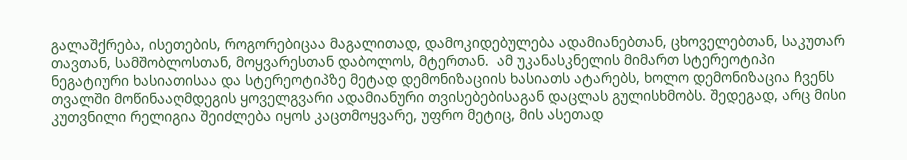გალაშქრება, ისეთების, როგორებიცაა მაგალითად, დამოკიდებულება ადამიანებთან, ცხოველებთან, საკუთარ თავთან, სამშობლოსთან, მოყვარესთან დაბოლოს, მტერთან.  ამ უკანასკნელის მიმართ სტერეოტიპი ნეგატიური ხასიათისაა და სტერეოტიპზე მეტად დემონიზაციის ხასიათს ატარებს, ხოლო დემონიზაცია ჩვენს თვალში მოწინააღმდეგის ყოველგვარი ადამიანური თვისებებისაგან დაცლას გულისხმობს. შედეგად, არც მისი კუთვნილი რელიგია შეიძლება იყოს კაცთმოყვარე, უფრო მეტიც, მის ასეთად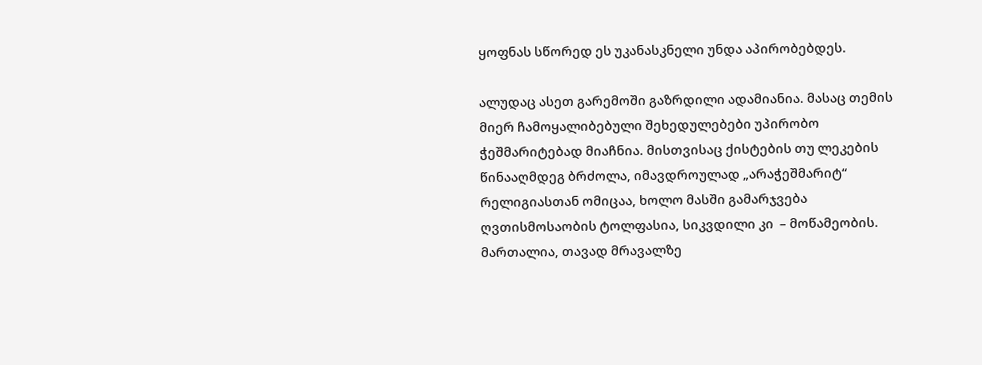ყოფნას სწორედ ეს უკანასკნელი უნდა აპირობებდეს.

ალუდაც ასეთ გარემოში გაზრდილი ადამიანია. მასაც თემის მიერ ჩამოყალიბებული შეხედულებები უპირობო ჭეშმარიტებად მიაჩნია. მისთვისაც ქისტების თუ ლეკების წინააღმდეგ ბრძოლა, იმავდროულად „არაჭეშმარიტ“ რელიგიასთან ომიცაა, ხოლო მასში გამარჯვება ღვთისმოსაობის ტოლფასია, სიკვდილი კი  – მოწამეობის.  მართალია, თავად მრავალზე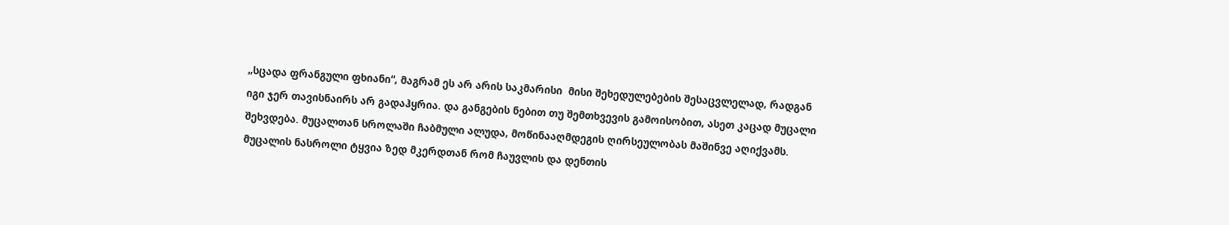„სცადა ფრანგული ფხიანი“, მაგრამ ეს არ არის საკმარისი  მისი შეხედულებების შესაცვლელად, რადგან იგი ჯერ თავისნაირს არ გადაჰყრია. და განგების ნებით თუ შემთხვევის გამოისობით, ასეთ კაცად მუცალი შეხვდება. მუცალთან სროლაში ჩაბმული ალუდა, მოწინააღმდეგის ღირსეულობას მაშინვე აღიქვამს. მუცალის ნასროლი ტყვია ზედ მკერდთან რომ ჩაუვლის და დენთის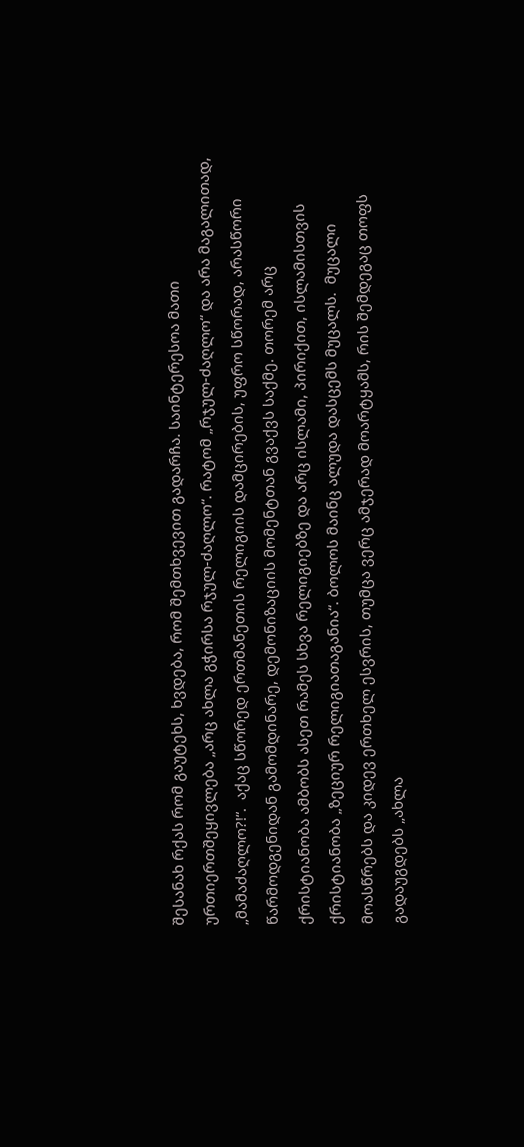შესანახ რქას რომ გაუტეხს, ხვდება, რომ შემთხვევით გადარჩა. საინტერესოა მათი ურთიერთშეყივლება „არც ახლა გჭირსა რჯულ-ძაღლო“. რატომ „რჯულ-ძაღლო“ და არა მაგალითად, „მამაძაღლო?!“.  აქაც სწორედ ერთმანეთის რელიგიის დამცირების, უფრო სწორად, არასწორი წარმოდგენიდან გამომდინარე, დემონიზაციის მომენტთან გვაქვს საქმე. თორემ არც ქრისტიანობა ამბობს ასეთ რამეს სხვა რელიგიებზე და არც ისლამი, პირიქით, ისლამისთვის ქრისტიანობა „ზეციურ რელიგიათაგანია“. ბოლოს მაინც ალუდა დასცემს მუცალს.  მუცალი მოასწრებს და კიდევ ერთხელ ესვრის, თუმცა ვერც ამჯერად მოარტყამს, რის შემდეგაც თოფს გადაუგდებს „ახლა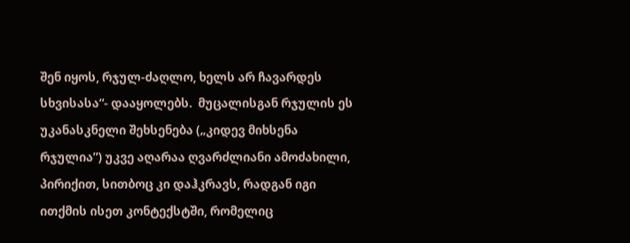შენ იყოს, რჯულ-ძაღლო, ხელს არ ჩავარდეს სხვისასა“- დააყოლებს.  მუცალისგან რჯულის ეს უკანასკნელი შეხსენება („კიდევ მიხსენა რჯულია”) უკვე აღარაა ღვარძლიანი ამოძახილი, პირიქით, სითბოც კი დაჰკრავს, რადგან იგი ითქმის ისეთ კონტექსტში, რომელიც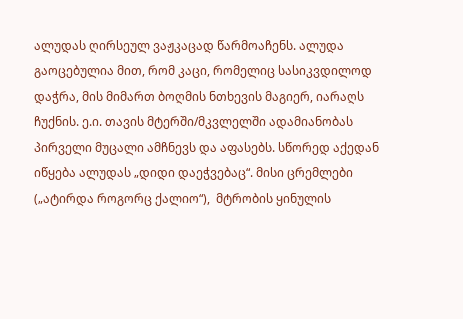ალუდას ღირსეულ ვაჟკაცად წარმოაჩენს. ალუდა გაოცებულია მით, რომ კაცი, რომელიც სასიკვდილოდ დაჭრა, მის მიმართ ბოღმის ნთხევის მაგიერ, იარაღს ჩუქნის. ე.ი. თავის მტერში/მკვლელში ადამიანობას პირველი მუცალი ამჩნევს და აფასებს. სწორედ აქედან იწყება ალუდას „დიდი დაეჭვებაც“. მისი ცრემლები („ატირდა როგორც ქალიო“),  მტრობის ყინულის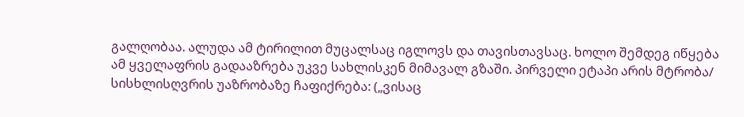გალღობაა. ალუდა ამ ტირილით მუცალსაც იგლოვს და თავისთავსაც. ხოლო შემდეგ იწყება  ამ ყველაფრის გადააზრება უკვე სახლისკენ მიმავალ გზაში. პირველი ეტაპი არის მტრობა/ სისხლისღვრის უაზრობაზე ჩაფიქრება: („ვისაც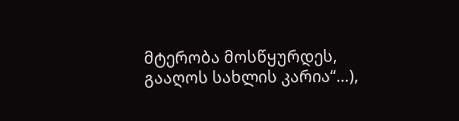მტერობა მოსწყურდეს, გააღოს სახლის კარია“…),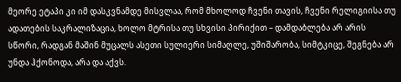მეორე ეტაპი კი იმ დასკვნამდე მისვლაა, რომ მხოლოდ ჩვენი თავის, ჩვენი რელიგიისა თუ ადათების საკრალიზაცია, ხოლო მტრისა თუ სხვისი პირიქით – დამდაბლება არ არის სწორი, რადგან მაშინ მუცალს ასეთი სულიერი სიმაღლე, უშიშარობა, სიმტკიცე, შეგნება არ უნდა ჰქონოდა, არა და აქვს.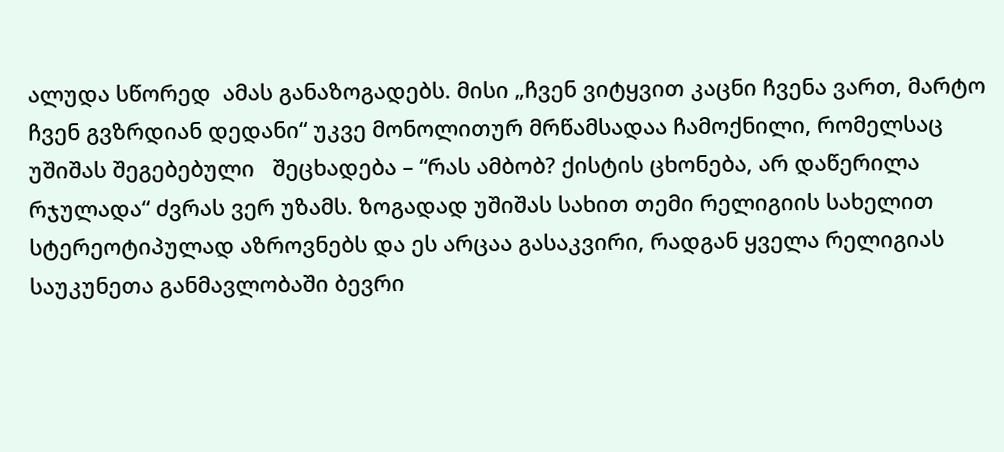ალუდა სწორედ  ამას განაზოგადებს. მისი „ჩვენ ვიტყვით კაცნი ჩვენა ვართ, მარტო ჩვენ გვზრდიან დედანი“ უკვე მონოლითურ მრწამსადაა ჩამოქნილი, რომელსაც უშიშას შეგებებული   შეცხადება – “რას ამბობ? ქისტის ცხონება, არ დაწერილა რჯულადა“ ძვრას ვერ უზამს. ზოგადად უშიშას სახით თემი რელიგიის სახელით სტერეოტიპულად აზროვნებს და ეს არცაა გასაკვირი, რადგან ყველა რელიგიას საუკუნეთა განმავლობაში ბევრი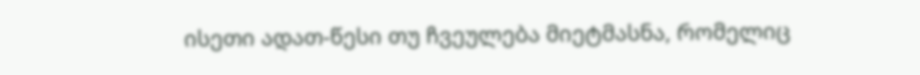ისეთი ადათ-წესი თუ ჩვეულება მიეტმასნა, რომელიც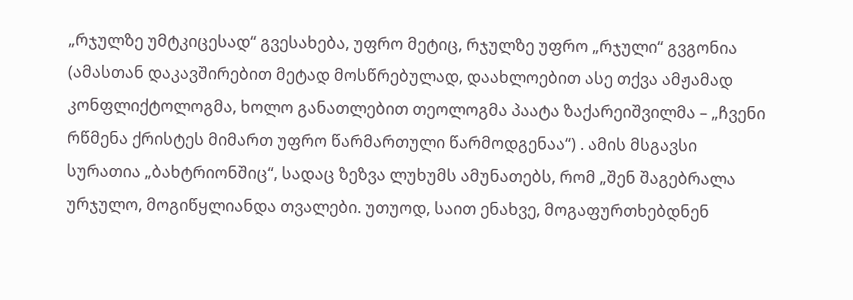„რჯულზე უმტკიცესად“ გვესახება, უფრო მეტიც, რჯულზე უფრო „რჯული“ გვგონია (ამასთან დაკავშირებით მეტად მოსწრებულად, დაახლოებით ასე თქვა ამჟამად კონფლიქტოლოგმა, ხოლო განათლებით თეოლოგმა პაატა ზაქარეიშვილმა – „ჩვენი რწმენა ქრისტეს მიმართ უფრო წარმართული წარმოდგენაა“) . ამის მსგავსი  სურათია „ბახტრიონშიც“, სადაც ზეზვა ლუხუმს ამუნათებს, რომ „შენ შაგებრალა ურჯულო, მოგიწყლიანდა თვალები. უთუოდ, საით ენახვე, მოგაფურთხებდნენ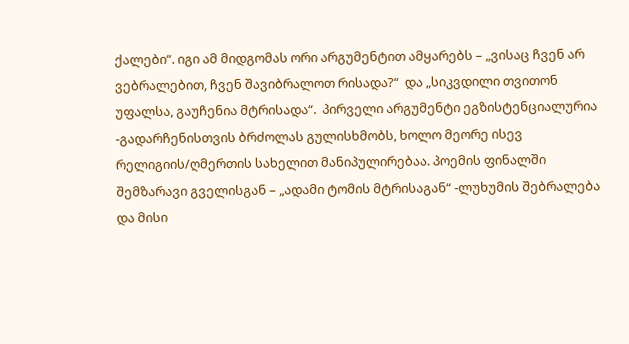ქალები“. იგი ამ მიდგომას ორი არგუმენტით ამყარებს – „ვისაც ჩვენ არ ვებრალებით, ჩვენ შავიბრალოთ რისადა?“  და „სიკვდილი თვითონ უფალსა, გაუჩენია მტრისადა“.  პირველი არგუმენტი ეგზისტენციალურია -გადარჩენისთვის ბრძოლას გულისხმობს, ხოლო მეორე ისევ რელიგიის/ღმერთის სახელით მანიპულირებაა. პოემის ფინალში შემზარავი გველისგან – „ადამი ტომის მტრისაგან“ -ლუხუმის შებრალება და მისი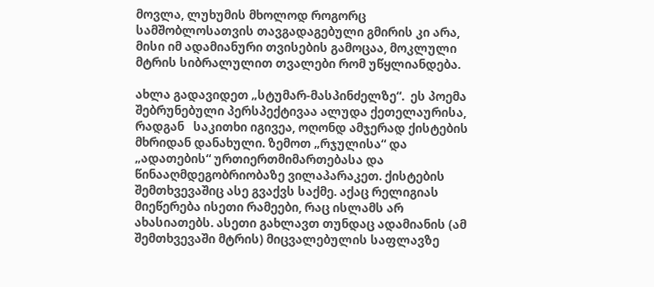მოვლა, ლუხუმის მხოლოდ როგორც სამშობლოსათვის თავგადაგებული გმირის კი არა, მისი იმ ადამიანური თვისების გამოცაა, მოკლული მტრის სიბრალულით თვალები რომ უწყლიანდება.

ახლა გადავიდეთ „სტუმარ-მასპინძელზე“.  ეს პოემა შებრუნებული პერსპექტივაა ალუდა ქეთელაურისა, რადგან   საკითხი იგივეა, ოღონდ ამჯერად ქისტების მხრიდან დანახული. ზემოთ „რჯულისა“ და „ადათების“ ურთიერთმიმართებასა და წინააღმდეგობრიობაზე ვილაპარაკეთ. ქისტების შემთხვევაშიც ასე გვაქვს საქმე. აქაც რელიგიას მიეწერება ისეთი რამეები, რაც ისლამს არ ახასიათებს. ასეთი გახლავთ თუნდაც ადამიანის (ამ შემთხვევაში მტრის) მიცვალებულის საფლავზე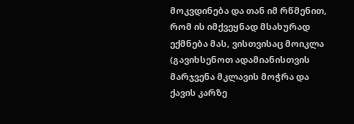მოკვდინება და თან იმ რწმენით, რომ ის იმქვეყნად მსახურად ექმნება მას, ვისთვისაც მოიკლა (გავიხსენოთ ადამიანისთვის მარჯვენა მკლავის მოჭრა და ქავის კარზე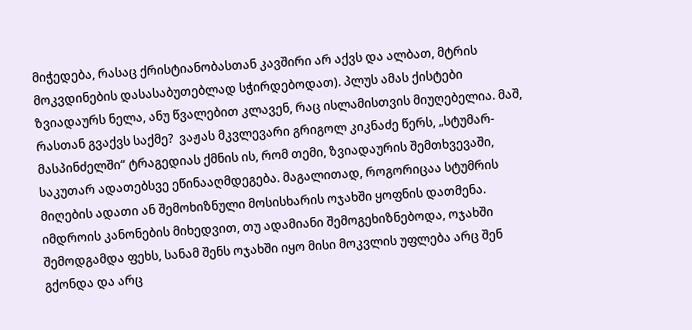მიჭედება, რასაც ქრისტიანობასთან კავშირი არ აქვს და ალბათ, მტრის მოკვდინების დასასაბუთებლად სჭირდებოდათ). პლუს ამას ქისტები ზვიადაურს ნელა, ანუ წვალებით კლავენ, რაც ისლამისთვის მიუღებელია. მაშ, რასთან გვაქვს საქმე?  ვაჟას მკვლევარი გრიგოლ კიკნაძე წერს, „სტუმარ-მასპინძელში“ ტრაგედიას ქმნის ის, რომ თემი, ზვიადაურის შემთხვევაში, საკუთარ ადათებსვე ეწინააღმდეგება. მაგალითად, როგორიცაა სტუმრის მიღების ადათი ან შემოხიზნული მოსისხარის ოჯახში ყოფნის დათმენა. იმდროის კანონების მიხედვით, თუ ადამიანი შემოგეხიზნებოდა, ოჯახში შემოდგამდა ფეხს, სანამ შენს ოჯახში იყო მისი მოკვლის უფლება არც შენ გქონდა და არც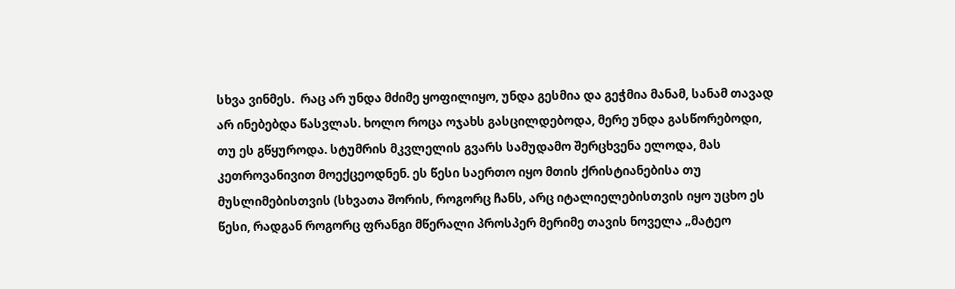სხვა ვინმეს.  რაც არ უნდა მძიმე ყოფილიყო, უნდა გესმია და გეჭმია მანამ, სანამ თავად არ ინებებდა წასვლას. ხოლო როცა ოჯახს გასცილდებოდა, მერე უნდა გასწორებოდი, თუ ეს გწყუროდა. სტუმრის მკვლელის გვარს სამუდამო შერცხვენა ელოდა, მას კეთროვანივით მოექცეოდნენ. ეს წესი საერთო იყო მთის ქრისტიანებისა თუ მუსლიმებისთვის (სხვათა შორის, როგორც ჩანს, არც იტალიელებისთვის იყო უცხო ეს წესი, რადგან როგორც ფრანგი მწერალი პროსპერ მერიმე თავის ნოველა „მატეო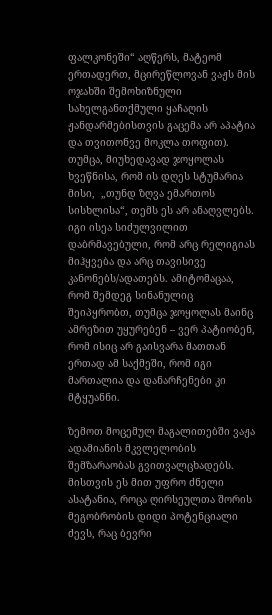ფალკონეში“ აღწერს, მატეომ ერთადერთ, მცირეწლოვან ვაჟს მის ოჯახში შემოხიზნული სახელგანთქმული ყაჩაღის ჟანდარმებისთვის გაცემა არ აპატია და თვითონვე მოკლა თოფით). თუმცა, მიუხედავად ჯოყოლას ხვეწნისა, რომ ის დღეს სტუმარია მისი,  „თუნდ ზღვა ემართოს სისხლისა“, თემს ეს არ ანაღვლებს. იგი ისეა სიძულვილით დაბრმავებული, რომ არც რელიგიას მიჰყვება და არც თავისივე კანონებს/ადათებს. ამიტომაცაა, რომ შემდეგ სინანულიც შეიპყრობთ, თუმცა ჯოყოლას მაინც ამრეზით უყურებენ – ვერ პატიობენ, რომ ისიც არ გაისვარა მათთან ერთად ამ საქმეში, რომ იგი მართალია და დანარჩენები კი მტყუანნი.

ზემოთ მოცემულ მაგალითებში ვაჟა ადამიანის მკვლელობის შემზარაობას გვითვალცხადებს. მისთვის ეს მით უფრო ძნელი ასატანია, როცა ღირსეულთა შორის მეგობრობის დიდი პოტენციალი ძევს, რაც ბევრი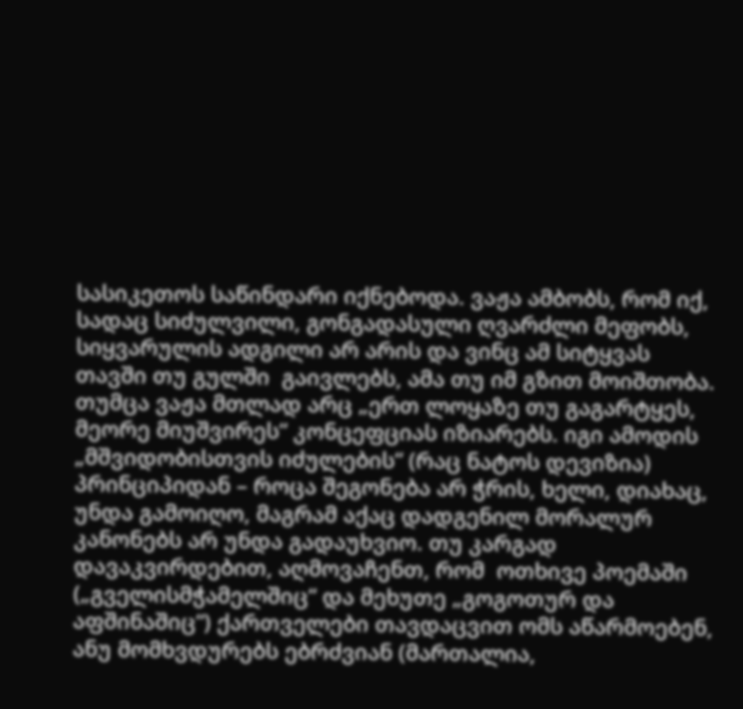სასიკეთოს საწინდარი იქნებოდა. ვაჟა ამბობს, რომ იქ, სადაც სიძულვილი, გონგადასული ღვარძლი მეფობს, სიყვარულის ადგილი არ არის და ვინც ამ სიტყვას თავში თუ გულში  გაივლებს, ამა თუ იმ გზით მოიშთობა. თუმცა ვაჟა მთლად არც „ერთ ლოყაზე თუ გაგარტყეს, მეორე მიუშვირეს“ კონცეფციას იზიარებს. იგი ამოდის „მშვიდობისთვის იძულების“ (რაც ნატოს დევიზია) პრინციპიდან – როცა შეგონება არ ჭრის, ხელი, დიახაც, უნდა გამოიღო, მაგრამ აქაც დადგენილ მორალურ კანონებს არ უნდა გადაუხვიო. თუ კარგად დავაკვირდებით, აღმოვაჩენთ, რომ  ოთხივე პოემაში („გველისმჭამელშიც“ და მეხუთე „გოგოთურ და აფშინაშიც“) ქართველები თავდაცვით ომს აწარმოებენ, ანუ მომხვდურებს ებრძვიან (მართალია,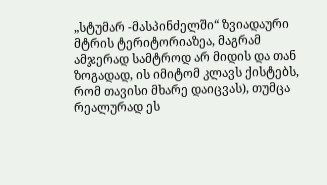„სტუმარ -მასპინძელში“ ზვიადაური მტრის ტერიტორიაზეა, მაგრამ ამჯერად სამტროდ არ მიდის და თან ზოგადად, ის იმიტომ კლავს ქისტებს, რომ თავისი მხარე დაიცვას), თუმცა რეალურად ეს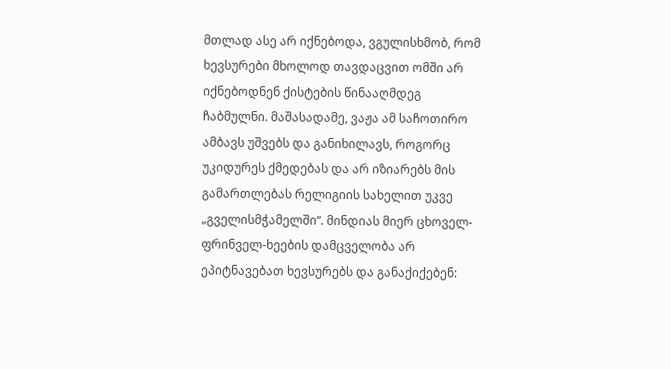მთლად ასე არ იქნებოდა, ვგულისხმობ, რომ ხევსურები მხოლოდ თავდაცვით ომში არ იქნებოდნენ ქისტების წინააღმდეგ ჩაბმულნი. მაშასადამე, ვაჟა ამ საჩოთირო ამბავს უშვებს და განიხილავს, როგორც უკიდურეს ქმედებას და არ იზიარებს მის გამართლებას რელიგიის სახელით უკვე „გველისმჭამელში“. მინდიას მიერ ცხოველ-ფრინველ-ხეების დამცველობა არ ეპიტნავებათ ხევსურებს და განაქიქებენ: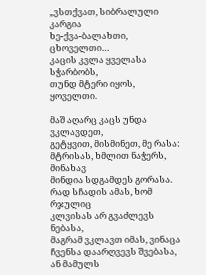„ვსთქვათ, სიბრალული კარგია
ხე-ქვა-ბალახთი, ცხოველთი…
კაცის კვლა ყველასა სჭარბობს,
თუნდ მტერი იყოს, ყოველთი.

მაშ აღარც კაცს უნდა ვკლავდეთ,
გეტყვით, მისმინეთ, მე რასა:
მტრისას, ხმლით ნაჭერს, მინახავ
მინდია სდგამდეს გორასა.
რად სჩადის ამას, ხომ რჯულიც
კლვისას არ გვაძლევს ნებასა,
მაგრამ ვკლავთ იმას, ვინაცა
ჩვენსა დაარღვევს შვებასა,
ან მამულს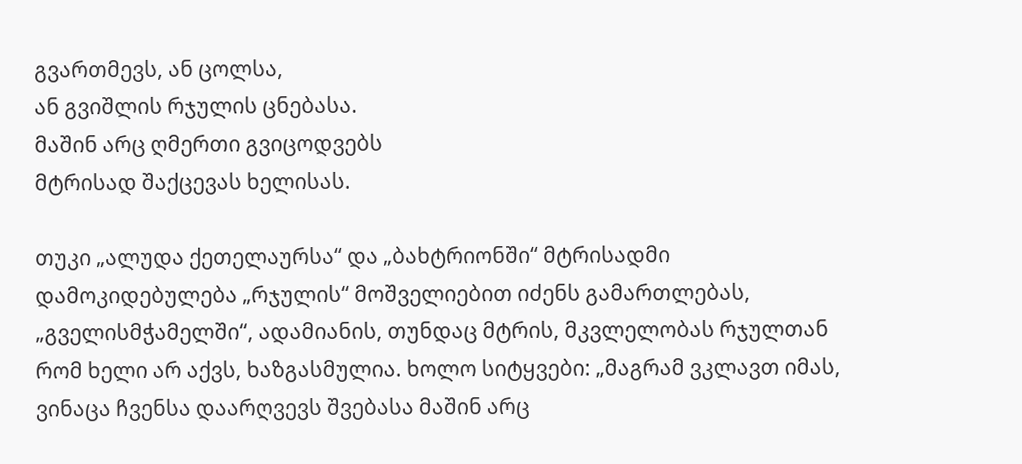გვართმევს, ან ცოლსა,
ან გვიშლის რჯულის ცნებასა.
მაშინ არც ღმერთი გვიცოდვებს
მტრისად შაქცევას ხელისას.

თუკი „ალუდა ქეთელაურსა“ და „ბახტრიონში“ მტრისადმი დამოკიდებულება „რჯულის“ მოშველიებით იძენს გამართლებას,  „გველისმჭამელში“, ადამიანის, თუნდაც მტრის, მკვლელობას რჯულთან რომ ხელი არ აქვს, ხაზგასმულია. ხოლო სიტყვები: „მაგრამ ვკლავთ იმას, ვინაცა ჩვენსა დაარღვევს შვებასა მაშინ არც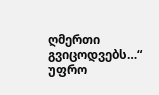ღმერთი გვიცოდვებს…“ უფრო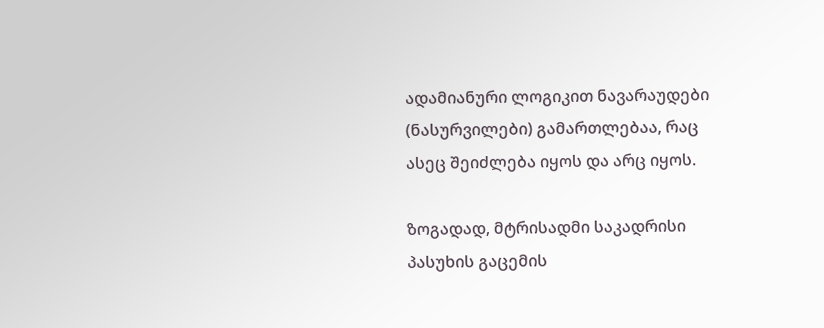ადამიანური ლოგიკით ნავარაუდები (ნასურვილები) გამართლებაა, რაც ასეც შეიძლება იყოს და არც იყოს.

ზოგადად, მტრისადმი საკადრისი პასუხის გაცემის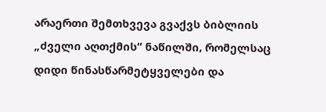არაერთი შემთხვევა გვაქვს ბიბლიის „ძველი აღთქმის“ ნაწილში, რომელსაც დიდი წინასწარმეტყველები და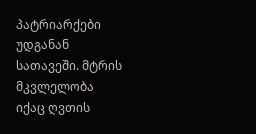პატრიარქები უდგანან სათავეში. მტრის მკვლელობა იქაც ღვთის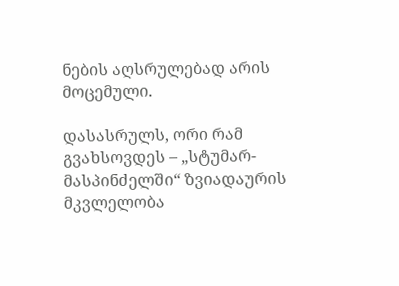ნების აღსრულებად არის მოცემული.

დასასრულს, ორი რამ გვახსოვდეს – „სტუმარ-მასპინძელში“ ზვიადაურის მკვლელობა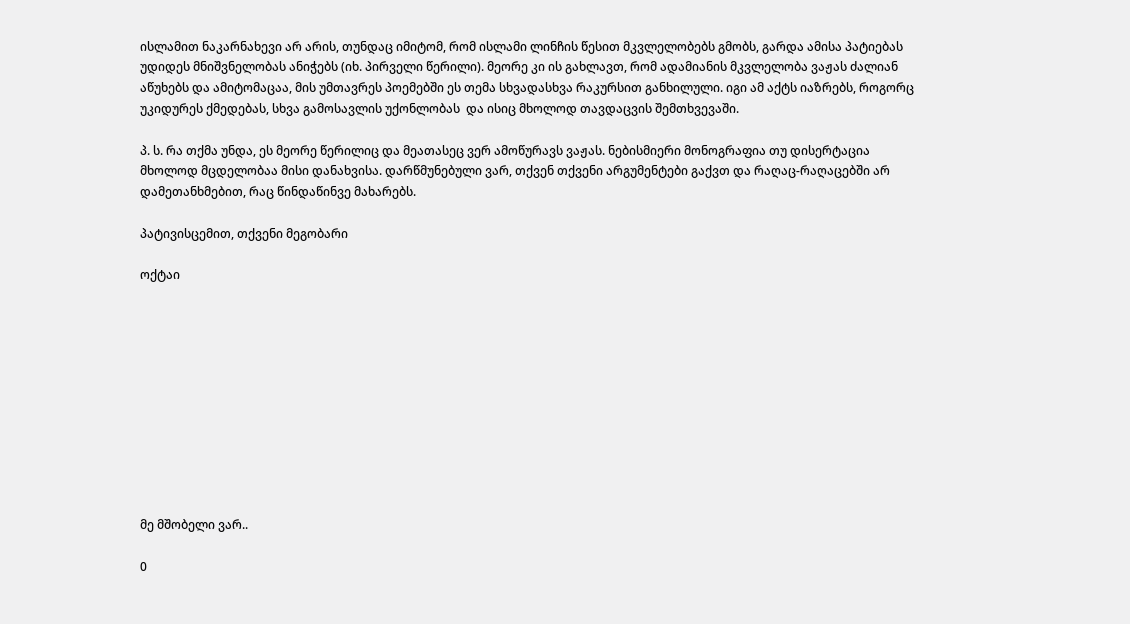ისლამით ნაკარნახევი არ არის, თუნდაც იმიტომ, რომ ისლამი ლინჩის წესით მკვლელობებს გმობს, გარდა ამისა პატიებას უდიდეს მნიშვნელობას ანიჭებს (იხ. პირველი წერილი). მეორე კი ის გახლავთ, რომ ადამიანის მკვლელობა ვაჟას ძალიან აწუხებს და ამიტომაცაა, მის უმთავრეს პოემებში ეს თემა სხვადასხვა რაკურსით განხილული. იგი ამ აქტს იაზრებს, როგორც უკიდურეს ქმედებას, სხვა გამოსავლის უქონლობას  და ისიც მხოლოდ თავდაცვის შემთხვევაში.

პ. ს. რა თქმა უნდა, ეს მეორე წერილიც და მეათასეც ვერ ამოწურავს ვაჟას. ნებისმიერი მონოგრაფია თუ დისერტაცია მხოლოდ მცდელობაა მისი დანახვისა. დარწმუნებული ვარ, თქვენ თქვენი არგუმენტები გაქვთ და რაღაც-რაღაცებში არ დამეთანხმებით, რაც წინდაწინვე მახარებს.

პატივისცემით, თქვენი მეგობარი

ოქტაი











მე მშობელი ვარ..

0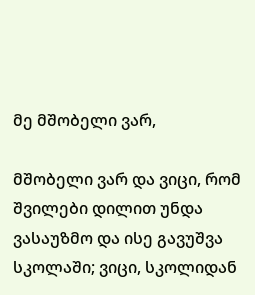მე მშობელი ვარ,

მშობელი ვარ და ვიცი, რომ შვილები დილით უნდა ვასაუზმო და ისე გავუშვა სკოლაში; ვიცი, სკოლიდან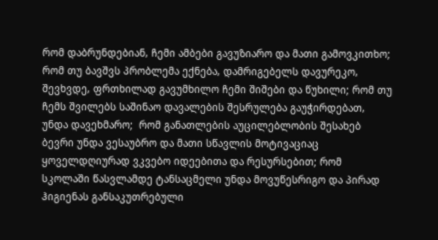რომ დაბრუნდებიან, ჩემი ამბები გავუზიარო და მათი გამოვკითხო; რომ თუ ბავშვს პრობლემა ექნება, დამრიგებელს დავურეკო, შევხვდე, ფრთხილად გავუმხილო ჩემი შიშები და წუხილი; რომ თუ ჩემს შვილებს საშინაო დავალების შესრულება გაუჭირდებათ, უნდა დავეხმარო;  რომ განათლების აუცილებლობის შესახებ ბევრი უნდა ვესაუბრო და მათი სწავლის მოტივაციაც ყოველდღიურად ვკვებო იდეებითა და რესურსებით; რომ სკოლაში წასვლამდე ტანსაცმელი უნდა მოვუწესრიგო და პირად ჰიგიენას განსაკუთრებული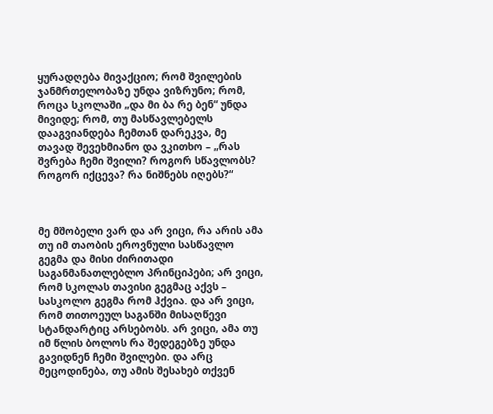ყურადღება მივაქციო; რომ შვილების ჯანმრთელობაზე უნდა ვიზრუნო; რომ, როცა სკოლაში „და მი ბა რე ბენ“ უნდა მივიდე; რომ, თუ მასწავლებელს დააგვიანდება ჩემთან დარეკვა, მე თავად შევეხმიანო და ვკითხო – „რას შვრება ჩემი შვილი? როგორ სწავლობს? როგორ იქცევა? რა ნიშნებს იღებს?“



მე მშობელი ვარ და არ ვიცი, რა არის ამა თუ იმ თაობის ეროვნული სასწავლო გეგმა და მისი ძირითადი საგანმანათლებლო პრინციპები; არ ვიცი, რომ სკოლას თავისი გეგმაც აქვს –  სასკოლო გეგმა რომ ჰქვია. და არ ვიცი, რომ თითოეულ საგანში მისაღწევი სტანდარტიც არსებობს. არ ვიცი, ამა თუ იმ წლის ბოლოს რა შედეგებზე უნდა გავიდნენ ჩემი შვილები. და არც მეცოდინება, თუ ამის შესახებ თქვენ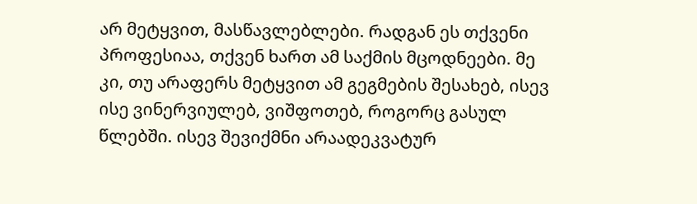არ მეტყვით, მასწავლებლები. რადგან ეს თქვენი პროფესიაა, თქვენ ხართ ამ საქმის მცოდნეები. მე კი, თუ არაფერს მეტყვით ამ გეგმების შესახებ, ისევ ისე ვინერვიულებ, ვიშფოთებ, როგორც გასულ წლებში. ისევ შევიქმნი არაადეკვატურ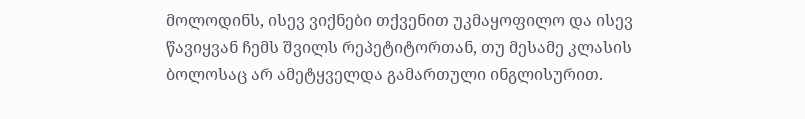მოლოდინს, ისევ ვიქნები თქვენით უკმაყოფილო და ისევ წავიყვან ჩემს შვილს რეპეტიტორთან, თუ მესამე კლასის ბოლოსაც არ ამეტყველდა გამართული ინგლისურით.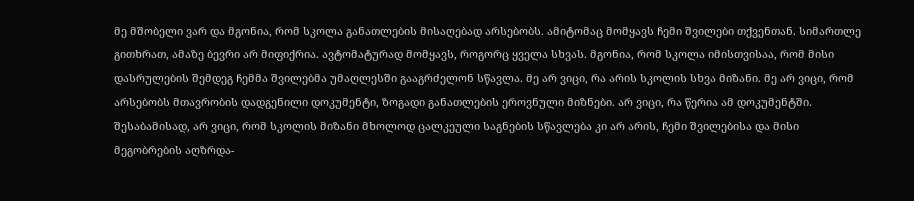მე მშობელი ვარ და მგონია, რომ სკოლა განათლების მისაღებად არსებობს. ამიტომაც მომყავს ჩემი შვილები თქვენთან. სიმართლე გითხრათ, ამაზე ბევრი არ მიფიქრია. ავტომატურად მომყავს, როგორც ყველა სხვას. მგონია, რომ სკოლა იმისთვისაა, რომ მისი დასრულების შემდეგ ჩემმა შვილებმა უმაღლესში გააგრძელონ სწავლა. მე არ ვიცი, რა არის სკოლის სხვა მიზანი. მე არ ვიცი, რომ არსებობს მთავრობის დადგენილი დოკუმენტი, ზოგადი განათლების ეროვნული მიზნები. არ ვიცი, რა წერია ამ დოკუმენტში. შესაბამისად, არ ვიცი, რომ სკოლის მიზანი მხოლოდ ცალკეული საგნების სწავლება კი არ არის, ჩემი შვილებისა და მისი მეგობრების აღზრდა-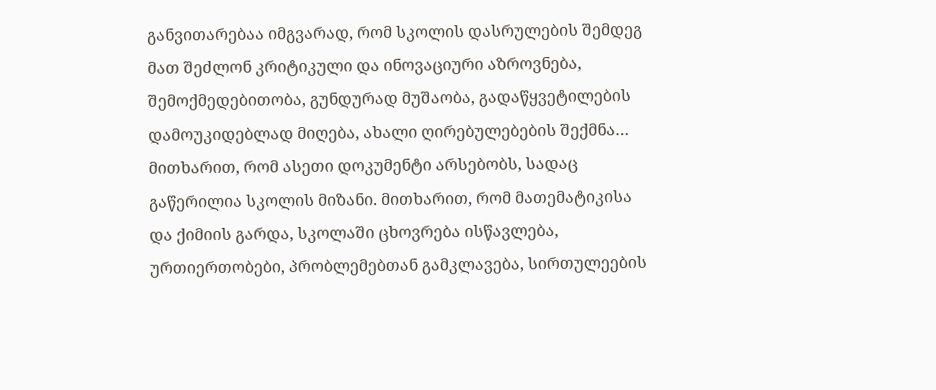განვითარებაა იმგვარად, რომ სკოლის დასრულების შემდეგ მათ შეძლონ კრიტიკული და ინოვაციური აზროვნება, შემოქმედებითობა, გუნდურად მუშაობა, გადაწყვეტილების დამოუკიდებლად მიღება, ახალი ღირებულებების შექმნა… მითხარით, რომ ასეთი დოკუმენტი არსებობს, სადაც გაწერილია სკოლის მიზანი. მითხარით, რომ მათემატიკისა და ქიმიის გარდა, სკოლაში ცხოვრება ისწავლება, ურთიერთობები, პრობლემებთან გამკლავება, სირთულეების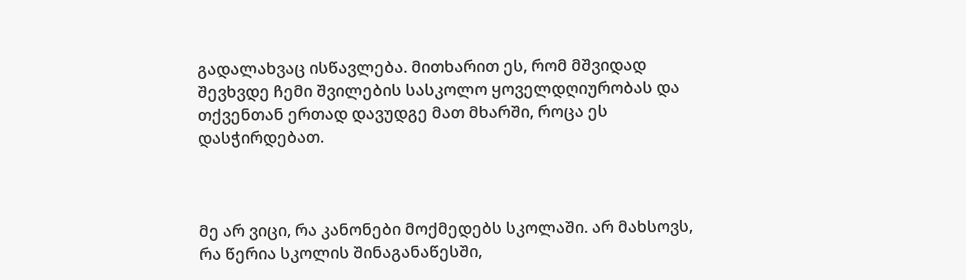გადალახვაც ისწავლება. მითხარით ეს, რომ მშვიდად შევხვდე ჩემი შვილების სასკოლო ყოველდღიურობას და თქვენთან ერთად დავუდგე მათ მხარში, როცა ეს დასჭირდებათ.



მე არ ვიცი, რა კანონები მოქმედებს სკოლაში. არ მახსოვს, რა წერია სკოლის შინაგანაწესში,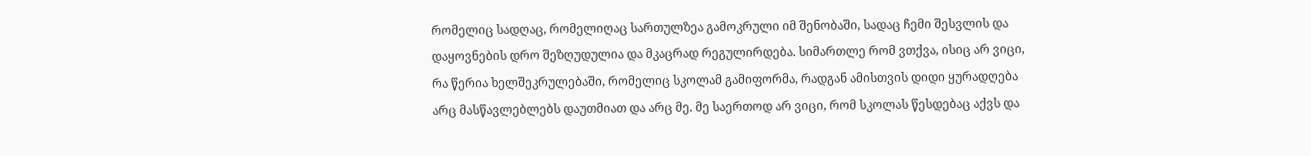რომელიც სადღაც, რომელიღაც სართულზეა გამოკრული იმ შენობაში, სადაც ჩემი შესვლის და დაყოვნების დრო შეზღუდულია და მკაცრად რეგულირდება. სიმართლე რომ ვთქვა, ისიც არ ვიცი, რა წერია ხელშეკრულებაში, რომელიც სკოლამ გამიფორმა, რადგან ამისთვის დიდი ყურადღება არც მასწავლებლებს დაუთმიათ და არც მე. მე საერთოდ არ ვიცი, რომ სკოლას წესდებაც აქვს და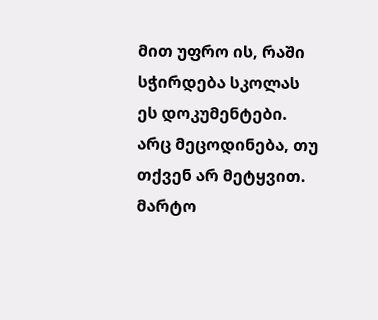მით უფრო ის, რაში სჭირდება სკოლას ეს დოკუმენტები. არც მეცოდინება, თუ თქვენ არ მეტყვით. მარტო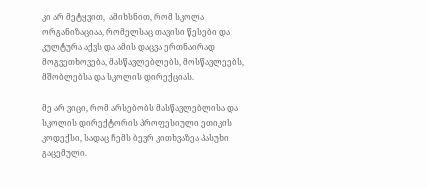კი არ მეტყვით,  ამიხსნით, რომ სკოლა ორგანიზაციაა, რომელსაც თავისი წესები და კულტურა აქვს და ამის დაცვა ერთნაირად მოგვეთხოვება, მასწავლებლებს, მოსწავლეებს, მშობლებსა და სკოლის დირექციას.

მე არ ვიცი, რომ არსებობს მასწავლებლისა და სკოლის დირექტორის პროფესიული ეთიკის კოდექსი, სადაც ჩემს ბევრ კითხვაზეა პასუხი გაცემული.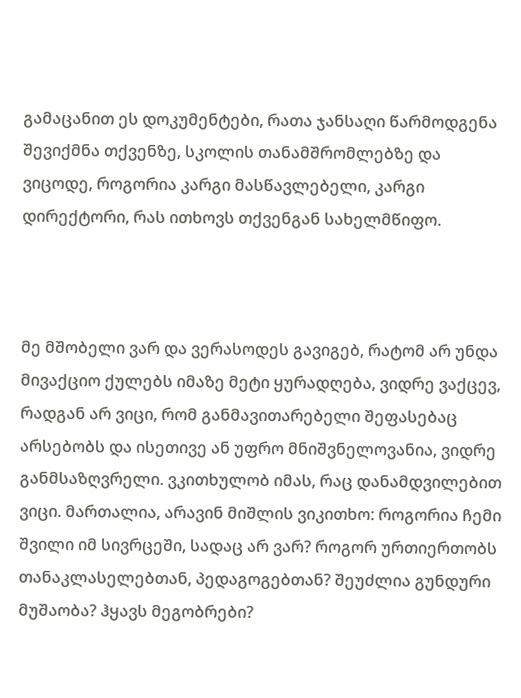გამაცანით ეს დოკუმენტები, რათა ჯანსაღი წარმოდგენა შევიქმნა თქვენზე, სკოლის თანამშრომლებზე და ვიცოდე, როგორია კარგი მასწავლებელი, კარგი დირექტორი, რას ითხოვს თქვენგან სახელმწიფო.



მე მშობელი ვარ და ვერასოდეს გავიგებ, რატომ არ უნდა მივაქციო ქულებს იმაზე მეტი ყურადღება, ვიდრე ვაქცევ, რადგან არ ვიცი, რომ განმავითარებელი შეფასებაც არსებობს და ისეთივე ან უფრო მნიშვნელოვანია, ვიდრე განმსაზღვრელი. ვკითხულობ იმას, რაც დანამდვილებით ვიცი. მართალია, არავინ მიშლის ვიკითხო: როგორია ჩემი შვილი იმ სივრცეში, სადაც არ ვარ? როგორ ურთიერთობს თანაკლასელებთან, პედაგოგებთან? შეუძლია გუნდური მუშაობა? ჰყავს მეგობრები?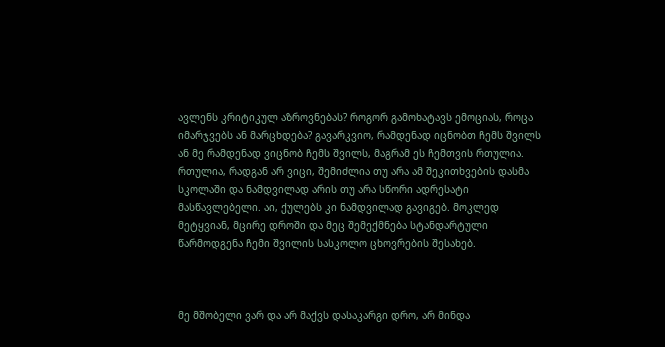ავლენს კრიტიკულ აზროვნებას? როგორ გამოხატავს ემოციას, როცა იმარჯვებს ან მარცხდება? გავარკვიო, რამდენად იცნობთ ჩემს შვილს ან მე რამდენად ვიცნობ ჩემს შვილს, მაგრამ ეს ჩემთვის რთულია. რთულია, რადგან არ ვიცი, შემიძლია თუ არა ამ შეკითხვების დასმა სკოლაში და ნამდვილად არის თუ არა სწორი ადრესატი მასწავლებელი. აი, ქულებს კი ნამდვილად გავიგებ. მოკლედ მეტყვიან, მცირე დროში და მეც შემექმნება სტანდარტული წარმოდგენა ჩემი შვილის სასკოლო ცხოვრების შესახებ.



მე მშობელი ვარ და არ მაქვს დასაკარგი დრო, არ მინდა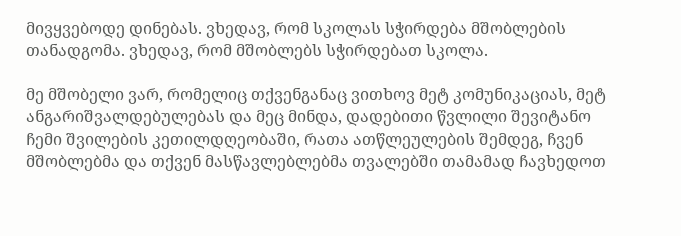მივყვებოდე დინებას. ვხედავ, რომ სკოლას სჭირდება მშობლების თანადგომა. ვხედავ, რომ მშობლებს სჭირდებათ სკოლა.

მე მშობელი ვარ, რომელიც თქვენგანაც ვითხოვ მეტ კომუნიკაციას, მეტ ანგარიშვალდებულებას და მეც მინდა, დადებითი წვლილი შევიტანო ჩემი შვილების კეთილდღეობაში, რათა ათწლეულების შემდეგ, ჩვენ მშობლებმა და თქვენ მასწავლებლებმა თვალებში თამამად ჩავხედოთ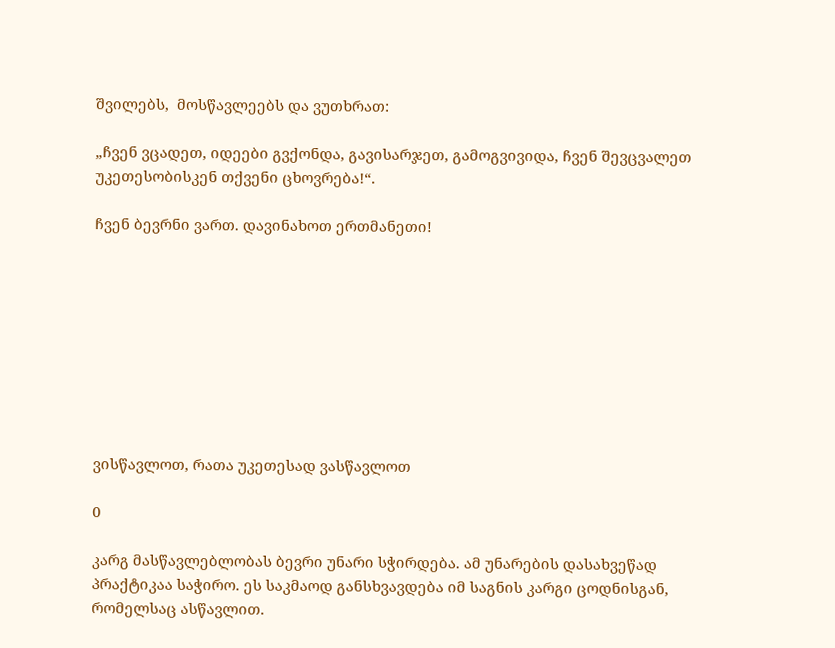შვილებს,  მოსწავლეებს და ვუთხრათ:

„ჩვენ ვცადეთ, იდეები გვქონდა, გავისარჯეთ, გამოგვივიდა, ჩვენ შევცვალეთ უკეთესობისკენ თქვენი ცხოვრება!“.

ჩვენ ბევრნი ვართ. დავინახოთ ერთმანეთი!









ვისწავლოთ, რათა უკეთესად ვასწავლოთ

0

კარგ მასწავლებლობას ბევრი უნარი სჭირდება. ამ უნარების დასახვეწად პრაქტიკაა საჭირო. ეს საკმაოდ განსხვავდება იმ საგნის კარგი ცოდნისგან, რომელსაც ასწავლით.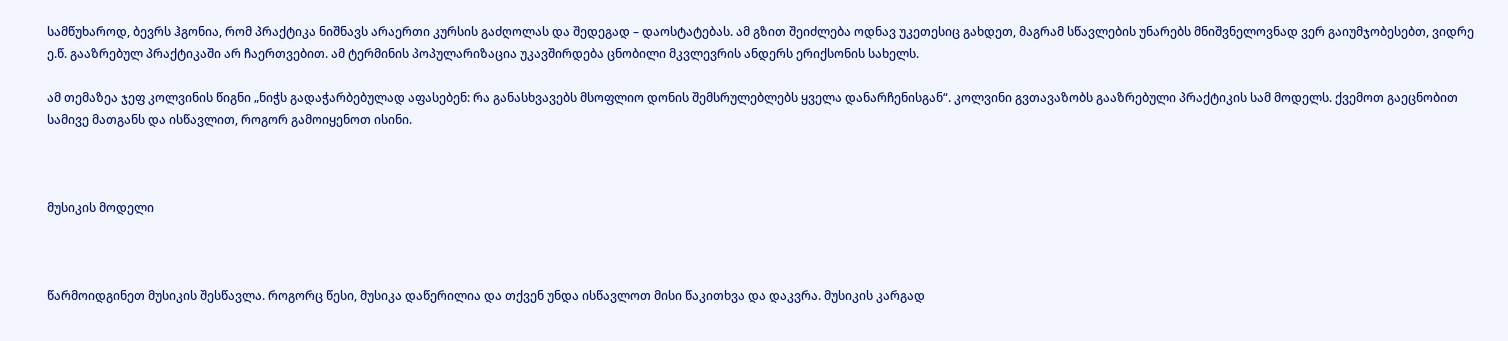სამწუხაროდ, ბევრს ჰგონია, რომ პრაქტიკა ნიშნავს არაერთი კურსის გაძღოლას და შედეგად – დაოსტატებას. ამ გზით შეიძლება ოდნავ უკეთესიც გახდეთ, მაგრამ სწავლების უნარებს მნიშვნელოვნად ვერ გაიუმჯობესებთ, ვიდრე ე.წ. გააზრებულ პრაქტიკაში არ ჩაერთვებით. ამ ტერმინის პოპულარიზაცია უკავშირდება ცნობილი მკვლევრის ანდერს ერიქსონის სახელს.

ამ თემაზეა ჯეფ კოლვინის წიგნი „ნიჭს გადაჭარბებულად აფასებენ: რა განასხვავებს მსოფლიო დონის შემსრულებლებს ყველა დანარჩენისგან“. კოლვინი გვთავაზობს გააზრებული პრაქტიკის სამ მოდელს. ქვემოთ გაეცნობით სამივე მათგანს და ისწავლით, როგორ გამოიყენოთ ისინი.



მუსიკის მოდელი



წარმოიდგინეთ მუსიკის შესწავლა. როგორც წესი, მუსიკა დაწერილია და თქვენ უნდა ისწავლოთ მისი წაკითხვა და დაკვრა. მუსიკის კარგად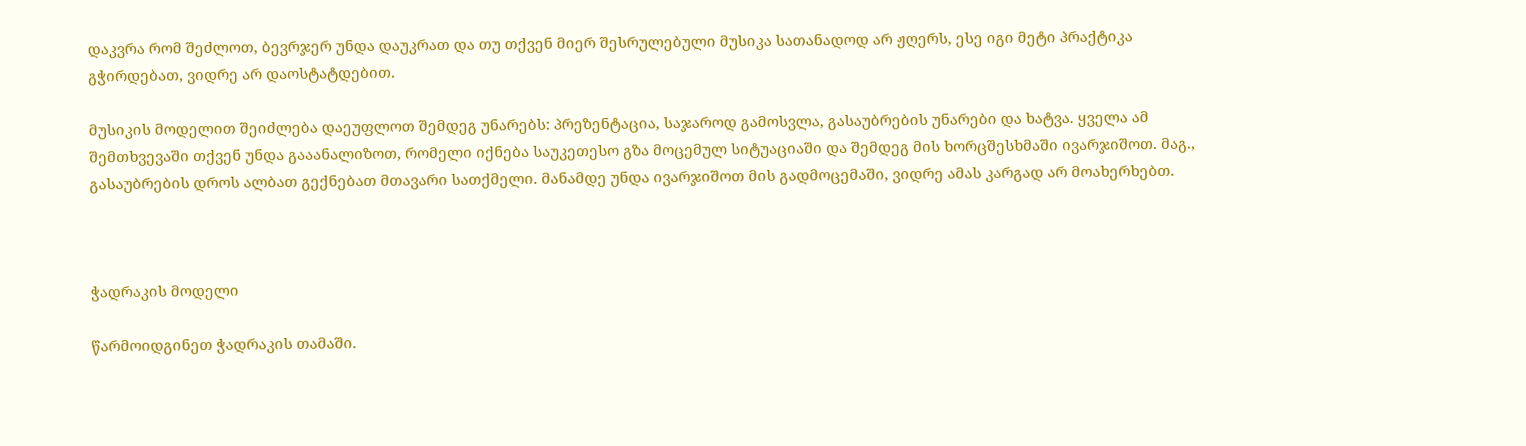დაკვრა რომ შეძლოთ, ბევრჯერ უნდა დაუკრათ და თუ თქვენ მიერ შესრულებული მუსიკა სათანადოდ არ ჟღერს, ესე იგი მეტი პრაქტიკა გჭირდებათ, ვიდრე არ დაოსტატდებით.

მუსიკის მოდელით შეიძლება დაეუფლოთ შემდეგ უნარებს: პრეზენტაცია, საჯაროდ გამოსვლა, გასაუბრების უნარები და ხატვა. ყველა ამ შემთხვევაში თქვენ უნდა გააანალიზოთ, რომელი იქნება საუკეთესო გზა მოცემულ სიტუაციაში და შემდეგ მის ხორცშესხმაში ივარჯიშოთ. მაგ., გასაუბრების დროს ალბათ გექნებათ მთავარი სათქმელი. მანამდე უნდა ივარჯიშოთ მის გადმოცემაში, ვიდრე ამას კარგად არ მოახერხებთ.



ჭადრაკის მოდელი

წარმოიდგინეთ ჭადრაკის თამაში.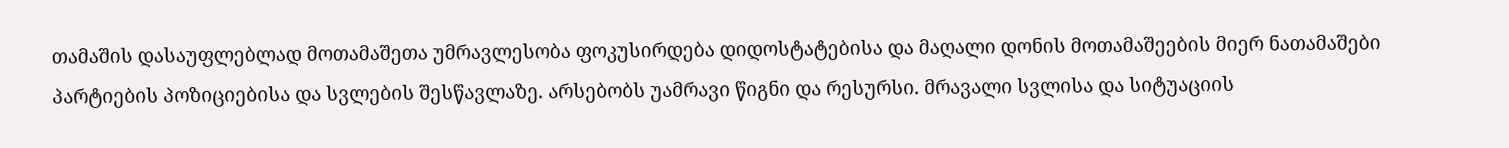თამაშის დასაუფლებლად მოთამაშეთა უმრავლესობა ფოკუსირდება დიდოსტატებისა და მაღალი დონის მოთამაშეების მიერ ნათამაშები პარტიების პოზიციებისა და სვლების შესწავლაზე. არსებობს უამრავი წიგნი და რესურსი. მრავალი სვლისა და სიტუაციის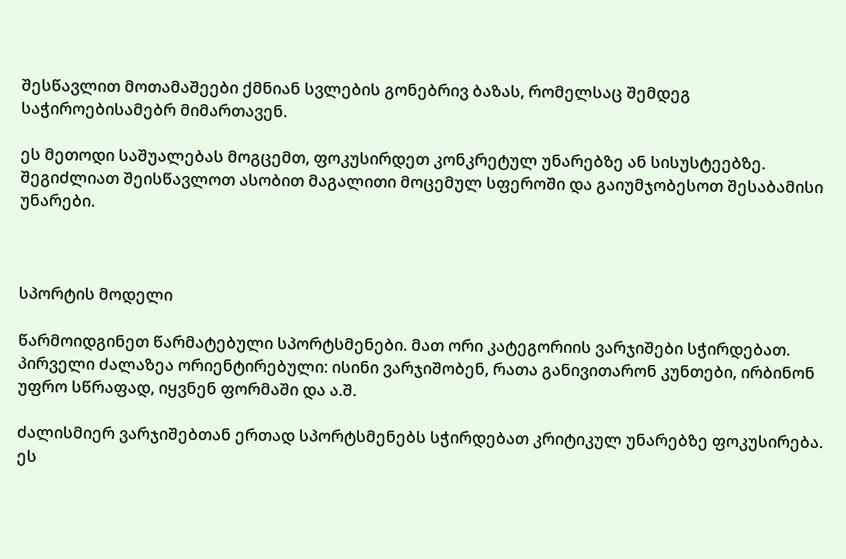შესწავლით მოთამაშეები ქმნიან სვლების გონებრივ ბაზას, რომელსაც შემდეგ საჭიროებისამებრ მიმართავენ.

ეს მეთოდი საშუალებას მოგცემთ, ფოკუსირდეთ კონკრეტულ უნარებზე ან სისუსტეებზე. შეგიძლიათ შეისწავლოთ ასობით მაგალითი მოცემულ სფეროში და გაიუმჯობესოთ შესაბამისი უნარები.



სპორტის მოდელი

წარმოიდგინეთ წარმატებული სპორტსმენები. მათ ორი კატეგორიის ვარჯიშები სჭირდებათ. პირველი ძალაზეა ორიენტირებული: ისინი ვარჯიშობენ, რათა განივითარონ კუნთები, ირბინონ უფრო სწრაფად, იყვნენ ფორმაში და ა.შ.

ძალისმიერ ვარჯიშებთან ერთად სპორტსმენებს სჭირდებათ კრიტიკულ უნარებზე ფოკუსირება. ეს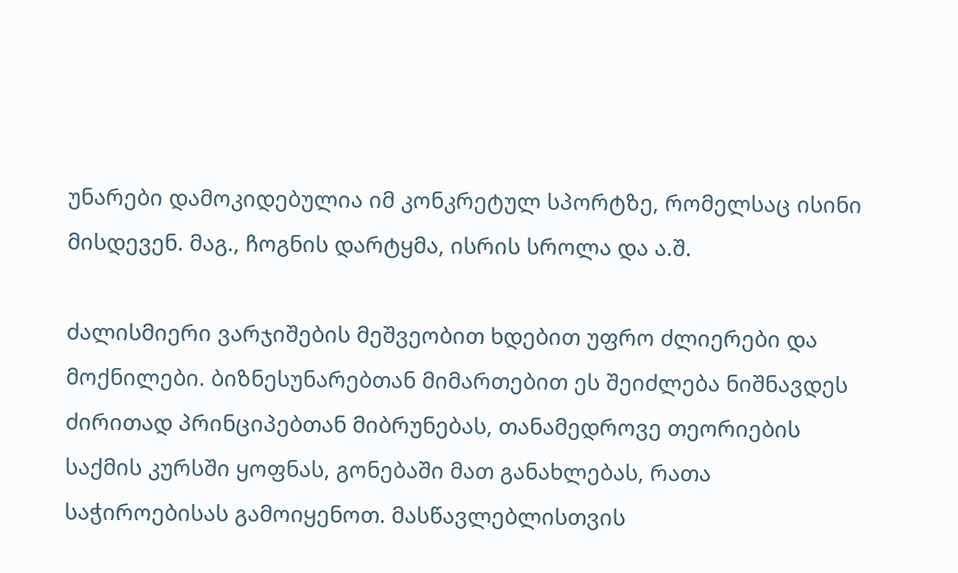უნარები დამოკიდებულია იმ კონკრეტულ სპორტზე, რომელსაც ისინი მისდევენ. მაგ., ჩოგნის დარტყმა, ისრის სროლა და ა.შ.

ძალისმიერი ვარჯიშების მეშვეობით ხდებით უფრო ძლიერები და მოქნილები. ბიზნესუნარებთან მიმართებით ეს შეიძლება ნიშნავდეს ძირითად პრინციპებთან მიბრუნებას, თანამედროვე თეორიების საქმის კურსში ყოფნას, გონებაში მათ განახლებას, რათა საჭიროებისას გამოიყენოთ. მასწავლებლისთვის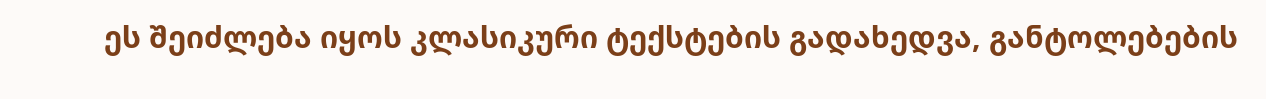ეს შეიძლება იყოს კლასიკური ტექსტების გადახედვა, განტოლებების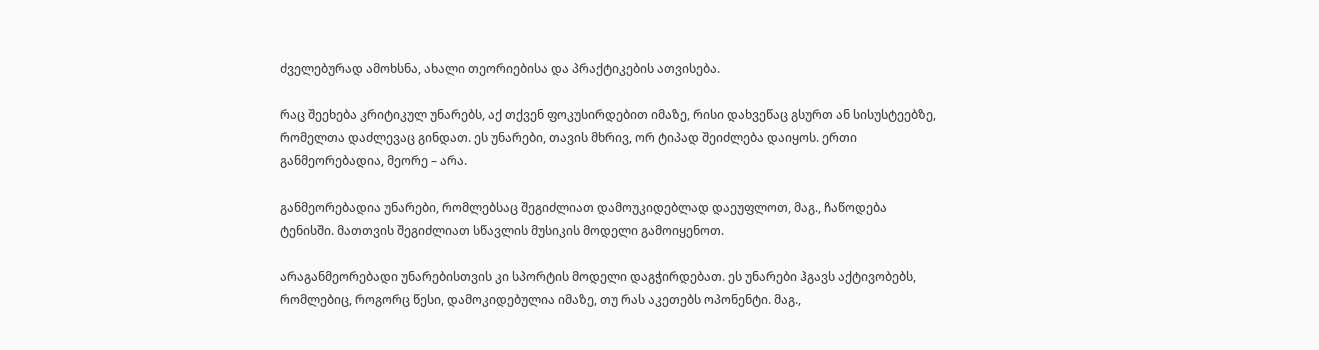ძველებურად ამოხსნა, ახალი თეორიებისა და პრაქტიკების ათვისება.

რაც შეეხება კრიტიკულ უნარებს, აქ თქვენ ფოკუსირდებით იმაზე, რისი დახვეწაც გსურთ ან სისუსტეებზე, რომელთა დაძლევაც გინდათ. ეს უნარები, თავის მხრივ, ორ ტიპად შეიძლება დაიყოს. ერთი განმეორებადია, მეორე – არა.

განმეორებადია უნარები, რომლებსაც შეგიძლიათ დამოუკიდებლად დაეუფლოთ, მაგ., ჩაწოდება ტენისში. მათთვის შეგიძლიათ სწავლის მუსიკის მოდელი გამოიყენოთ.

არაგანმეორებადი უნარებისთვის კი სპორტის მოდელი დაგჭირდებათ. ეს უნარები ჰგავს აქტივობებს, რომლებიც, როგორც წესი, დამოკიდებულია იმაზე, თუ რას აკეთებს ოპონენტი. მაგ.,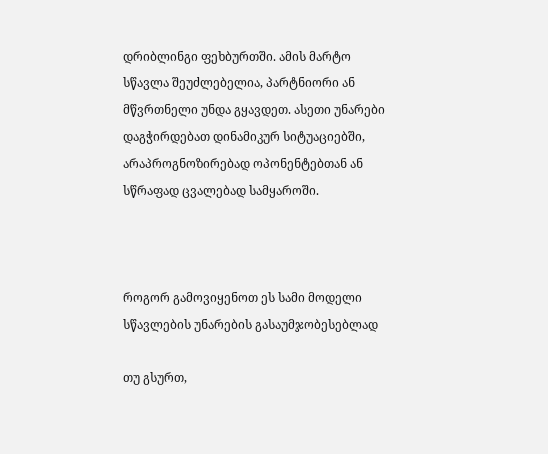დრიბლინგი ფეხბურთში. ამის მარტო სწავლა შეუძლებელია, პარტნიორი ან მწვრთნელი უნდა გყავდეთ. ასეთი უნარები დაგჭირდებათ დინამიკურ სიტუაციებში, არაპროგნოზირებად ოპონენტებთან ან სწრაფად ცვალებად სამყაროში.



როგორ გამოვიყენოთ ეს სამი მოდელი სწავლების უნარების გასაუმჯობესებლად

თუ გსურთ,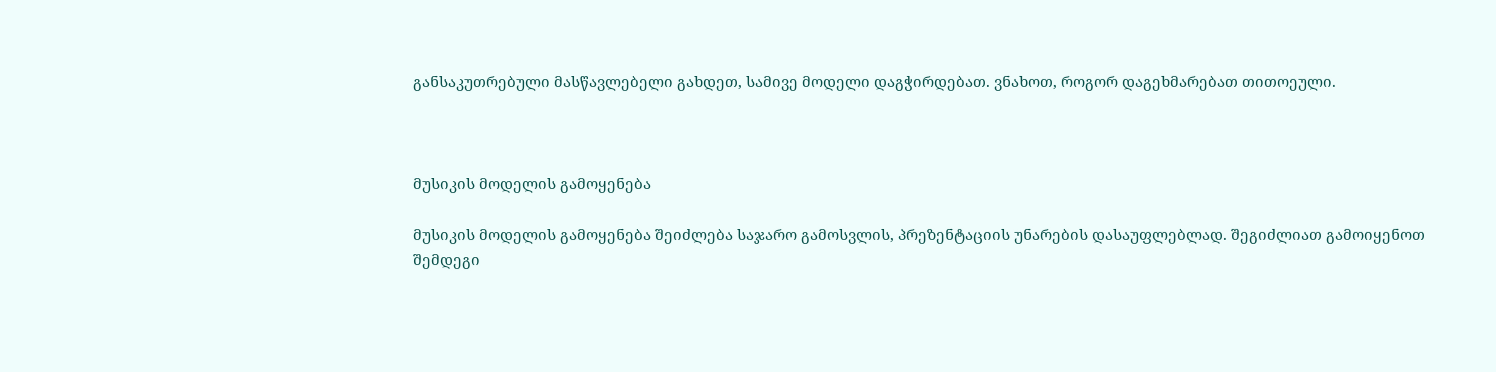განსაკუთრებული მასწავლებელი გახდეთ, სამივე მოდელი დაგჭირდებათ. ვნახოთ, როგორ დაგეხმარებათ თითოეული.



მუსიკის მოდელის გამოყენება

მუსიკის მოდელის გამოყენება შეიძლება საჯარო გამოსვლის, პრეზენტაციის უნარების დასაუფლებლად. შეგიძლიათ გამოიყენოთ შემდეგი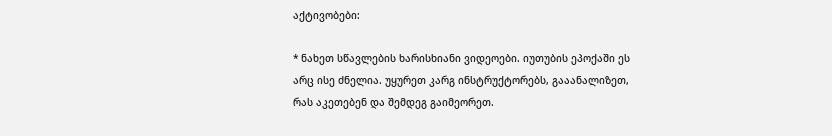აქტივობები:

* ნახეთ სწავლების ხარისხიანი ვიდეოები. იუთუბის ეპოქაში ეს არც ისე ძნელია. უყურეთ კარგ ინსტრუქტორებს, გააანალიზეთ, რას აკეთებენ და შემდეგ გაიმეორეთ.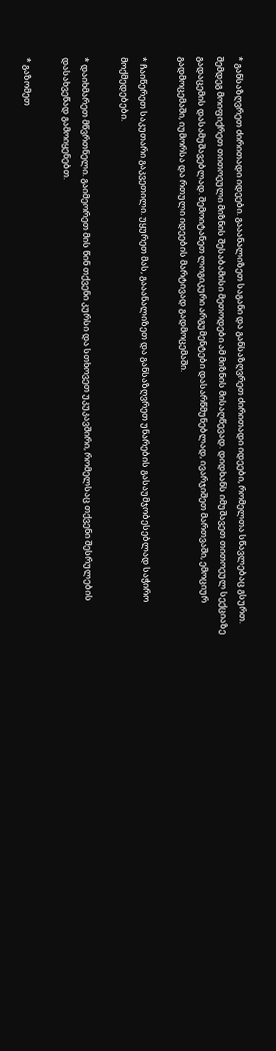* განსაზღვრეთ ძირითადი იდეები. გააანალიზეთ საგანი და განსაზღვრეთ ძირითადი იდეები, რომელთა სწავლებაც გსურთ. შემდეგ მოიფიქრეთ თითოეული მიზნის შესაბამისი მეთოდები ამ მიზნის მისაღწევად. დიდხანს იმუშავეთ თითოეულ სექციაზე გადაცემის დასამუშავებლად. შემოიტანეთ ლოგიკური არგუმენტები დასარწმუნებლად, ივარჯიშეთ მართვაში, ემოციურ გადმოცემაში, იუმორსა და რთული იდეების მარტივად გადმოცემაში.

* ჩაიწერეთ საკუთარი გაკვეთილი. უყურეთ მას, გააანალიზეთ და განსაზღვრეთ უნარების გასაუმჯობესებლად საჭირო მოქმედებები.

* დაიხმარეთ მწვრთნელი. გაიმეორეთ მის წინ თქვენი კურსი და სთხოვეთ უკუკავშირი, რომელსაც თქვენი შესრულების დასახვეწად გამოიყენებთ.

* გაზომეთ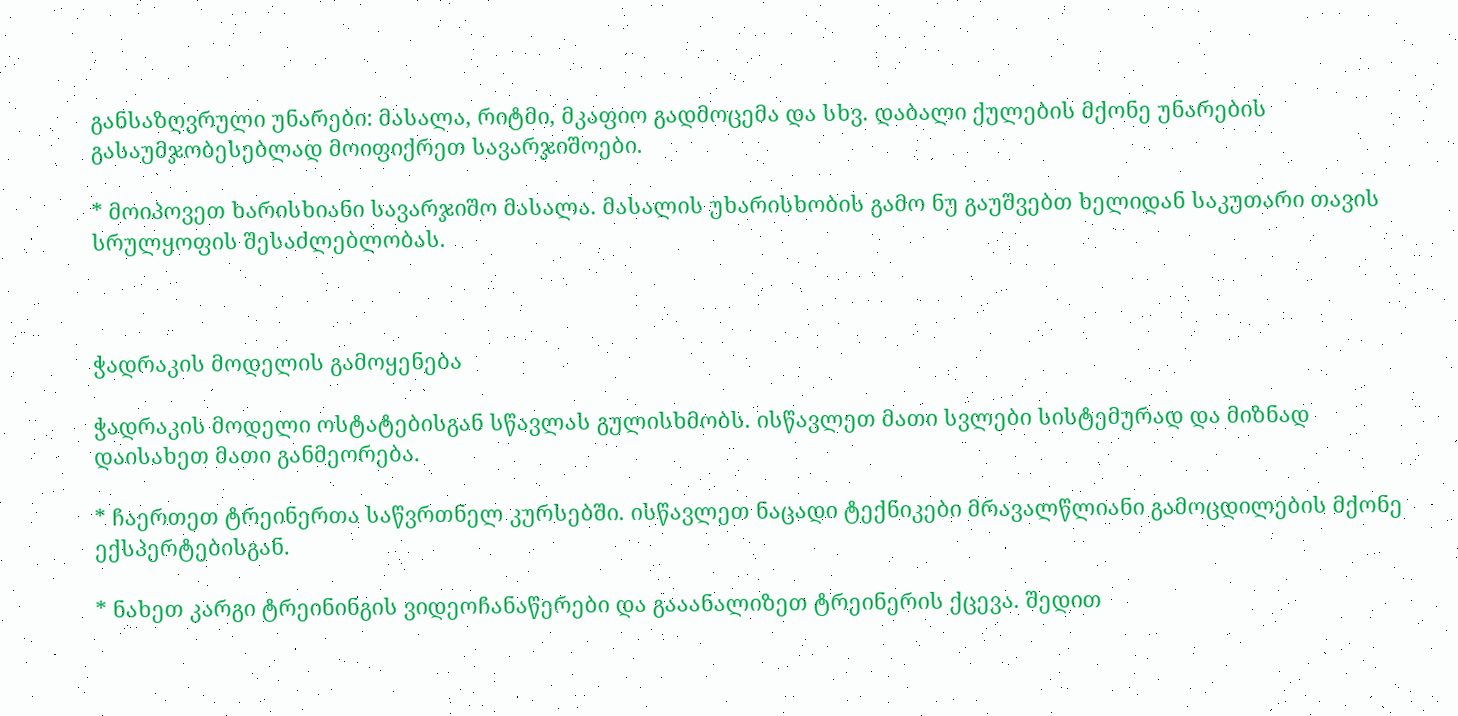განსაზღვრული უნარები: მასალა, რიტმი, მკაფიო გადმოცემა და სხვ. დაბალი ქულების მქონე უნარების გასაუმჯობესებლად მოიფიქრეთ სავარჯიშოები.

* მოიპოვეთ ხარისხიანი სავარჯიშო მასალა. მასალის უხარისხობის გამო ნუ გაუშვებთ ხელიდან საკუთარი თავის სრულყოფის შესაძლებლობას.



ჭადრაკის მოდელის გამოყენება

ჭადრაკის მოდელი ოსტატებისგან სწავლას გულისხმობს. ისწავლეთ მათი სვლები სისტემურად და მიზნად დაისახეთ მათი განმეორება.

* ჩაერთეთ ტრეინერთა საწვრთნელ კურსებში. ისწავლეთ ნაცადი ტექნიკები მრავალწლიანი გამოცდილების მქონე ექსპერტებისგან.

* ნახეთ კარგი ტრეინინგის ვიდეოჩანაწერები და გააანალიზეთ ტრეინერის ქცევა. შედით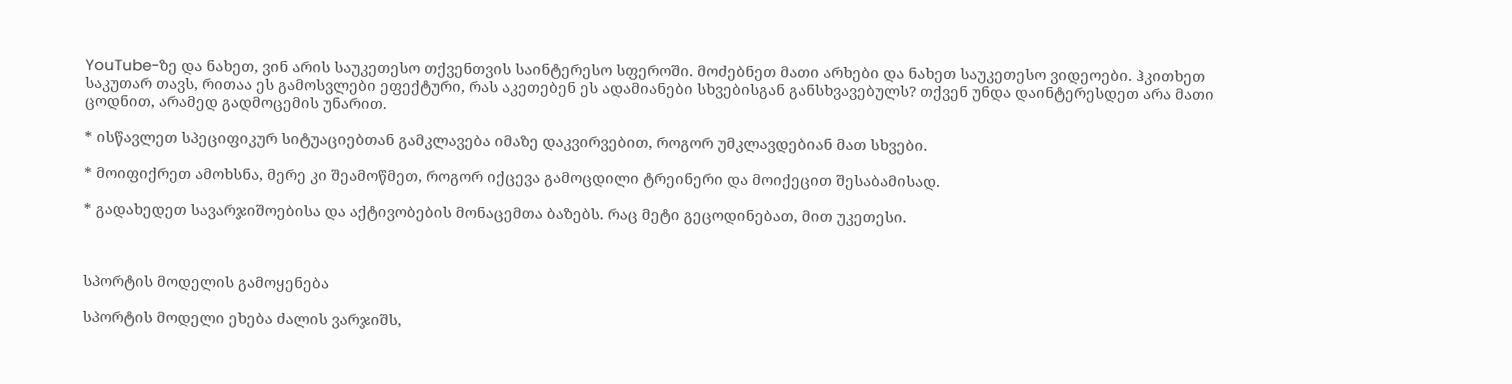YouTube-ზე და ნახეთ, ვინ არის საუკეთესო თქვენთვის საინტერესო სფეროში. მოძებნეთ მათი არხები და ნახეთ საუკეთესო ვიდეოები. ჰკითხეთ საკუთარ თავს, რითაა ეს გამოსვლები ეფექტური, რას აკეთებენ ეს ადამიანები სხვებისგან განსხვავებულს? თქვენ უნდა დაინტერესდეთ არა მათი ცოდნით, არამედ გადმოცემის უნარით.

* ისწავლეთ სპეციფიკურ სიტუაციებთან გამკლავება იმაზე დაკვირვებით, როგორ უმკლავდებიან მათ სხვები.

* მოიფიქრეთ ამოხსნა, მერე კი შეამოწმეთ, როგორ იქცევა გამოცდილი ტრეინერი და მოიქეცით შესაბამისად.

* გადახედეთ სავარჯიშოებისა და აქტივობების მონაცემთა ბაზებს. რაც მეტი გეცოდინებათ, მით უკეთესი.



სპორტის მოდელის გამოყენება

სპორტის მოდელი ეხება ძალის ვარჯიშს,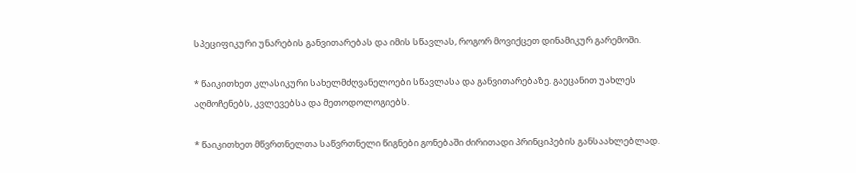სპეციფიკური უნარების განვითარებას და იმის სწავლას, როგორ მოვიქცეთ დინამიკურ გარემოში.

* წაიკითხეთ კლასიკური სახელმძღვანელოები სწავლასა და განვითარებაზე. გაეცანით უახლეს აღმოჩენებს, კვლევებსა და მეთოდოლოგიებს.

* წაიკითხეთ მწვრთნელთა საწვრთნელი წიგნები გონებაში ძირითადი პრინციპების განსაახლებლად.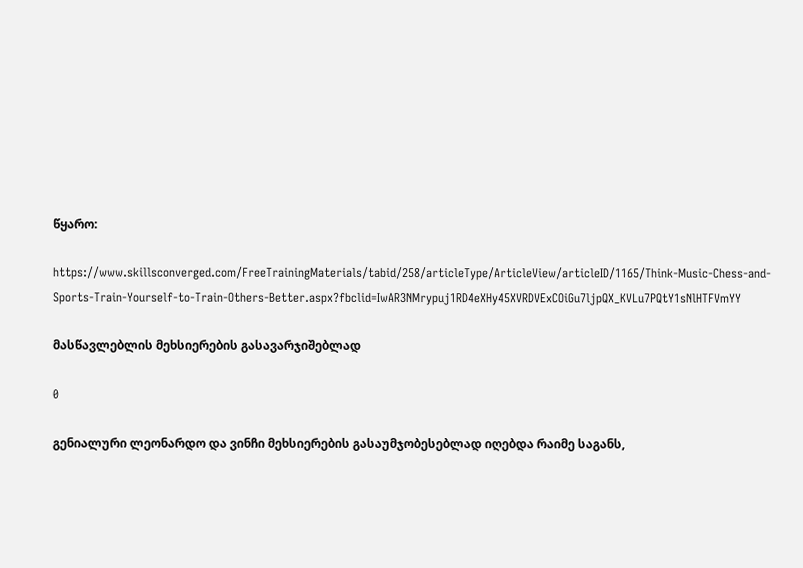წყარო:

https://www.skillsconverged.com/FreeTrainingMaterials/tabid/258/articleType/ArticleView/articleID/1165/Think-Music-Chess-and-Sports-Train-Yourself-to-Train-Others-Better.aspx?fbclid=IwAR3NMrypuj1RD4eXHy45XVRDVExCOiGu7ljpQX_KVLu7PQtY1sNlHTFVmYY

მასწავლებლის მეხსიერების გასავარჯიშებლად

0

გენიალური ლეონარდო და ვინჩი მეხსიერების გასაუმჯობესებლად იღებდა რაიმე საგანს,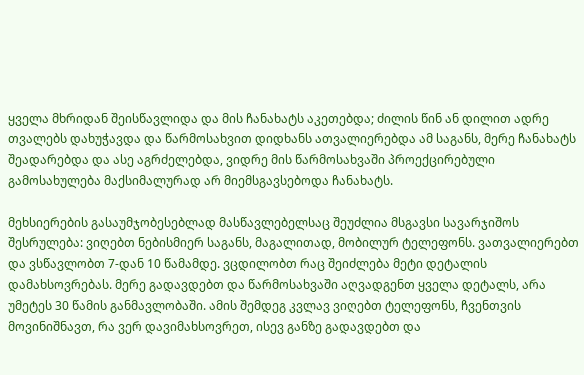ყველა მხრიდან შეისწავლიდა და მის ჩანახატს აკეთებდა; ძილის წინ ან დილით ადრე თვალებს დახუჭავდა და წარმოსახვით დიდხანს ათვალიერებდა ამ საგანს, მერე ჩანახატს შეადარებდა და ასე აგრძელებდა, ვიდრე მის წარმოსახვაში პროექცირებული გამოსახულება მაქსიმალურად არ მიემსგავსებოდა ჩანახატს.

მეხსიერების გასაუმჯობესებლად მასწავლებელსაც შეუძლია მსგავსი სავარჯიშოს შესრულება: ვიღებთ ნებისმიერ საგანს, მაგალითად, მობილურ ტელეფონს. ვათვალიერებთ და ვსწავლობთ 7-დან 10 წამამდე. ვცდილობთ რაც შეიძლება მეტი დეტალის დამახსოვრებას. მერე გადავდებთ და წარმოსახვაში აღვადგენთ ყველა დეტალს, არა უმეტეს 30 წამის განმავლობაში. ამის შემდეგ კვლავ ვიღებთ ტელეფონს, ჩვენთვის მოვინიშნავთ, რა ვერ დავიმახსოვრეთ, ისევ განზე გადავდებთ და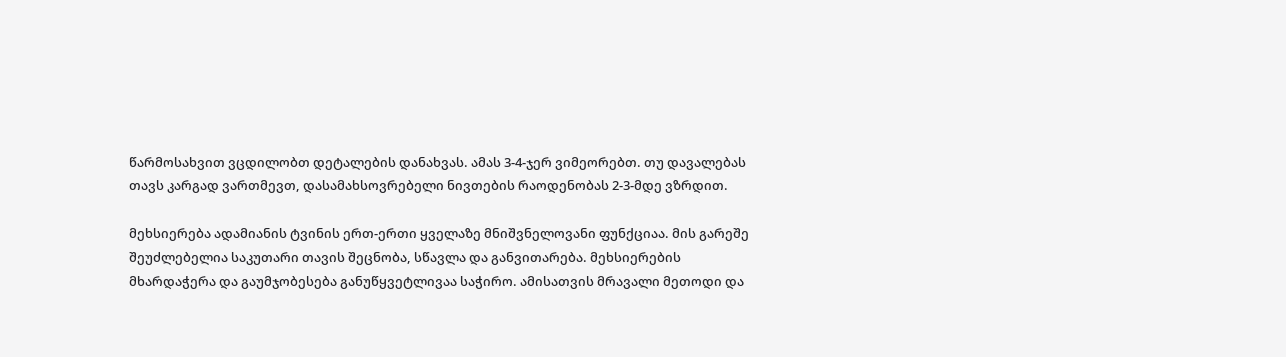წარმოსახვით ვცდილობთ დეტალების დანახვას. ამას 3-4-ჯერ ვიმეორებთ. თუ დავალებას თავს კარგად ვართმევთ, დასამახსოვრებელი ნივთების რაოდენობას 2-3-მდე ვზრდით.

მეხსიერება ადამიანის ტვინის ერთ-ერთი ყველაზე მნიშვნელოვანი ფუნქციაა. მის გარეშე შეუძლებელია საკუთარი თავის შეცნობა, სწავლა და განვითარება. მეხსიერების მხარდაჭერა და გაუმჯობესება განუწყვეტლივაა საჭირო. ამისათვის მრავალი მეთოდი და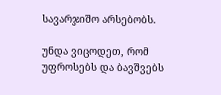სავარჯიშო არსებობს.

უნდა ვიცოდეთ, რომ უფროსებს და ბავშვებს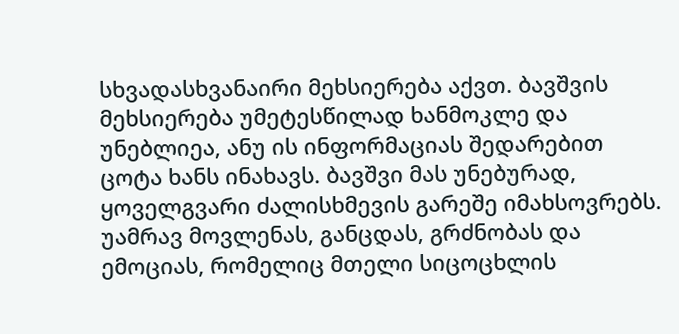სხვადასხვანაირი მეხსიერება აქვთ. ბავშვის მეხსიერება უმეტესწილად ხანმოკლე და უნებლიეა, ანუ ის ინფორმაციას შედარებით ცოტა ხანს ინახავს. ბავშვი მას უნებურად, ყოველგვარი ძალისხმევის გარეშე იმახსოვრებს. უამრავ მოვლენას, განცდას, გრძნობას და ემოციას, რომელიც მთელი სიცოცხლის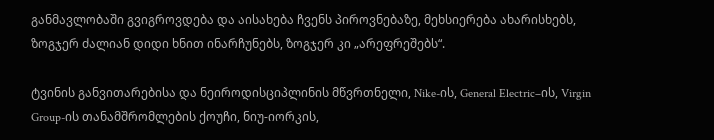განმავლობაში გვიგროვდება და აისახება ჩვენს პიროვნებაზე, მეხსიერება ახარისხებს, ზოგჯერ ძალიან დიდი ხნით ინარჩუნებს, ზოგჯერ კი „არეფრეშებს“.

ტვინის განვითარებისა და ნეიროდისციპლინის მწვრთნელი, Nike-ის, General Electric–ის, Virgin Group-ის თანამშრომლების ქოუჩი, ნიუ-იორკის,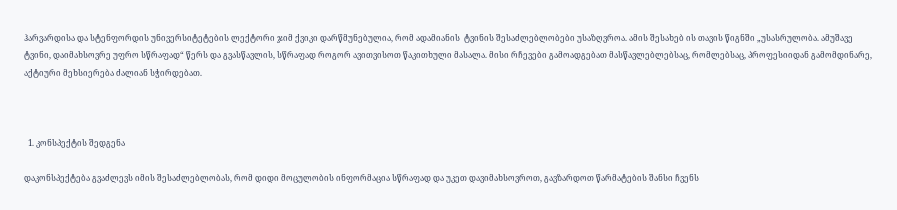ჰარვარდისა და სტენფორდის უნივერსიტეტების ლექტორი ჯიმ ქვიკი დარწმუნებულია, რომ ადამიანის  ტვინის შესაძლებლობები უსაზღვროა. ამის შესახებ ის თავის წიგნში „უსასრულობა. ამუშავე ტვინი, დაიმახსოვრე უფრო სწრაფად“ წერს და გვასწავლის, სწრაფად როგორ ავითვისოთ წაკითხული მასალა. მისი რჩევები გამოადგებათ მასწავლებლებსაც, რომლებსაც, პროფესიიდან გამომდინარე, აქტიური მეხსიერება ძალიან სჭირდებათ.



  1. კონსპექტის შედგენა

დაკონსპექტება გვაძლევს იმის შესაძლებლობას, რომ დიდი მოცულობის ინფორმაცია სწრაფად და უკეთ დავიმახსოვროთ, გავზარდოთ წარმატების შანსი ჩვენს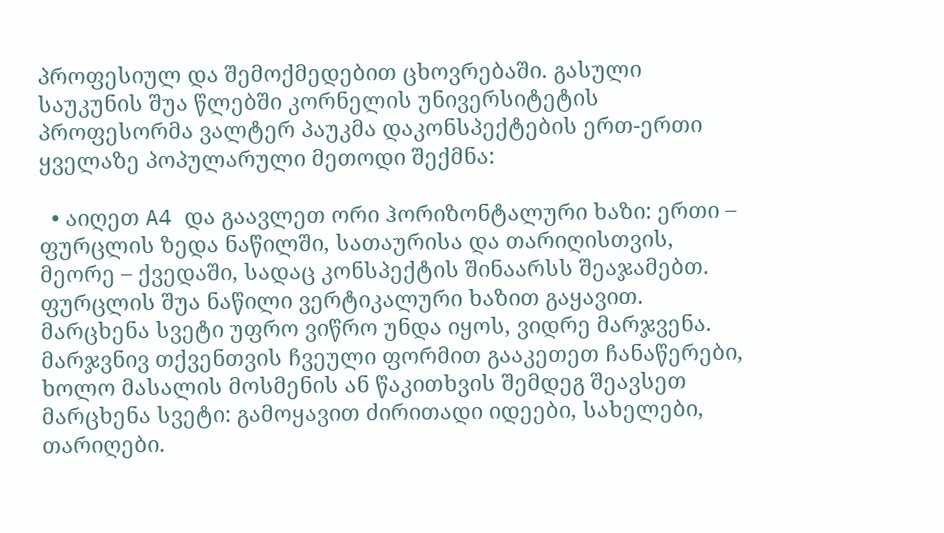პროფესიულ და შემოქმედებით ცხოვრებაში. გასული საუკუნის შუა წლებში კორნელის უნივერსიტეტის პროფესორმა ვალტერ პაუკმა დაკონსპექტების ერთ-ერთი ყველაზე პოპულარული მეთოდი შექმნა:

  • აიღეთ A4 და გაავლეთ ორი ჰორიზონტალური ხაზი: ერთი – ფურცლის ზედა ნაწილში, სათაურისა და თარიღისთვის, მეორე – ქვედაში, სადაც კონსპექტის შინაარსს შეაჯამებთ. ფურცლის შუა ნაწილი ვერტიკალური ხაზით გაყავით. მარცხენა სვეტი უფრო ვიწრო უნდა იყოს, ვიდრე მარჯვენა. მარჯვნივ თქვენთვის ჩვეული ფორმით გააკეთეთ ჩანაწერები, ხოლო მასალის მოსმენის ან წაკითხვის შემდეგ შეავსეთ მარცხენა სვეტი: გამოყავით ძირითადი იდეები, სახელები, თარიღები.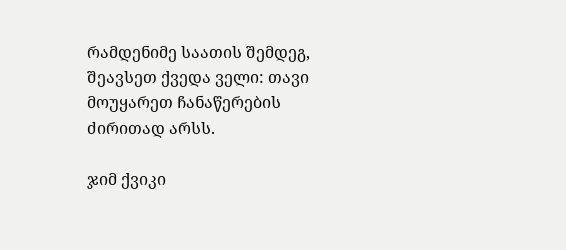რამდენიმე საათის შემდეგ, შეავსეთ ქვედა ველი: თავი მოუყარეთ ჩანაწერების ძირითად არსს.

ჯიმ ქვიკი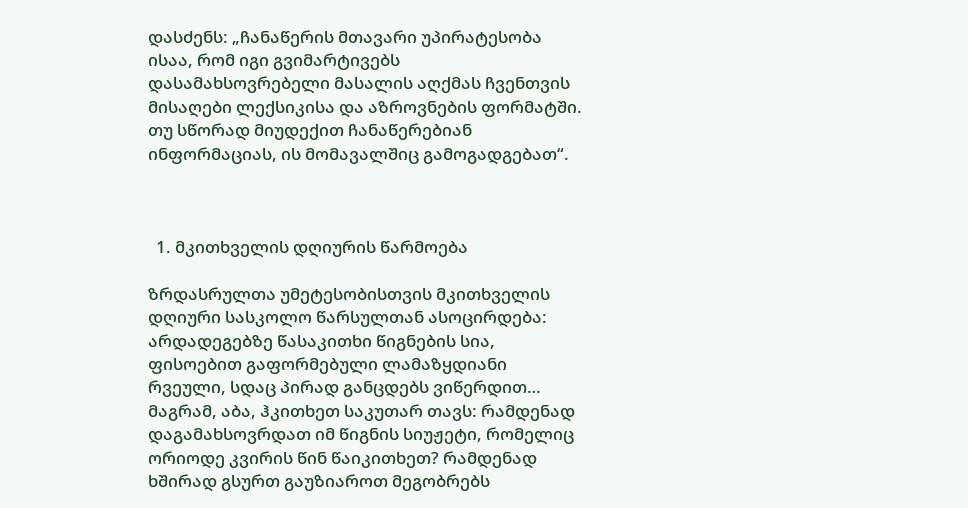დასძენს: „ჩანაწერის მთავარი უპირატესობა ისაა, რომ იგი გვიმარტივებს დასამახსოვრებელი მასალის აღქმას ჩვენთვის მისაღები ლექსიკისა და აზროვნების ფორმატში. თუ სწორად მიუდექით ჩანაწერებიან ინფორმაციას, ის მომავალშიც გამოგადგებათ“.



  1. მკითხველის დღიურის წარმოება

ზრდასრულთა უმეტესობისთვის მკითხველის დღიური სასკოლო წარსულთან ასოცირდება: არდადეგებზე წასაკითხი წიგნების სია, ფისოებით გაფორმებული ლამაზყდიანი რვეული, სდაც პირად განცდებს ვიწერდით… მაგრამ, აბა, ჰკითხეთ საკუთარ თავს: რამდენად დაგამახსოვრდათ იმ წიგნის სიუჟეტი, რომელიც ორიოდე კვირის წინ წაიკითხეთ? რამდენად ხშირად გსურთ გაუზიაროთ მეგობრებს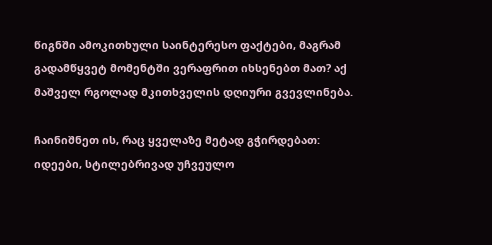წიგნში ამოკითხული საინტერესო ფაქტები, მაგრამ გადამწყვეტ მომენტში ვერაფრით იხსენებთ მათ? აქ მაშველ რგოლად მკითხველის დღიური გვევლინება.

ჩაინიშნეთ ის, რაც ყველაზე მეტად გჭირდებათ: იდეები, სტილებრივად უჩვეულო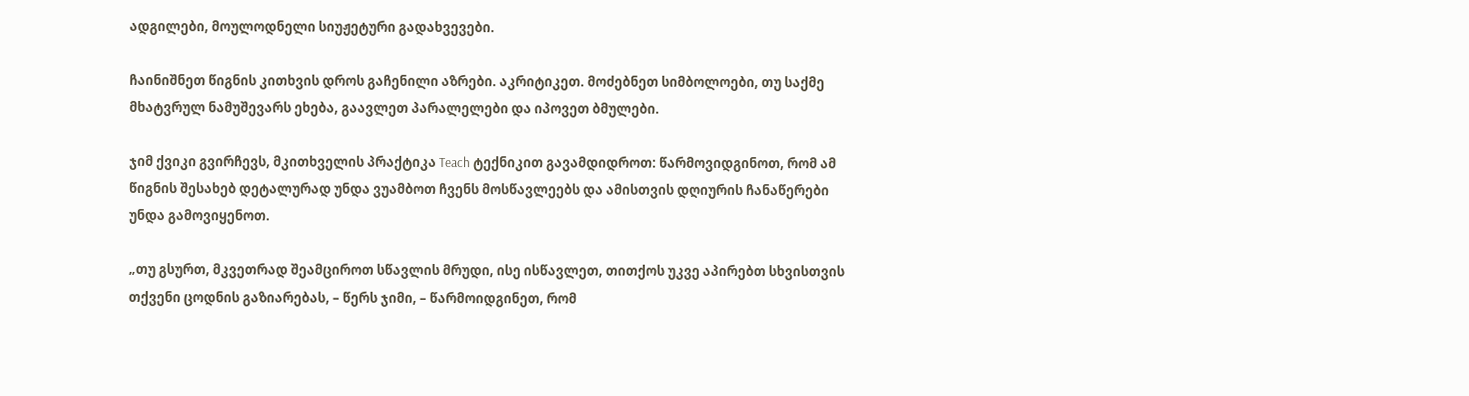ადგილები, მოულოდნელი სიუჟეტური გადახვევები.

ჩაინიშნეთ წიგნის კითხვის დროს გაჩენილი აზრები. აკრიტიკეთ. მოძებნეთ სიმბოლოები, თუ საქმე მხატვრულ ნამუშევარს ეხება, გაავლეთ პარალელები და იპოვეთ ბმულები.

ჯიმ ქვიკი გვირჩევს, მკითხველის პრაქტიკა Teach ტექნიკით გავამდიდროთ: წარმოვიდგინოთ, რომ ამ წიგნის შესახებ დეტალურად უნდა ვუამბოთ ჩვენს მოსწავლეებს და ამისთვის დღიურის ჩანაწერები უნდა გამოვიყენოთ.

„თუ გსურთ, მკვეთრად შეამციროთ სწავლის მრუდი, ისე ისწავლეთ, თითქოს უკვე აპირებთ სხვისთვის თქვენი ცოდნის გაზიარებას, – წერს ჯიმი, – წარმოიდგინეთ, რომ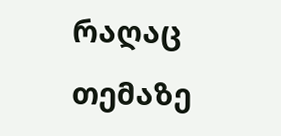რაღაც თემაზე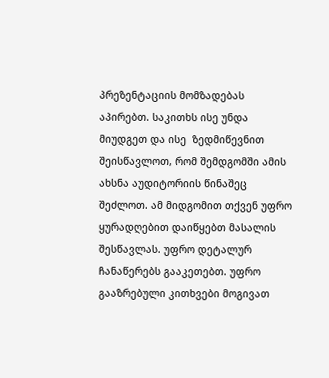პრეზენტაციის მომზადებას აპირებთ. საკითხს ისე უნდა მიუდგეთ და ისე  ზედმიწევნით შეისწავლოთ, რომ შემდგომში ამის ახსნა აუდიტორიის წინაშეც შეძლოთ. ამ მიდგომით თქვენ უფრო ყურადღებით დაიწყებთ მასალის შესწავლას. უფრო დეტალურ ჩანაწერებს გააკეთებთ. უფრო გააზრებული კითხვები მოგივათ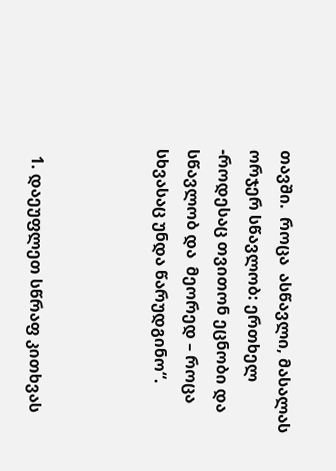თავში.  როცა  ასწავლი, მასალას ორჯერ სწავლობ: ერთხელ -როდესაც თვითონ ეცნობი და სწავლობ და  მეორედ – როცა სხვასაც უნდა წარუდგინო“.



  1. დაეუფლეთ სწრაფ კითხვას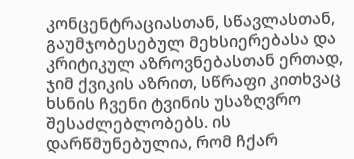კონცენტრაციასთან, სწავლასთან, გაუმჯობესებულ მეხსიერებასა და კრიტიკულ აზროვნებასთან ერთად, ჯიმ ქვიკის აზრით, სწრაფი კითხვაც ხსნის ჩვენი ტვინის უსაზღვრო შესაძლებლობებს. ის დარწმუნებულია, რომ ჩქარ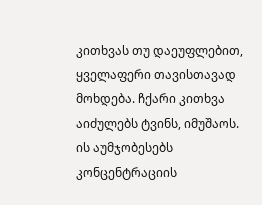კითხვას თუ დაეუფლებით, ყველაფერი თავისთავად მოხდება. ჩქარი კითხვა აიძულებს ტვინს, იმუშაოს. ის აუმჯობესებს კონცენტრაციის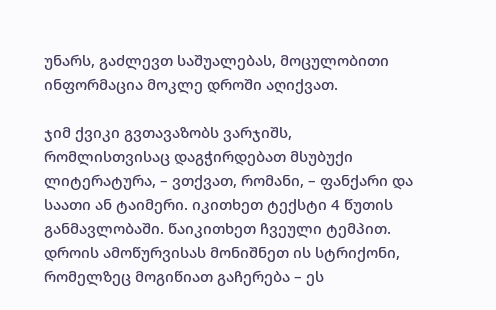უნარს, გაძლევთ საშუალებას, მოცულობითი ინფორმაცია მოკლე დროში აღიქვათ.

ჯიმ ქვიკი გვთავაზობს ვარჯიშს, რომლისთვისაც დაგჭირდებათ მსუბუქი ლიტერატურა, – ვთქვათ, რომანი, – ფანქარი და საათი ან ტაიმერი. იკითხეთ ტექსტი 4 წუთის განმავლობაში. წაიკითხეთ ჩვეული ტემპით. დროის ამოწურვისას მონიშნეთ ის სტრიქონი, რომელზეც მოგიწიათ გაჩერება – ეს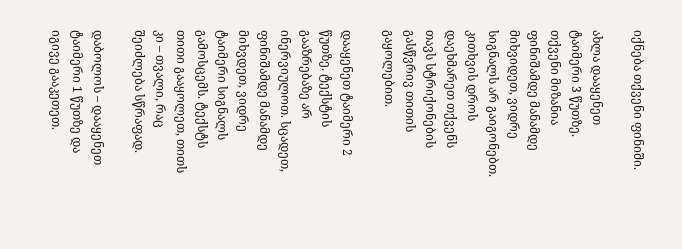იქნება თქვენი ფინიში.

ახლა დააყენეთ ტაიმერი 3 წუთზე. თქვენი მიზანია ფინიშამდე მანამდე მიხვიდეთ, ვიდრე სიგნალს არ გაიგონებთ. კითხვის დროს დაეხმარეთ თქვენს თავს სტრიქონების გასწვრივ თითის გაყოლებით.

დააყენეთ ტაიმერი 2 წუთზე. ტექსტის გააზრებაზე არ ინერვიულოთ. სცადეთ, ფინიშამდე მანამდე მიხვდეთ, ვიდრე ტაიმერი სიგნალს გამოსცემს. ტექსტს თითი გააყოლეთ, თითს კი – თვალი, რაც შეიძლება სწრაფად.

დაბოლოს – დააყენეთ ტაიმერი 1 წუთზე და იგივე გააკეთეთ.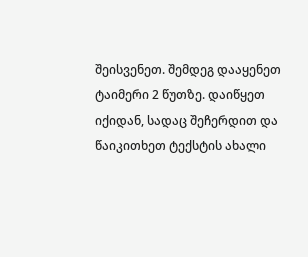შეისვენეთ. შემდეგ დააყენეთ ტაიმერი 2 წუთზე. დაიწყეთ იქიდან, სადაც შეჩერდით და წაიკითხეთ ტექსტის ახალი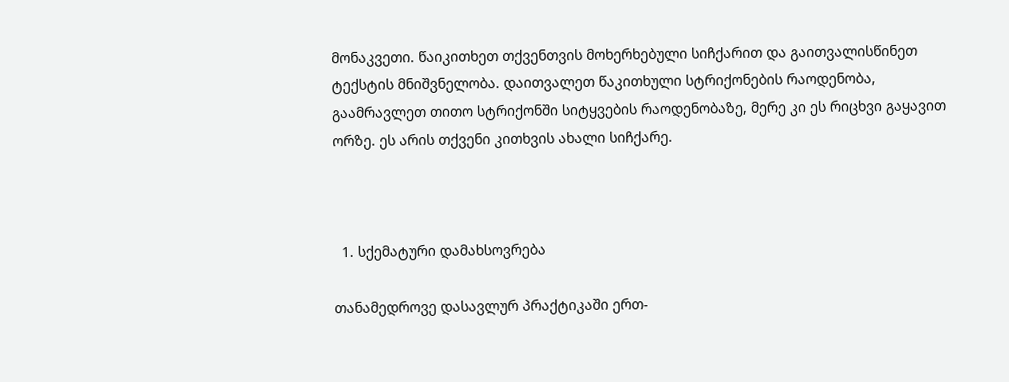მონაკვეთი. წაიკითხეთ თქვენთვის მოხერხებული სიჩქარით და გაითვალისწინეთ ტექსტის მნიშვნელობა. დაითვალეთ წაკითხული სტრიქონების რაოდენობა, გაამრავლეთ თითო სტრიქონში სიტყვების რაოდენობაზე, მერე კი ეს რიცხვი გაყავით ორზე. ეს არის თქვენი კითხვის ახალი სიჩქარე.



  1. სქემატური დამახსოვრება

თანამედროვე დასავლურ პრაქტიკაში ერთ-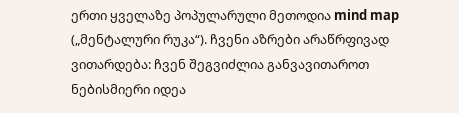ერთი ყველაზე პოპულარული მეთოდია mind map („მენტალური რუკა“). ჩვენი აზრები არაწრფივად ვითარდება: ჩვენ შეგვიძლია განვავითაროთ ნებისმიერი იდეა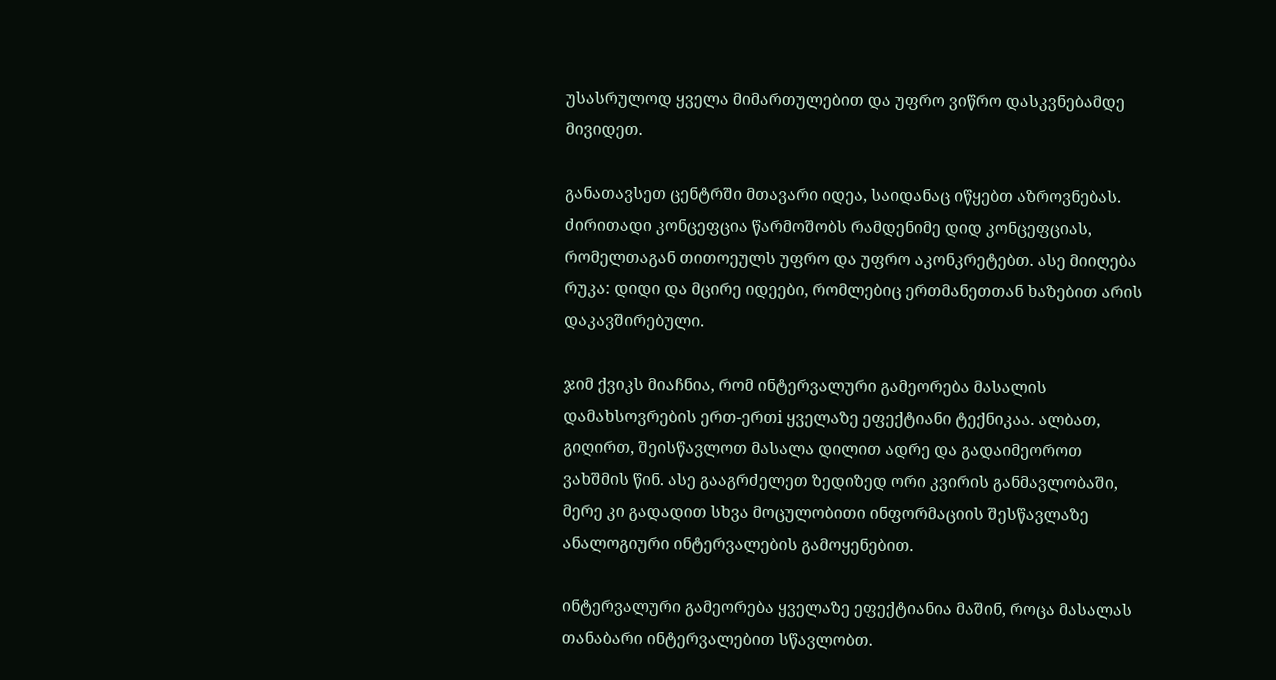უსასრულოდ ყველა მიმართულებით და უფრო ვიწრო დასკვნებამდე მივიდეთ.

განათავსეთ ცენტრში მთავარი იდეა, საიდანაც იწყებთ აზროვნებას. ძირითადი კონცეფცია წარმოშობს რამდენიმე დიდ კონცეფციას, რომელთაგან თითოეულს უფრო და უფრო აკონკრეტებთ. ასე მიიღება რუკა: დიდი და მცირე იდეები, რომლებიც ერთმანეთთან ხაზებით არის დაკავშირებული.

ჯიმ ქვიკს მიაჩნია, რომ ინტერვალური გამეორება მასალის დამახსოვრების ერთ-ერთi ყველაზე ეფექტიანი ტექნიკაა. ალბათ, გიღირთ, შეისწავლოთ მასალა დილით ადრე და გადაიმეოროთ ვახშმის წინ. ასე გააგრძელეთ ზედიზედ ორი კვირის განმავლობაში, მერე კი გადადით სხვა მოცულობითი ინფორმაციის შესწავლაზე ანალოგიური ინტერვალების გამოყენებით.

ინტერვალური გამეორება ყველაზე ეფექტიანია მაშინ, როცა მასალას თანაბარი ინტერვალებით სწავლობთ.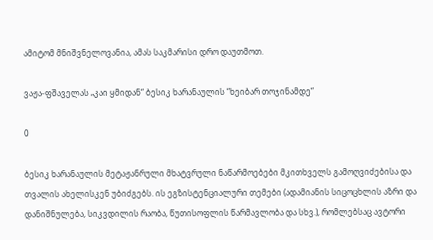ამიტომ მნიშვნელოვანია, ამას საკმარისი დრო დაუთმოთ.

ვაჟა-ფშაველას „კაი ყმიდან“ ბესიკ ხარანაულის “ხეიბარ თოჯინამდე“

0

ბესიკ ხარანაულის მეტაჟანრული მხატვრული ნაწარმოებები მკითხველს გამოღვიძებისა და თვალის ახელისკენ უბიძგებს. ის ეგზისტენციალური თემები (ადამიანის სიცოცხლის აზრი და დანიშნულება, სიკვდილის რაობა, წუთისოფლის წარმავლობა და სხვ.), რომლებსაც ავტორი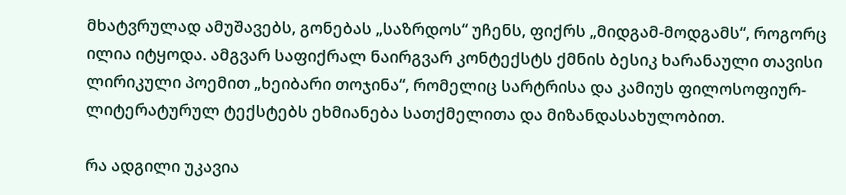მხატვრულად ამუშავებს, გონებას „საზრდოს“ უჩენს, ფიქრს „მიდგამ-მოდგამს“, როგორც ილია იტყოდა. ამგვარ საფიქრალ ნაირგვარ კონტექსტს ქმნის ბესიკ ხარანაული თავისი ლირიკული პოემით „ხეიბარი თოჯინა“, რომელიც სარტრისა და კამიუს ფილოსოფიურ-ლიტერატურულ ტექსტებს ეხმიანება სათქმელითა და მიზანდასახულობით.

რა ადგილი უკავია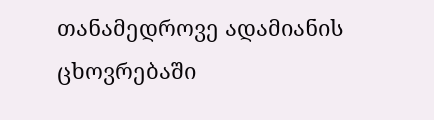თანამედროვე ადამიანის ცხოვრებაში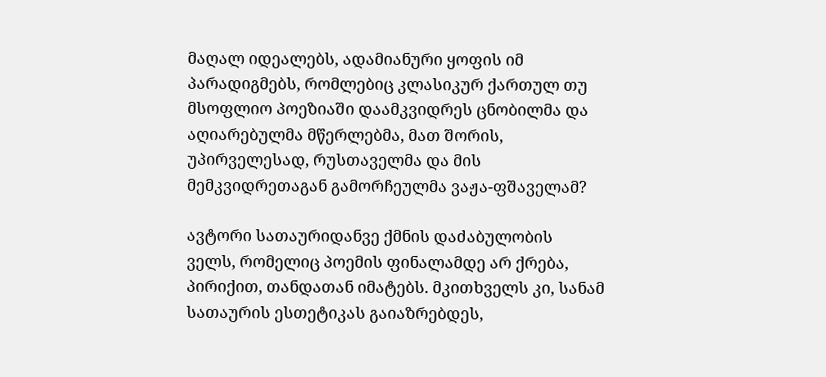მაღალ იდეალებს, ადამიანური ყოფის იმ პარადიგმებს, რომლებიც კლასიკურ ქართულ თუ მსოფლიო პოეზიაში დაამკვიდრეს ცნობილმა და აღიარებულმა მწერლებმა, მათ შორის, უპირველესად, რუსთაველმა და მის მემკვიდრეთაგან გამორჩეულმა ვაჟა-ფშაველამ?

ავტორი სათაურიდანვე ქმნის დაძაბულობის ველს, რომელიც პოემის ფინალამდე არ ქრება, პირიქით, თანდათან იმატებს. მკითხველს კი, სანამ სათაურის ესთეტიკას გაიაზრებდეს,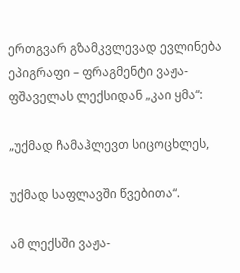ერთგვარ გზამკვლევად ევლინება ეპიგრაფი – ფრაგმენტი ვაჟა-ფშაველას ლექსიდან „კაი ყმა“:

„უქმად ჩამაჰლევთ სიცოცხლეს,

უქმად საფლავში წვებითა“.

ამ ლექსში ვაჟა-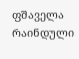ფშაველა რაინდული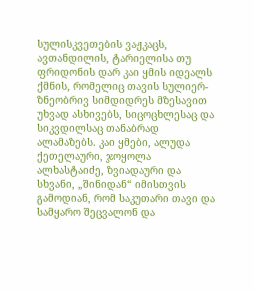სულისკვეთების ვაჟკაცს, ავთანდილის, ტარიელისა თუ ფრიდონის დარ კაი ყმის იდეალს ქმნის, რომელიც თავის სულიერ-ზნეობრივ სიმდიდრეს მზესავით უხვად ასხივებს, სიცოცხლესაც და სიკვდილსაც თანაბრად ალამაზებს. კაი ყმები, ალუდა ქეთელაური, ჯოყოლა ალხასტაიძე, ზვიადაური და სხვანი, „შინიდან“ იმისთვის გამოდიან, რომ საკუთარი თავი და სამყარო შეცვალონ და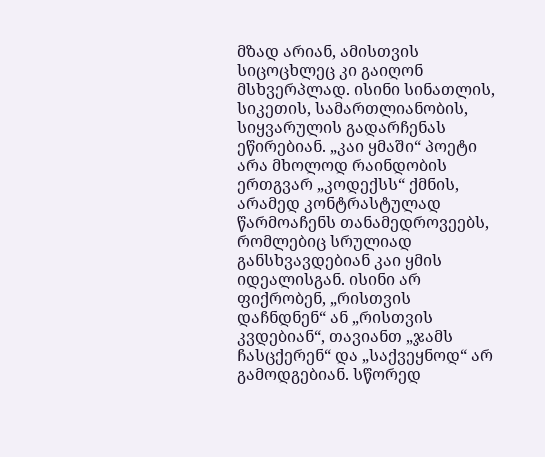მზად არიან, ამისთვის სიცოცხლეც კი გაიღონ მსხვერპლად. ისინი სინათლის, სიკეთის, სამართლიანობის, სიყვარულის გადარჩენას ეწირებიან. „კაი ყმაში“ პოეტი არა მხოლოდ რაინდობის ერთგვარ „კოდექსს“ ქმნის, არამედ კონტრასტულად წარმოაჩენს თანამედროვეებს, რომლებიც სრულიად განსხვავდებიან კაი ყმის იდეალისგან. ისინი არ ფიქრობენ, „რისთვის დაჩნდნენ“ ან „რისთვის კვდებიან“, თავიანთ „ჯამს ჩასცქერენ“ და „საქვეყნოდ“ არ გამოდგებიან. სწორედ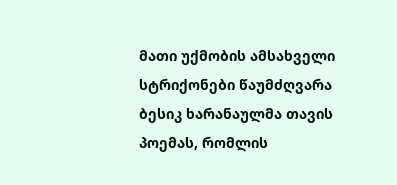მათი უქმობის ამსახველი სტრიქონები წაუმძღვარა ბესიკ ხარანაულმა თავის პოემას, რომლის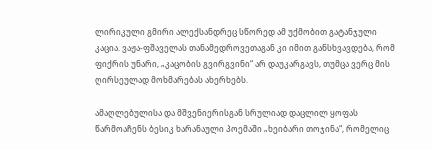ლირიკული გმირი ალექსანდრეც სწორედ ამ უქმობით გატანჯული კაცია. ვაჟა-ფშაველას თანამედროვეთაგან კი იმით განსხვავდება, რომ ფიქრის უნარი, „კაცობის გვირგვინი“ არ დაუკარგავს, თუმცა ვერც მის ღირსეულად მოხმარებას ახერხებს.

ამაღლებულისა და მშვენიერისგან სრულიად დაცლილ ყოფას წარმოაჩენს ბესიკ ხარანაული პოემაში „ხეიბარი თოჯინა“, რომელიც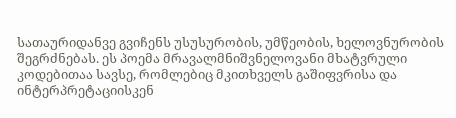სათაურიდანვე გვიჩენს უსუსურობის, უმწეობის, ხელოვნურობის შეგრძნებას. ეს პოემა მრავალმნიშვნელოვანი მხატვრული კოდებითაა სავსე, რომლებიც მკითხველს გაშიფვრისა და ინტერპრეტაციისკენ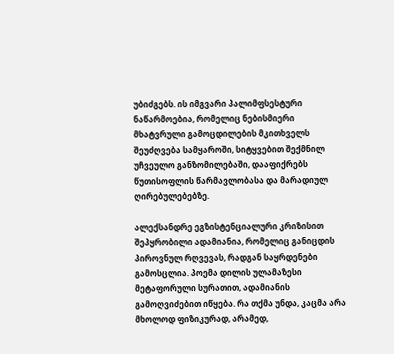უბიძგებს. ის იმგვარი პალიმფსესტური ნაწარმოებია, რომელიც ნებისმიერი მხატვრული გამოცდილების მკითხველს შეუძღვება სამყაროში, სიტყვებით შექმნილ უჩვეულო განზომილებაში, დააფიქრებს წუთისოფლის წარმავლობასა და მარადიულ ღირებულებებზე.

ალექსანდრე ეგზისტენციალური კრიზისით შეპყრობილი ადამიანია, რომელიც განიცდის პიროვნულ რღვევას, რადგან საყრდენები გამოსცლია. პოემა დილის ულამაზესი მეტაფორული სურათით, ადამიანის გამოღვიძებით იწყება. რა თქმა უნდა, კაცმა არა მხოლოდ ფიზიკურად, არამედ,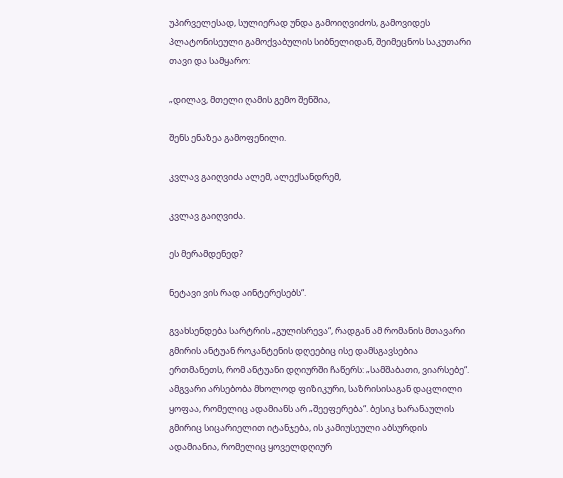უპირველესად, სულიერად უნდა გამოიღვიძოს, გამოვიდეს პლატონისეული გამოქვაბულის სიბნელიდან, შეიმეცნოს საკუთარი თავი და სამყარო:

„დილავ, მთელი ღამის გემო შენშია,

შენს ენაზეა გამოფენილი.

კვლავ გაიღვიძა ალემ, ალექსანდრემ,

კვლავ გაიღვიძა.

ეს მერამდენედ?

ნეტავი ვის რად აინტერესებს“.

გვახსენდება სარტრის „გულისრევა“, რადგან ამ რომანის მთავარი გმირის ანტუან როკანტენის დღეებიც ისე დამსგავსებია ერთმანეთს, რომ ანტუანი დღიურში ჩაწერს: „სამშაბათი, ვიარსებე“. ამგვარი არსებობა მხოლოდ ფიზიკური, საზრისისაგან დაცლილი ყოფაა, რომელიც ადამიანს არ „შეეფერება“. ბესიკ ხარანაულის გმირიც სიცარიელით იტანჯება, ის კამიუსეული აბსურდის ადამიანია, რომელიც ყოველდღიურ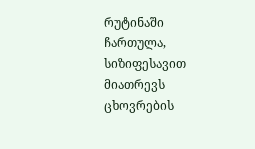რუტინაში ჩართულა, სიზიფესავით მიათრევს ცხოვრების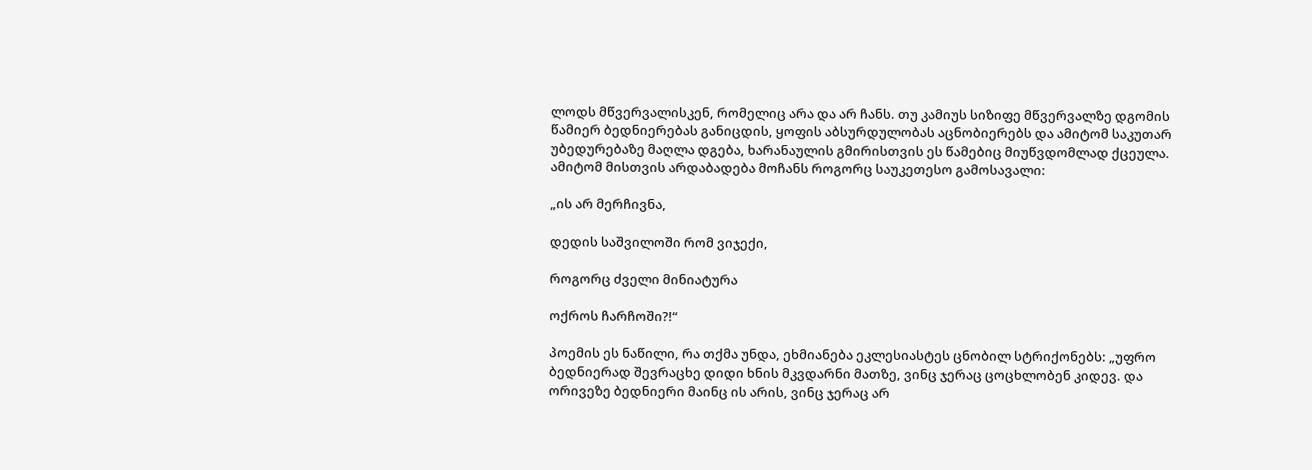ლოდს მწვერვალისკენ, რომელიც არა და არ ჩანს. თუ კამიუს სიზიფე მწვერვალზე დგომის წამიერ ბედნიერებას განიცდის, ყოფის აბსურდულობას აცნობიერებს და ამიტომ საკუთარ უბედურებაზე მაღლა დგება, ხარანაულის გმირისთვის ეს წამებიც მიუწვდომლად ქცეულა. ამიტომ მისთვის არდაბადება მოჩანს როგორც საუკეთესო გამოსავალი:

„ის არ მერჩივნა,

დედის საშვილოში რომ ვიჯექი,

როგორც ძველი მინიატურა

ოქროს ჩარჩოში?!“

პოემის ეს ნაწილი, რა თქმა უნდა, ეხმიანება ეკლესიასტეს ცნობილ სტრიქონებს: „უფრო ბედნიერად შევრაცხე დიდი ხნის მკვდარნი მათზე, ვინც ჯერაც ცოცხლობენ კიდევ. და ორივეზე ბედნიერი მაინც ის არის, ვინც ჯერაც არ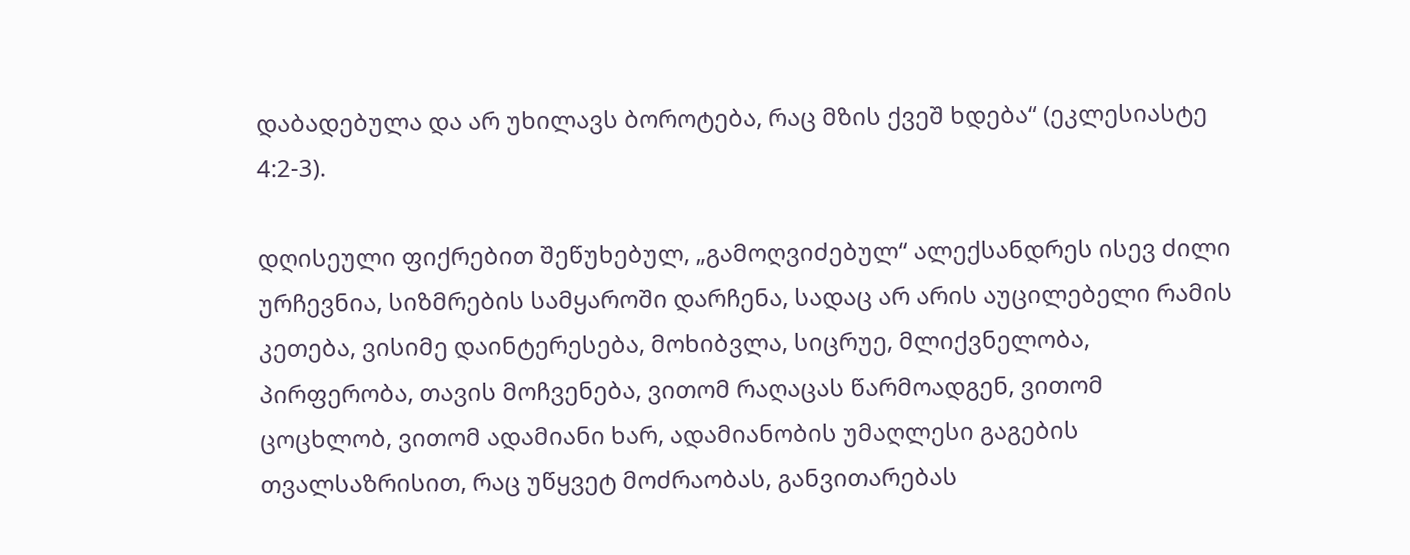დაბადებულა და არ უხილავს ბოროტება, რაც მზის ქვეშ ხდება“ (ეკლესიასტე 4:2-3).

დღისეული ფიქრებით შეწუხებულ, „გამოღვიძებულ“ ალექსანდრეს ისევ ძილი ურჩევნია, სიზმრების სამყაროში დარჩენა, სადაც არ არის აუცილებელი რამის კეთება, ვისიმე დაინტერესება, მოხიბვლა, სიცრუე, მლიქვნელობა, პირფერობა, თავის მოჩვენება, ვითომ რაღაცას წარმოადგენ, ვითომ ცოცხლობ, ვითომ ადამიანი ხარ, ადამიანობის უმაღლესი გაგების თვალსაზრისით, რაც უწყვეტ მოძრაობას, განვითარებას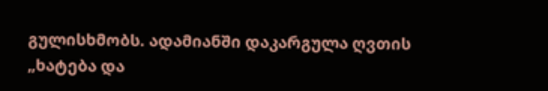გულისხმობს. ადამიანში დაკარგულა ღვთის „ხატება და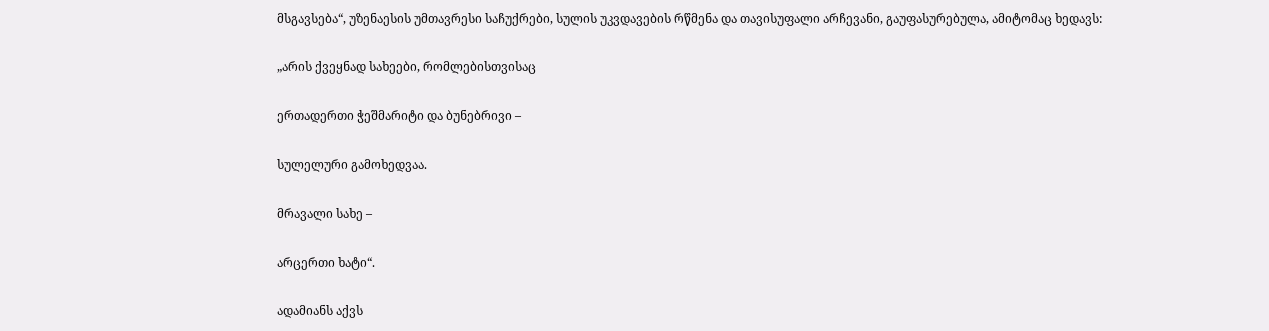მსგავსება“, უზენაესის უმთავრესი საჩუქრები, სულის უკვდავების რწმენა და თავისუფალი არჩევანი, გაუფასურებულა, ამიტომაც ხედავს:

„არის ქვეყნად სახეები, რომლებისთვისაც

ერთადერთი ჭეშმარიტი და ბუნებრივი –

სულელური გამოხედვაა.

მრავალი სახე –

არცერთი ხატი“.

ადამიანს აქვს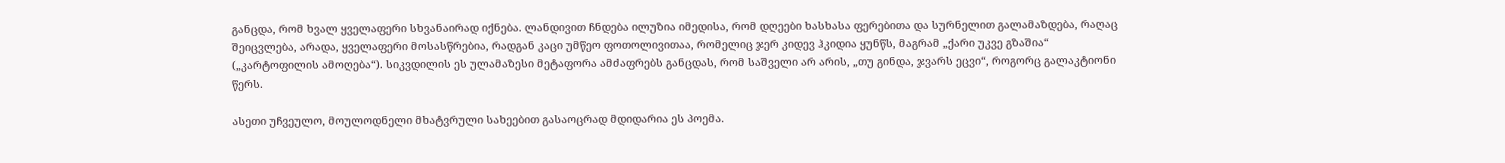განცდა, რომ ხვალ ყველაფერი სხვანაირად იქნება. ლანდივით ჩნდება ილუზია იმედისა, რომ დღეები ხასხასა ფერებითა და სურნელით გალამაზდება, რაღაც შეიცვლება, არადა, ყველაფერი მოსასწრებია, რადგან კაცი უმწეო ფოთოლივითაა, რომელიც ჯერ კიდევ ჰკიდია ყუნწს, მაგრამ „ქარი უკვე გზაშია“ („კარტოფილის ამოღება“). სიკვდილის ეს ულამაზესი მეტაფორა ამძაფრებს განცდას, რომ საშველი არ არის, „თუ გინდა, ჯვარს ეცვი“, როგორც გალაკტიონი წერს.

ასეთი უჩვეულო, მოულოდნელი მხატვრული სახეებით გასაოცრად მდიდარია ეს პოემა.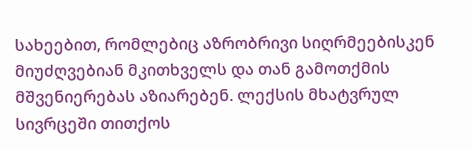სახეებით, რომლებიც აზრობრივი სიღრმეებისკენ მიუძღვებიან მკითხველს და თან გამოთქმის მშვენიერებას აზიარებენ. ლექსის მხატვრულ სივრცეში თითქოს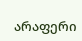არაფერი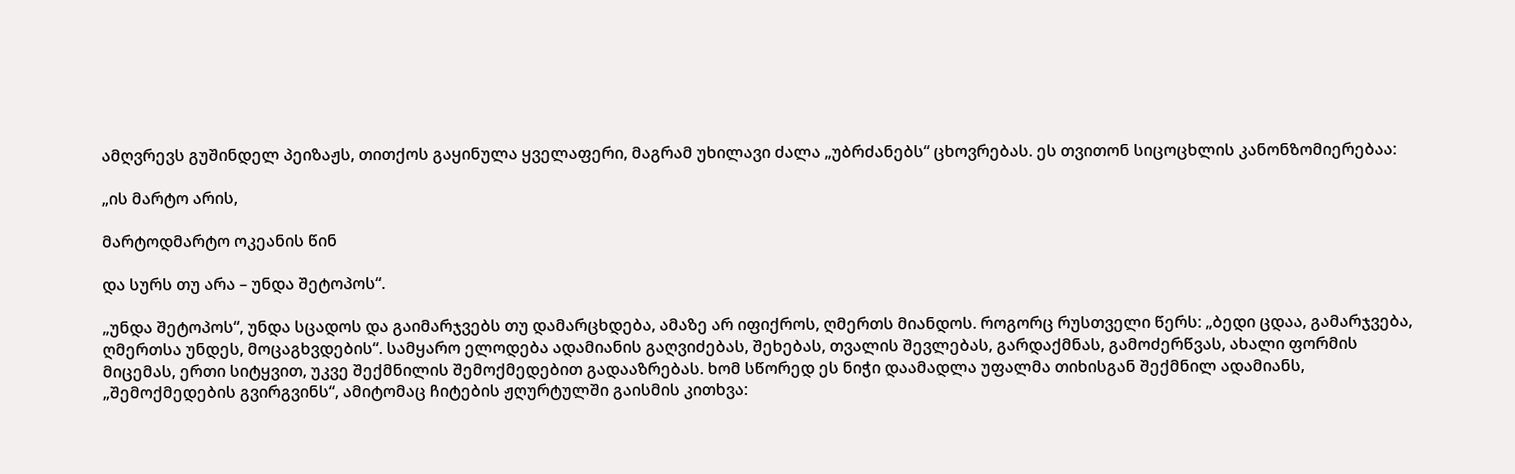ამღვრევს გუშინდელ პეიზაჟს, თითქოს გაყინულა ყველაფერი, მაგრამ უხილავი ძალა „უბრძანებს“ ცხოვრებას. ეს თვითონ სიცოცხლის კანონზომიერებაა:

„ის მარტო არის,

მარტოდმარტო ოკეანის წინ

და სურს თუ არა – უნდა შეტოპოს“.

„უნდა შეტოპოს“, უნდა სცადოს და გაიმარჯვებს თუ დამარცხდება, ამაზე არ იფიქროს, ღმერთს მიანდოს. როგორც რუსთველი წერს: „ბედი ცდაა, გამარჯვება, ღმერთსა უნდეს, მოცაგხვდების“. სამყარო ელოდება ადამიანის გაღვიძებას, შეხებას, თვალის შევლებას, გარდაქმნას, გამოძერწვას, ახალი ფორმის მიცემას, ერთი სიტყვით, უკვე შექმნილის შემოქმედებით გადააზრებას. ხომ სწორედ ეს ნიჭი დაამადლა უფალმა თიხისგან შექმნილ ადამიანს, „შემოქმედების გვირგვინს“, ამიტომაც ჩიტების ჟღურტულში გაისმის კითხვა: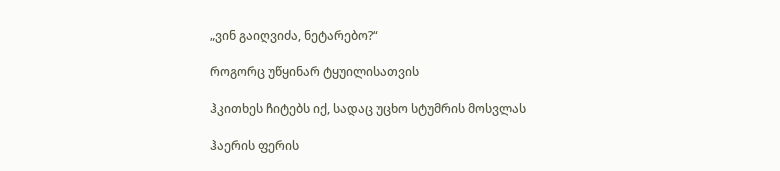„ვინ გაიღვიძა, ნეტარებო?“

როგორც უწყინარ ტყუილისათვის

ჰკითხეს ჩიტებს იქ, სადაც უცხო სტუმრის მოსვლას

ჰაერის ფერის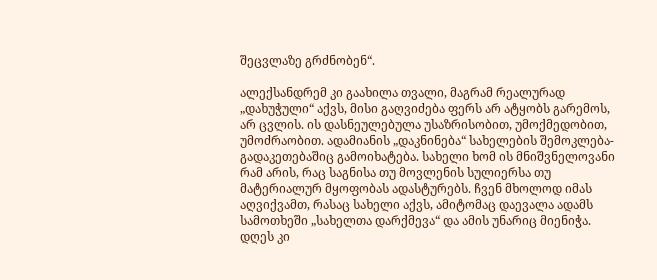შეცვლაზე გრძნობენ“.

ალექსანდრემ კი გაახილა თვალი, მაგრამ რეალურად „დახუჭული“ აქვს, მისი გაღვიძება ფერს არ ატყობს გარემოს, არ ცვლის. ის დასნეულებულა უსაზრისობით, უმოქმედობით, უმოძრაობით. ადამიანის „დაკნინება“ სახელების შემოკლება-გადაკეთებაშიც გამოიხატება. სახელი ხომ ის მნიშვნელოვანი რამ არის, რაც საგნისა თუ მოვლენის სულიერსა თუ მატერიალურ მყოფობას ადასტურებს. ჩვენ მხოლოდ იმას აღვიქვამთ, რასაც სახელი აქვს, ამიტომაც დაევალა ადამს სამოთხეში „სახელთა დარქმევა“ და ამის უნარიც მიენიჭა. დღეს კი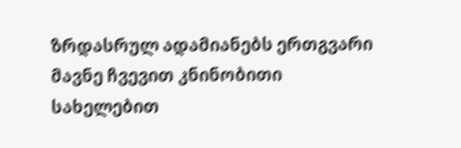ზრდასრულ ადამიანებს ერთგვარი მავნე ჩვევით კნინობითი სახელებით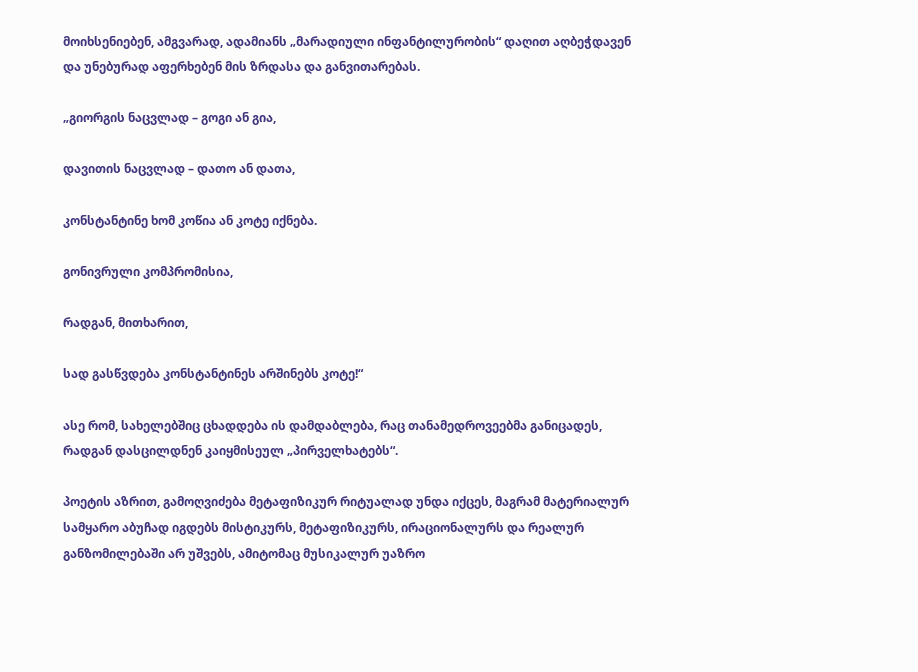მოიხსენიებენ, ამგვარად, ადამიანს „მარადიული ინფანტილურობის“ დაღით აღბეჭდავენ და უნებურად აფერხებენ მის ზრდასა და განვითარებას.

„გიორგის ნაცვლად – გოგი ან გია,

დავითის ნაცვლად – დათო ან დათა,

კონსტანტინე ხომ კოწია ან კოტე იქნება.

გონივრული კომპრომისია,

რადგან, მითხარით,

სად გასწვდება კონსტანტინეს არშინებს კოტე!“

ასე რომ, სახელებშიც ცხადდება ის დამდაბლება, რაც თანამედროვეებმა განიცადეს, რადგან დასცილდნენ კაიყმისეულ „პირველხატებს“.

პოეტის აზრით, გამოღვიძება მეტაფიზიკურ რიტუალად უნდა იქცეს, მაგრამ მატერიალურ სამყარო აბუჩად იგდებს მისტიკურს, მეტაფიზიკურს, ირაციონალურს და რეალურ განზომილებაში არ უშვებს, ამიტომაც მუსიკალურ უაზრო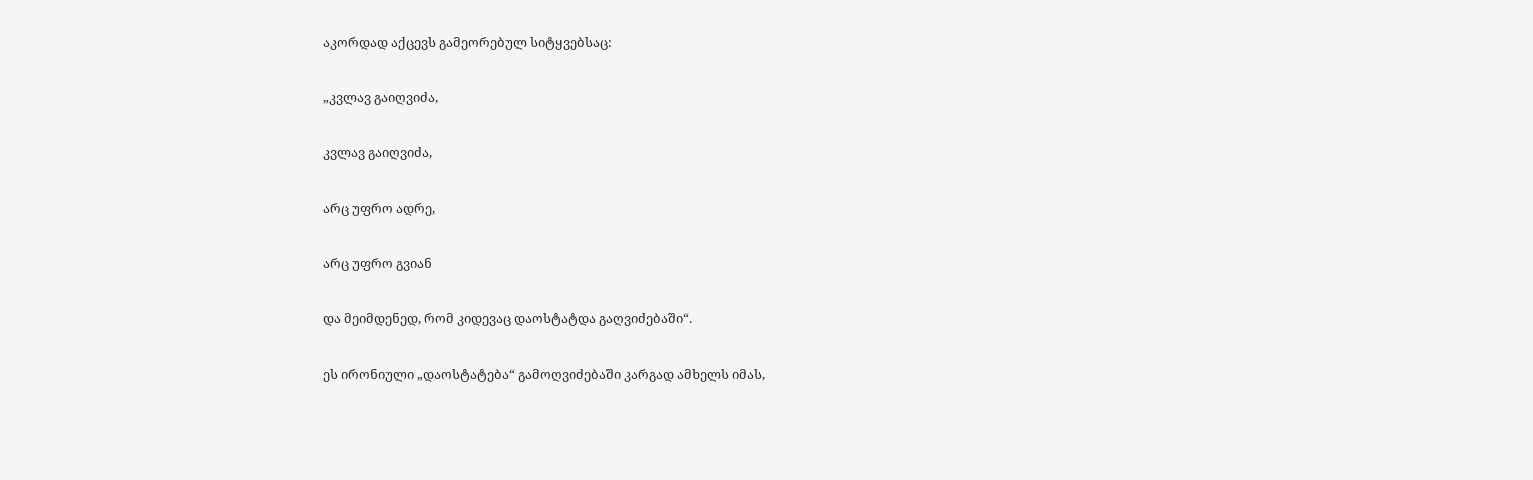აკორდად აქცევს გამეორებულ სიტყვებსაც:

„კვლავ გაიღვიძა,

კვლავ გაიღვიძა,

არც უფრო ადრე,

არც უფრო გვიან

და მეიმდენედ, რომ კიდევაც დაოსტატდა გაღვიძებაში“.

ეს ირონიული „დაოსტატება“ გამოღვიძებაში კარგად ამხელს იმას,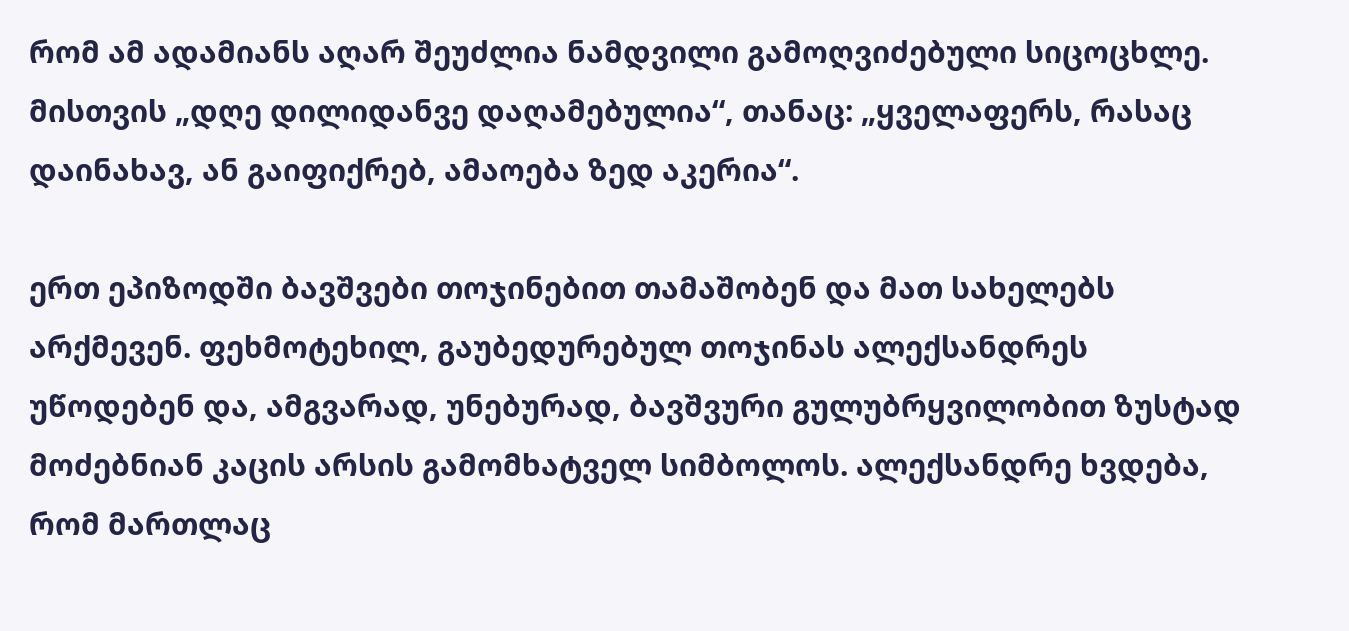რომ ამ ადამიანს აღარ შეუძლია ნამდვილი გამოღვიძებული სიცოცხლე. მისთვის „დღე დილიდანვე დაღამებულია“, თანაც: „ყველაფერს, რასაც დაინახავ, ან გაიფიქრებ, ამაოება ზედ აკერია“.

ერთ ეპიზოდში ბავშვები თოჯინებით თამაშობენ და მათ სახელებს არქმევენ. ფეხმოტეხილ, გაუბედურებულ თოჯინას ალექსანდრეს უწოდებენ და, ამგვარად, უნებურად, ბავშვური გულუბრყვილობით ზუსტად მოძებნიან კაცის არსის გამომხატველ სიმბოლოს. ალექსანდრე ხვდება, რომ მართლაც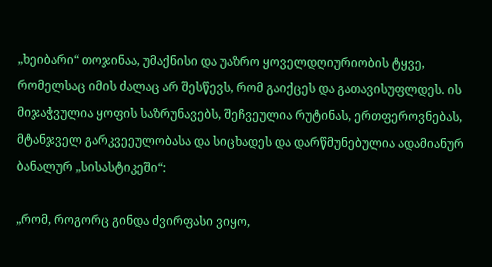„ხეიბარი“ თოჯინაა, უმაქნისი და უაზრო ყოველდღიურიობის ტყვე, რომელსაც იმის ძალაც არ შესწევს, რომ გაიქცეს და გათავისუფლდეს. ის მიჯაჭვულია ყოფის საზრუნავებს, შეჩვეულია რუტინას, ერთფეროვნებას, მტანჯველ გარკვეეულობასა და სიცხადეს და დარწმუნებულია ადამიანურ ბანალურ „სისასტიკეში“:

„რომ, როგორც გინდა ძვირფასი ვიყო,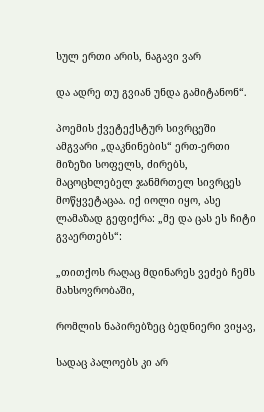სულ ერთი არის, ნაგავი ვარ

და ადრე თუ გვიან უნდა გამიტანონ“.

პოემის ქვეტექსტურ სივრცეში ამგვარი „დაკნინების“ ერთ-ერთი მიზეზი სოფელს, ძირებს, მაცოცხლებელ ჯანმრთელ სივრცეს მოწყვეტაცაა. იქ იოლი იყო, ასე ლამაზად გეფიქრა: „მე და ცას ეს ჩიტი გვაერთებს“:

„თითქოს რაღაც მდინარეს ვეძებ ჩემს მახსოვრობაში,

რომლის ნაპირებზეც ბედნიერი ვიყავ,

სადაც პალოებს კი არ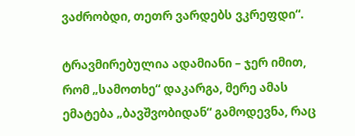ვაძრობდი, თეთრ ვარდებს ვკრეფდი“.

ტრავმირებულია ადამიანი – ჯერ იმით, რომ „სამოთხე“ დაკარგა, მერე ამას ემატება „ბავშვობიდან“ გამოდევნა, რაც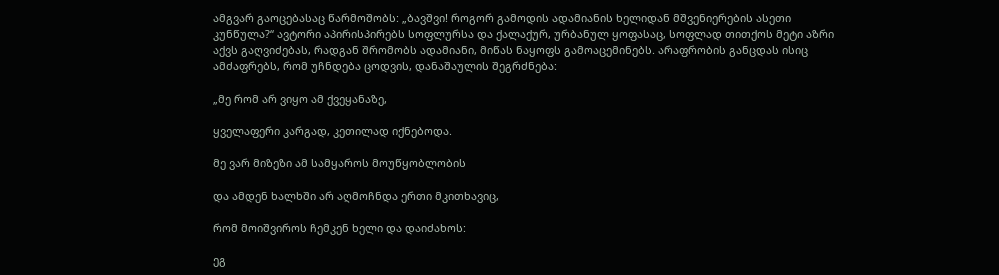ამგვარ გაოცებასაც წარმოშობს: „ბავშვი! როგორ გამოდის ადამიანის ხელიდან მშვენიერების ასეთი კუნწულა?“ ავტორი აპირისპირებს სოფლურსა და ქალაქურ, ურბანულ ყოფასაც, სოფლად თითქოს მეტი აზრი აქვს გაღვიძებას, რადგან შრომობს ადამიანი, მიწას ნაყოფს გამოაცემინებს. არაფრობის განცდას ისიც ამძაფრებს, რომ უჩნდება ცოდვის, დანაშაულის შეგრძნება:

„მე რომ არ ვიყო ამ ქვეყანაზე,

ყველაფერი კარგად, კეთილად იქნებოდა.

მე ვარ მიზეზი ამ სამყაროს მოუწყობლობის

და ამდენ ხალხში არ აღმოჩნდა ერთი მკითხავიც,

რომ მოიშვიროს ჩემკენ ხელი და დაიძახოს:

ეგ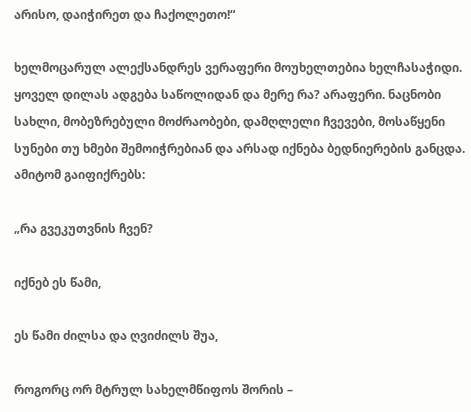არისო, დაიჭირეთ და ჩაქოლეთო!“

ხელმოცარულ ალექსანდრეს ვერაფერი მოუხელთებია ხელჩასაჭიდი. ყოველ დილას ადგება საწოლიდან და მერე რა? არაფერი. ნაცნობი სახლი, მობეზრებული მოძრაობები, დამღლელი ჩვევები, მოსაწყენი სუნები თუ ხმები შემოიჭრებიან და არსად იქნება ბედნიერების განცდა. ამიტომ გაიფიქრებს:

„რა გვეკუთვნის ჩვენ?

იქნებ ეს წამი,

ეს წამი ძილსა და ღვიძილს შუა,

როგორც ორ მტრულ სახელმწიფოს შორის –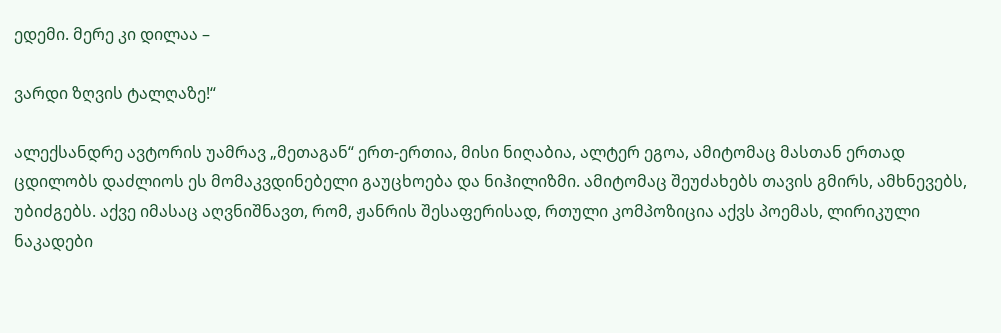ედემი. მერე კი დილაა –

ვარდი ზღვის ტალღაზე!“

ალექსანდრე ავტორის უამრავ „მეთაგან“ ერთ-ერთია, მისი ნიღაბია, ალტერ ეგოა, ამიტომაც მასთან ერთად ცდილობს დაძლიოს ეს მომაკვდინებელი გაუცხოება და ნიჰილიზმი. ამიტომაც შეუძახებს თავის გმირს, ამხნევებს, უბიძგებს. აქვე იმასაც აღვნიშნავთ, რომ, ჟანრის შესაფერისად, რთული კომპოზიცია აქვს პოემას, ლირიკული ნაკადები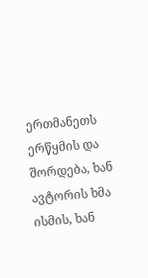ერთმანეთს ერწყმის და შორდება, ხან ავტორის ხმა ისმის, ხან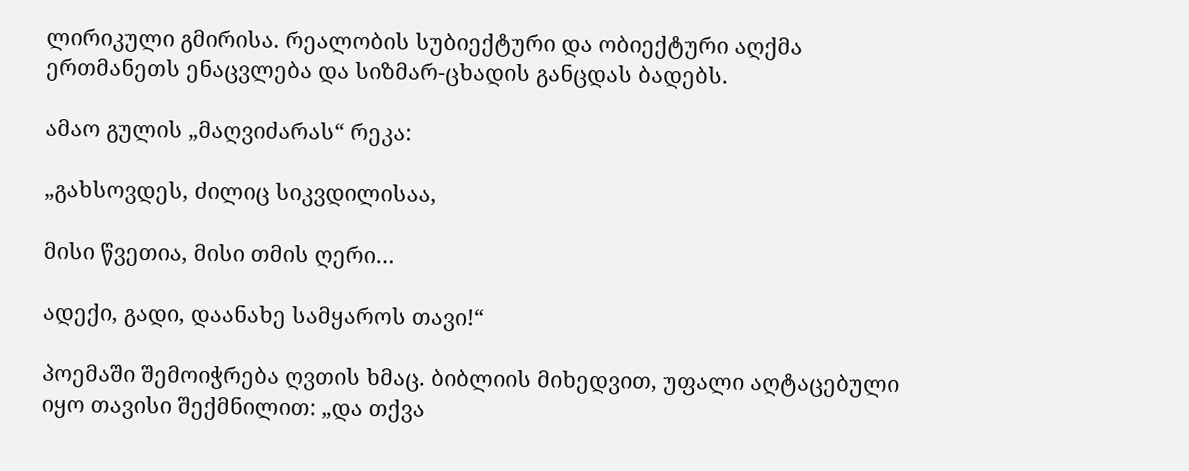ლირიკული გმირისა. რეალობის სუბიექტური და ობიექტური აღქმა ერთმანეთს ენაცვლება და სიზმარ-ცხადის განცდას ბადებს.

ამაო გულის „მაღვიძარას“ რეკა:

„გახსოვდეს, ძილიც სიკვდილისაა,

მისი წვეთია, მისი თმის ღერი…

ადექი, გადი, დაანახე სამყაროს თავი!“

პოემაში შემოიჭრება ღვთის ხმაც. ბიბლიის მიხედვით, უფალი აღტაცებული იყო თავისი შექმნილით: „და თქვა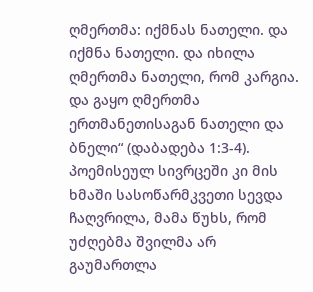ღმერთმა: იქმნას ნათელი. და იქმნა ნათელი. და იხილა ღმერთმა ნათელი, რომ კარგია. და გაყო ღმერთმა ერთმანეთისაგან ნათელი და ბნელი“ (დაბადება 1:3-4). პოემისეულ სივრცეში კი მის ხმაში სასოწარმკვეთი სევდა ჩაღვრილა, მამა წუხს, რომ უძღებმა შვილმა არ გაუმართლა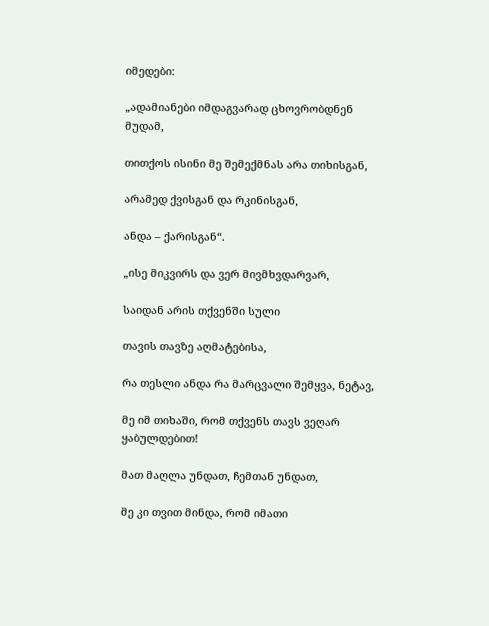იმედები:

„ადამიანები იმდაგვარად ცხოვრობდნენ მუდამ,

თითქოს ისინი მე შემექმნას არა თიხისგან,

არამედ ქვისგან და რკინისგან,

ანდა – ქარისგან“.

„ისე მიკვირს და ვერ მივმხვდარვარ,

საიდან არის თქვენში სული

თავის თავზე აღმატებისა,

რა თესლი ანდა რა მარცვალი შემყვა, ნეტავ,

მე იმ თიხაში, რომ თქვენს თავს ვეღარ ყაბულდებით!

მათ მაღლა უნდათ, ჩემთან უნდათ,

მე კი თვით მინდა, რომ იმათი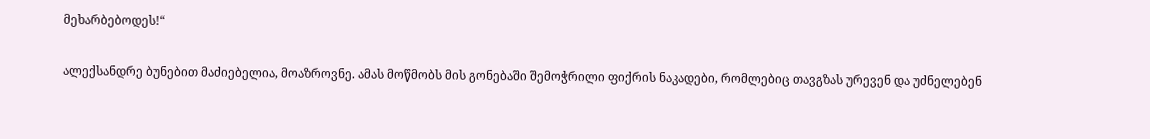მეხარბებოდეს!“

ალექსანდრე ბუნებით მაძიებელია, მოაზროვნე. ამას მოწმობს მის გონებაში შემოჭრილი ფიქრის ნაკადები, რომლებიც თავგზას ურევენ და უძნელებენ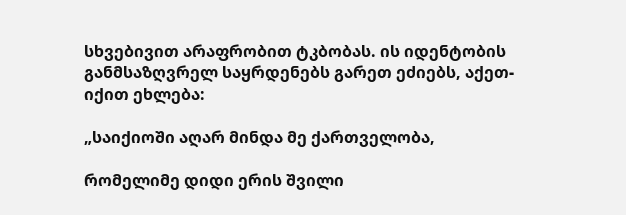სხვებივით არაფრობით ტკბობას. ის იდენტობის განმსაზღვრელ საყრდენებს გარეთ ეძიებს, აქეთ-იქით ეხლება:

„საიქიოში აღარ მინდა მე ქართველობა,

რომელიმე დიდი ერის შვილი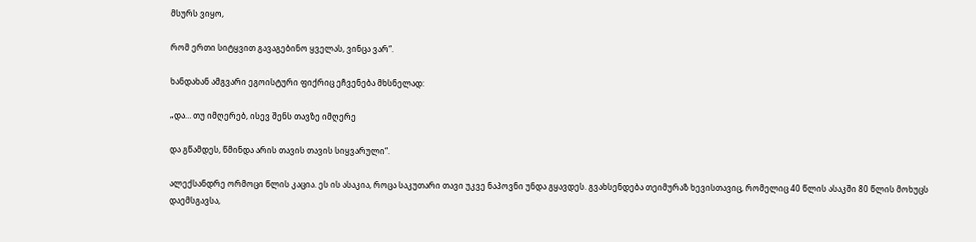მსურს ვიყო,

რომ ერთი სიტყვით გავაგებინო ყველას, ვინცა ვარ“.

ხანდახან ამგვარი ეგოისტური ფიქრიც ეჩვენება მხსნელად:

„და… თუ იმღერებ, ისევ შენს თავზე იმღერე

და გწამდეს, წმინდა არის თავის თავის სიყვარული“.

ალექსანდრე ორმოცი წლის კაცია. ეს ის ასაკია, როცა საკუთარი თავი უკვე ნაპოვნი უნდა გყავდეს. გვახსენდება თეიმურაზ ხევისთავიც, რომელიც 40 წლის ასაკში 80 წლის მოხუცს დაემსგავსა,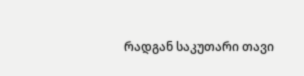რადგან საკუთარი თავი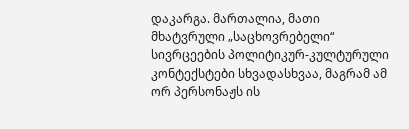დაკარგა. მართალია, მათი მხატვრული „საცხოვრებელი“ სივრცეების პოლიტიკურ-კულტურული კონტექსტები სხვადასხვაა, მაგრამ ამ ორ პერსონაჟს ის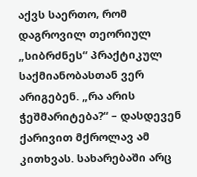აქვს საერთო, რომ დაგროვილ თეორიულ „სიბრძნეს“ პრაქტიკულ საქმიანობასთან ვერ არიგებენ. „რა არის ჭეშმარიტება?“ – დასდევენ ქარივით მქროლავ ამ კითხვას. სახარებაში არც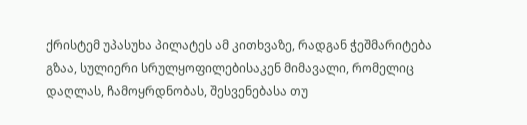ქრისტემ უპასუხა პილატეს ამ კითხვაზე, რადგან ჭეშმარიტება გზაა, სულიერი სრულყოფილებისაკენ მიმავალი, რომელიც დაღლას, ჩამოყრდნობას, შესვენებასა თუ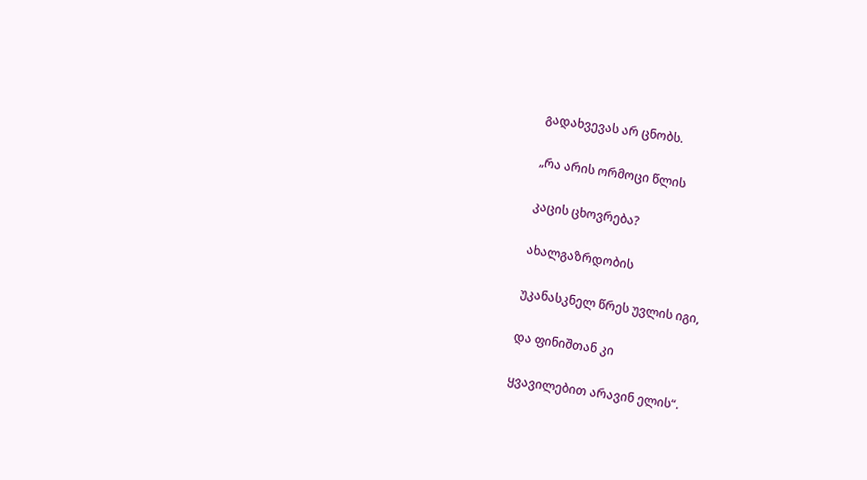გადახვევას არ ცნობს.

„რა არის ორმოცი წლის

კაცის ცხოვრება?

ახალგაზრდობის

უკანასკნელ წრეს უვლის იგი,

და ფინიშთან კი

ყვავილებით არავინ ელის“.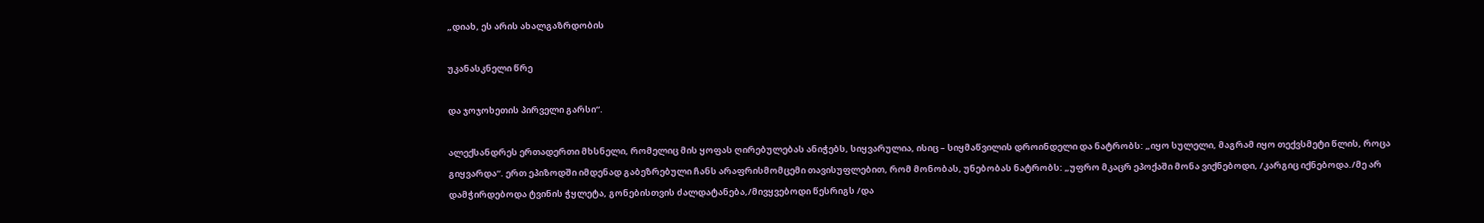„დიახ, ეს არის ახალგაზრდობის

უკანასკნელი წრე

და ჯოჯოხეთის პირველი გარსი“.

ალექსანდრეს ერთადერთი მხსნელი, რომელიც მის ყოფას ღირებულებას ანიჭებს, სიყვარულია, ისიც – სიყმაწვილის დროინდელი და ნატრობს: „იყო სულელი, მაგრამ იყო თექვსმეტი წლის, როცა გიყვარდა“. ერთ ეპიზოდში იმდენად გაბეზრებული ჩანს არაფრისმომცემი თავისუფლებით, რომ მონობას, უნებობას ნატრობს: „უფრო მკაცრ ეპოქაში მონა ვიქნებოდი, /კარგიც იქნებოდა./მე არ დამჭირდებოდა ტვინის ჭყლეტა, გონებისთვის ძალდატანება,/მივყვებოდი წესრიგს /და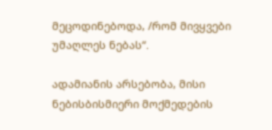მეცოდინებოდა, /რომ მივყვები უმაღლეს ნებას“.

ადამიანის არსებობა, მისი ნებისბისმიერი მოქმედების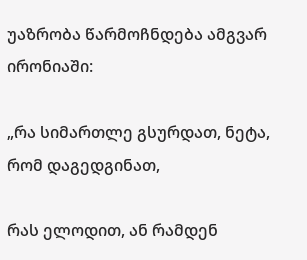უაზრობა წარმოჩნდება ამგვარ ირონიაში:

„რა სიმართლე გსურდათ, ნეტა, რომ დაგედგინათ,

რას ელოდით, ან რამდენ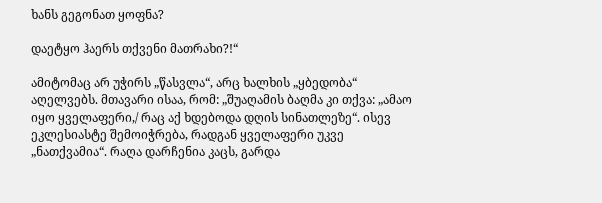ხანს გეგონათ ყოფნა?

დაეტყო ჰაერს თქვენი მათრახი?!“

ამიტომაც არ უჭირს „წასვლა“, არც ხალხის „ყბედობა“ აღელვებს. მთავარი ისაა, რომ: „შუაღამის ბაღმა კი თქვა: „ამაო იყო ყველაფერი,/ რაც აქ ხდებოდა დღის სინათლეზე“. ისევ ეკლესიასტე შემოიჭრება, რადგან ყველაფერი უკვე „ნათქვამია“. რაღა დარჩენია კაცს, გარდა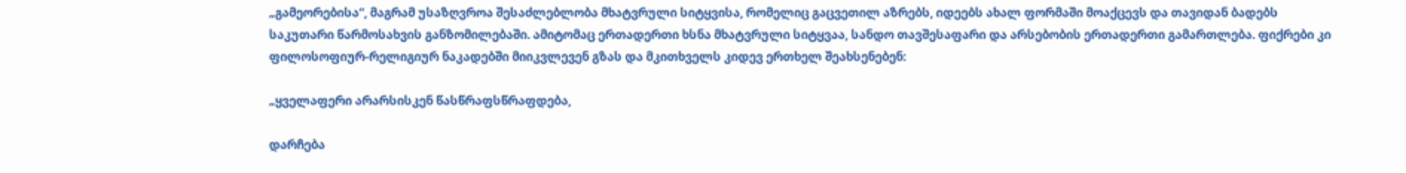„გამეორებისა“, მაგრამ უსაზღვროა შესაძლებლობა მხატვრული სიტყვისა, რომელიც გაცვეთილ აზრებს, იდეებს ახალ ფორმაში მოაქცევს და თავიდან ბადებს საკუთარი წარმოსახვის განზომილებაში. ამიტომაც ერთადერთი ხსნა მხატვრული სიტყვაა, სანდო თავშესაფარი და არსებობის ერთადერთი გამართლება. ფიქრები კი ფილოსოფიურ-რელიგიურ ნაკადებში მიიკვლევენ გზას და მკითხველს კიდევ ერთხელ შეახსენებენ:

„ყველაფერი არარსისკენ წასწრაფსწრაფდება,

დარჩება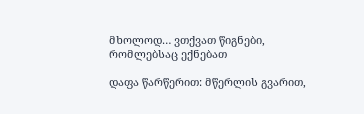მხოლოდ… ვთქვათ წიგნები, რომლებსაც ექნებათ

დაფა წარწერით: მწერლის გვარით,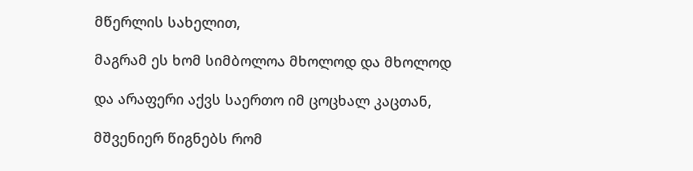მწერლის სახელით,

მაგრამ ეს ხომ სიმბოლოა მხოლოდ და მხოლოდ

და არაფერი აქვს საერთო იმ ცოცხალ კაცთან,

მშვენიერ წიგნებს რომ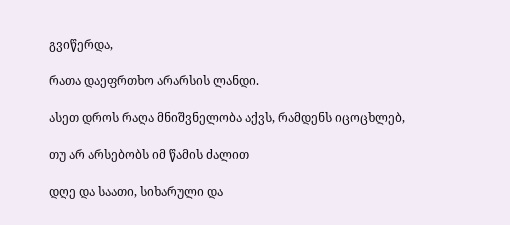გვიწერდა,

რათა დაეფრთხო არარსის ლანდი.

ასეთ დროს რაღა მნიშვნელობა აქვს, რამდენს იცოცხლებ,

თუ არ არსებობს იმ წამის ძალით

დღე და საათი, სიხარული და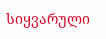სიყვარული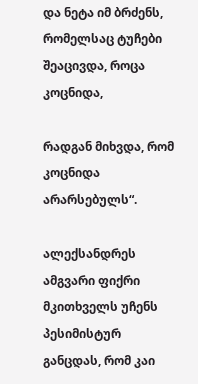და ნეტა იმ ბრძენს, რომელსაც ტუჩები შეაცივდა, როცა კოცნიდა,

რადგან მიხვდა, რომ კოცნიდა არარსებულს“.

ალექსანდრეს ამგვარი ფიქრი მკითხველს უჩენს პესიმისტურ განცდას, რომ კაი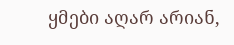ყმები აღარ არიან,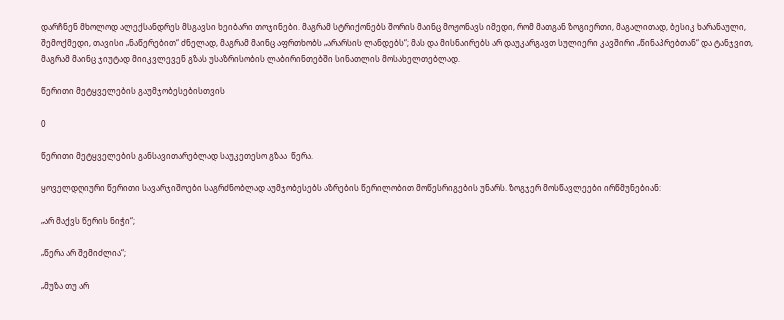დარჩნენ მხოლოდ ალექსანდრეს მსგავსი ხეიბარი თოჯინები. მაგრამ სტრიქონებს შორის მაინც მოჟონავს იმედი, რომ მათგან ზოგიერთი, მაგალითად, ბესიკ ხარანაული, შემოქმედი, თავისი „ნაწერებით“ ძნელად, მაგრამ მაინც აფრთხობს „არარსის ლანდებს“; მას და მისნაირებს არ დაუკარგავთ სულიერი კავშირი „წინაპრებთან“ და ტანჯვით, მაგრამ მაინც ჯიუტად მიიკვლევენ გზას უსაზრისობის ლაბირინთებში სინათლის მოსახელთებლად.

წერითი მეტყველების გაუმჯობესებისთვის

0

წერითი მეტყველების განსავითარებლად საუკეთესო გზაა  წერა.

ყოველდღიური წერითი სავარჯიშოები საგრძნობლად აუმჯობესებს აზრების წერილობით მოწესრიგების უნარს. ზოგჯერ მოსწავლეები ირწმუნებიან:

„არ მაქვს წერის ნიჭი“;

„წერა არ შემიძლია“;

„მუზა თუ არ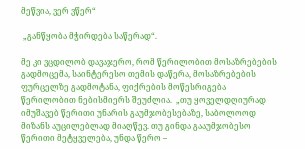მეწვია, ვერ ვწერ“

 „განწყობა მჭირდება საწერად“.

მე კი ვცდილობ დავაჯერო, რომ წერილობით მოსაზრებების გადმოცემა, საინტერესო თემის დაწერა, მოსაზრებების ფურცელზე გადმოტანა, ფიქრების მოწესრიგება წერილობით ნებისმიერს შეუძლია.  „თუ ყოველდღიურად იმუშავებ წერითი უნარის გაუმჯობესებაზე, საბოლოოდ მიზანს აუცილებლად მიაღწევ. თუ გინდა გააუმჯობესო წერითი მეტყველება, უნდა წერო –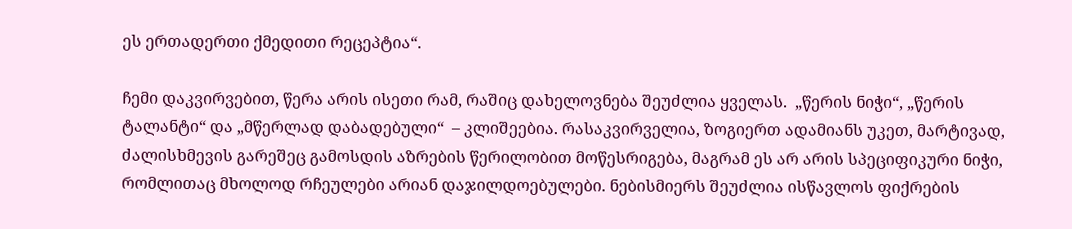ეს ერთადერთი ქმედითი რეცეპტია“.

ჩემი დაკვირვებით, წერა არის ისეთი რამ, რაშიც დახელოვნება შეუძლია ყველას.  „წერის ნიჭი“, „წერის ტალანტი“ და „მწერლად დაბადებული“  – კლიშეებია. რასაკვირველია, ზოგიერთ ადამიანს უკეთ, მარტივად, ძალისხმევის გარეშეც გამოსდის აზრების წერილობით მოწესრიგება, მაგრამ ეს არ არის სპეციფიკური ნიჭი, რომლითაც მხოლოდ რჩეულები არიან დაჯილდოებულები. ნებისმიერს შეუძლია ისწავლოს ფიქრების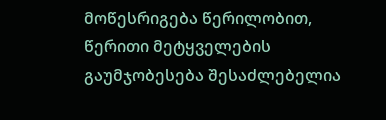მოწესრიგება წერილობით, წერითი მეტყველების გაუმჯობესება შესაძლებელია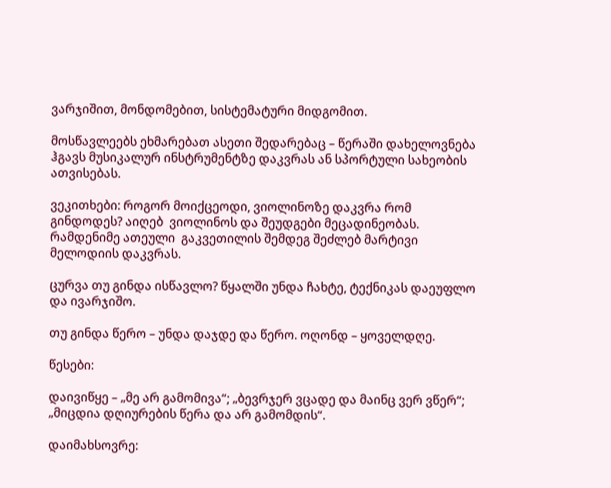ვარჯიშით, მონდომებით, სისტემატური მიდგომით.

მოსწავლეებს ეხმარებათ ასეთი შედარებაც – წერაში დახელოვნება ჰგავს მუსიკალურ ინსტრუმენტზე დაკვრას ან სპორტული სახეობის ათვისებას.

ვეკითხები: როგორ მოიქცეოდი, ვიოლინოზე დაკვრა რომ გინდოდეს? აიღებ  ვიოლინოს და შეუდგები მეცადინეობას. რამდენიმე ათეული  გაკვეთილის შემდეგ შეძლებ მარტივი მელოდიის დაკვრას.

ცურვა თუ გინდა ისწავლო? წყალში უნდა ჩახტე, ტექნიკას დაეუფლო და ივარჯიშო.

თუ გინდა წერო – უნდა დაჯდე და წერო. ოღონდ – ყოველდღე.

წესები:

დაივიწყე – „მე არ გამომივა“; „ბევრჯერ ვცადე და მაინც ვერ ვწერ“;  „მიცდია დღიურების წერა და არ გამომდის“.

დაიმახსოვრე: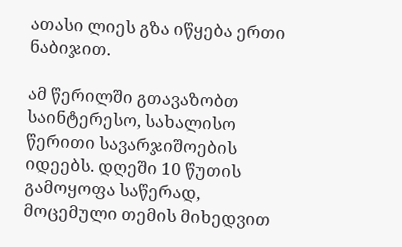ათასი ლიეს გზა იწყება ერთი ნაბიჯით.

ამ წერილში გთავაზობთ საინტერესო, სახალისო წერითი სავარჯიშოების იდეებს. დღეში 10 წუთის გამოყოფა საწერად, მოცემული თემის მიხედვით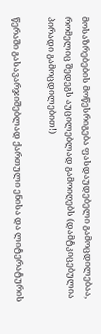მოსაზრებების მოწესრიგება ფასდაუდებელი გამოცდილებაა, რომელიც შედეგს აუცილებლად გამოიღებს (დამტკიცებულია პირადი გამოცდილებით!)

წერაში გასავარჯიშებლად ქართული ენისა და ლიტერატურის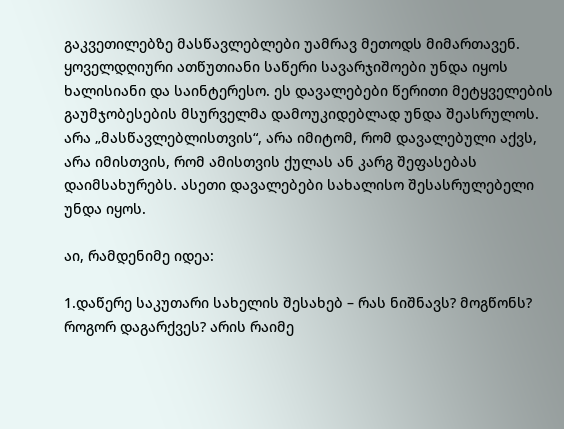გაკვეთილებზე მასწავლებლები უამრავ მეთოდს მიმართავენ. ყოველდღიური ათწუთიანი საწერი სავარჯიშოები უნდა იყოს ხალისიანი და საინტერესო. ეს დავალებები წერითი მეტყველების გაუმჯობესების მსურველმა დამოუკიდებლად უნდა შეასრულოს. არა „მასწავლებლისთვის“, არა იმიტომ, რომ დავალებული აქვს, არა იმისთვის, რომ ამისთვის ქულას ან კარგ შეფასებას დაიმსახურებს. ასეთი დავალებები სახალისო შესასრულებელი უნდა იყოს.

აი, რამდენიმე იდეა:

1.დაწერე საკუთარი სახელის შესახებ – რას ნიშნავს? მოგწონს? როგორ დაგარქვეს? არის რაიმე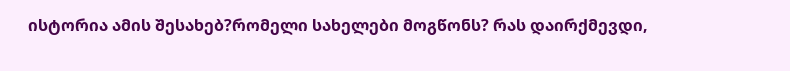ისტორია ამის შესახებ?რომელი სახელები მოგწონს? რას დაირქმევდი,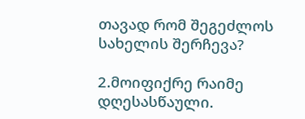თავად რომ შეგეძლოს სახელის შერჩევა?

2.მოიფიქრე რაიმე დღესასწაული.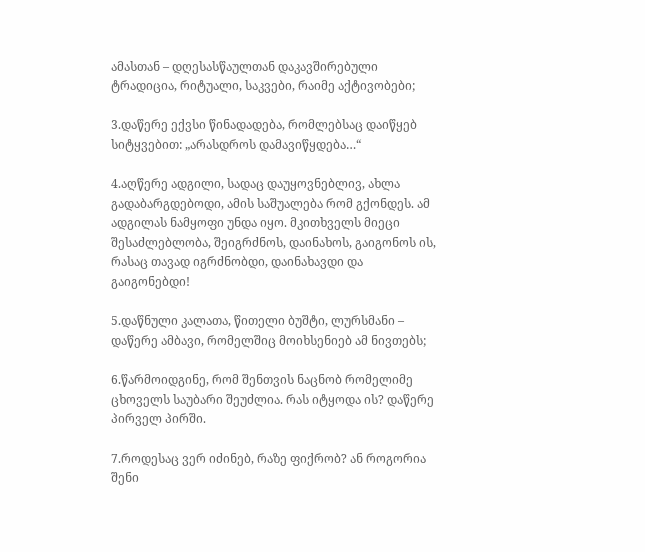ამასთან – დღესასწაულთან დაკავშირებული ტრადიცია, რიტუალი, საკვები, რაიმე აქტივობები;

3.დაწერე ექვსი წინადადება, რომლებსაც დაიწყებ სიტყვებით: „არასდროს დამავიწყდება…“

4.აღწერე ადგილი, სადაც დაუყოვნებლივ, ახლა გადაბარგდებოდი, ამის საშუალება რომ გქონდეს. ამ ადგილას ნამყოფი უნდა იყო. მკითხველს მიეცი შესაძლებლობა, შეიგრძნოს, დაინახოს, გაიგონოს ის, რასაც თავად იგრძნობდი, დაინახავდი და გაიგონებდი!

5.დაწნული კალათა, წითელი ბუშტი, ლურსმანი – დაწერე ამბავი, რომელშიც მოიხსენიებ ამ ნივთებს;

6.წარმოიდგინე, რომ შენთვის ნაცნობ რომელიმე ცხოველს საუბარი შეუძლია. რას იტყოდა ის? დაწერე პირველ პირში.

7.როდესაც ვერ იძინებ, რაზე ფიქრობ? ან როგორია შენი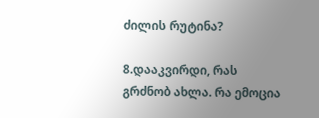ძილის რუტინა?

8.დააკვირდი, რას გრძნობ ახლა. რა ემოცია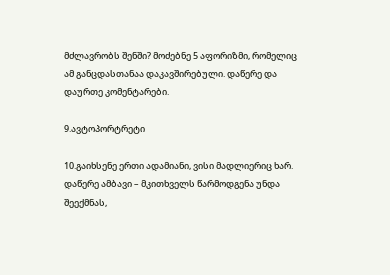მძლავრობს შენში? მოძებნე 5 აფორიზმი, რომელიც ამ განცდასთანაა დაკავშირებული. დაწერე და დაურთე კომენტარები.

9.ავტოპორტრეტი

10.გაიხსენე ერთი ადამიანი, ვისი მადლიერიც ხარ. დაწერე ამბავი – მკითხველს წარმოდგენა უნდა შეექმნას,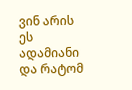ვინ არის ეს ადამიანი და რატომ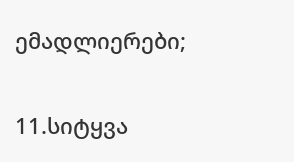ემადლიერები;

11.სიტყვა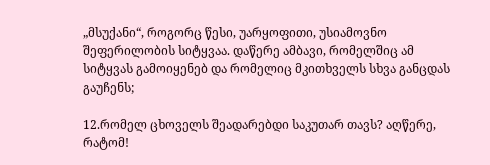„მსუქანი“, როგორც წესი, უარყოფითი, უსიამოვნო შეფერილობის სიტყვაა. დაწერე ამბავი, რომელშიც ამ სიტყვას გამოიყენებ და რომელიც მკითხველს სხვა განცდას გაუჩენს;

12.რომელ ცხოველს შეადარებდი საკუთარ თავს? აღწერე, რატომ!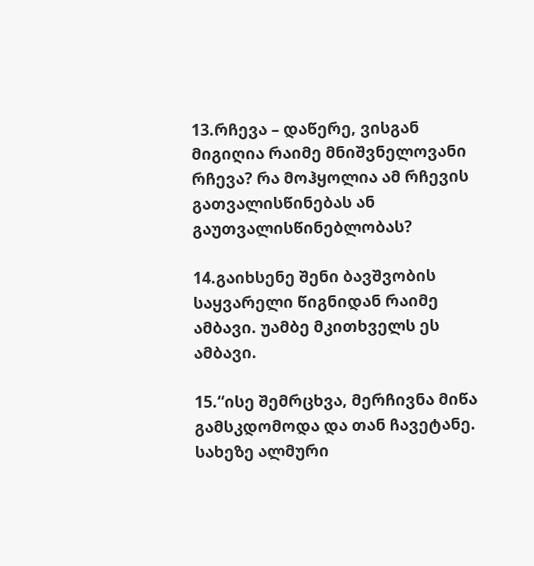13.რჩევა – დაწერე, ვისგან მიგიღია რაიმე მნიშვნელოვანი რჩევა? რა მოჰყოლია ამ რჩევის გათვალისწინებას ან გაუთვალისწინებლობას?

14.გაიხსენე შენი ბავშვობის საყვარელი წიგნიდან რაიმე ამბავი. უამბე მკითხველს ეს ამბავი.

15.“ისე შემრცხვა, მერჩივნა მიწა გამსკდომოდა და თან ჩავეტანე. სახეზე ალმური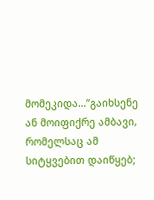მომეკიდა…“გაიხსენე ან მოიფიქრე ამბავი, რომელსაც ამ სიტყვებით დაიწყებ;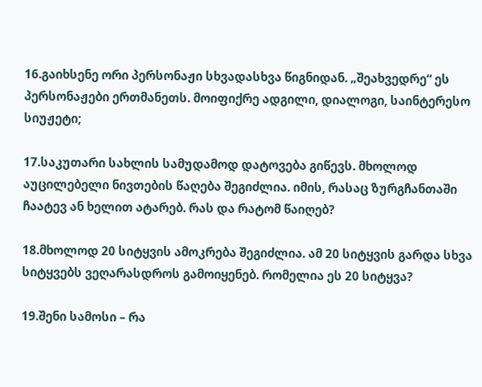16.გაიხსენე ორი პერსონაჟი სხვადასხვა წიგნიდან. „შეახვედრე“ ეს პერსონაჟები ერთმანეთს. მოიფიქრე ადგილი, დიალოგი, საინტერესო სიუჟეტი;

17.საკუთარი სახლის სამუდამოდ დატოვება გიწევს. მხოლოდ აუცილებელი ნივთების წაღება შეგიძლია. იმის, რასაც ზურგჩანთაში ჩაატევ ან ხელით ატარებ. რას და რატომ წაიღებ?

18.მხოლოდ 20 სიტყვის ამოკრება შეგიძლია. ამ 20 სიტყვის გარდა სხვა სიტყვებს ვეღარასდროს გამოიყენებ. რომელია ეს 20 სიტყვა?

19.შენი სამოსი – რა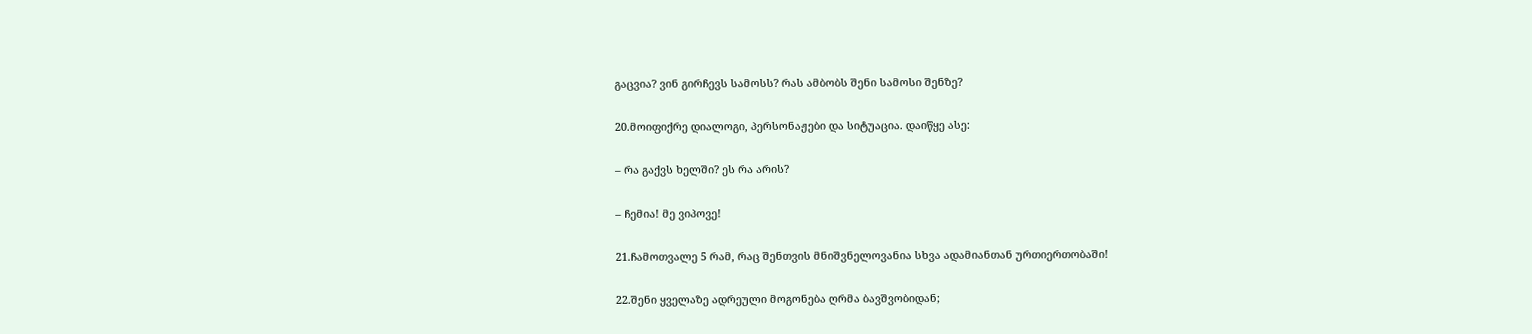გაცვია? ვინ გირჩევს სამოსს? რას ამბობს შენი სამოსი შენზე?

20.მოიფიქრე დიალოგი, პერსონაჟები და სიტუაცია. დაიწყე ასე:

– რა გაქვს ხელში? ეს რა არის?

– ჩემია! მე ვიპოვე!

21.ჩამოთვალე 5 რამ, რაც შენთვის მნიშვნელოვანია სხვა ადამიანთან ურთიერთობაში!

22.შენი ყველაზე ადრეული მოგონება ღრმა ბავშვობიდან;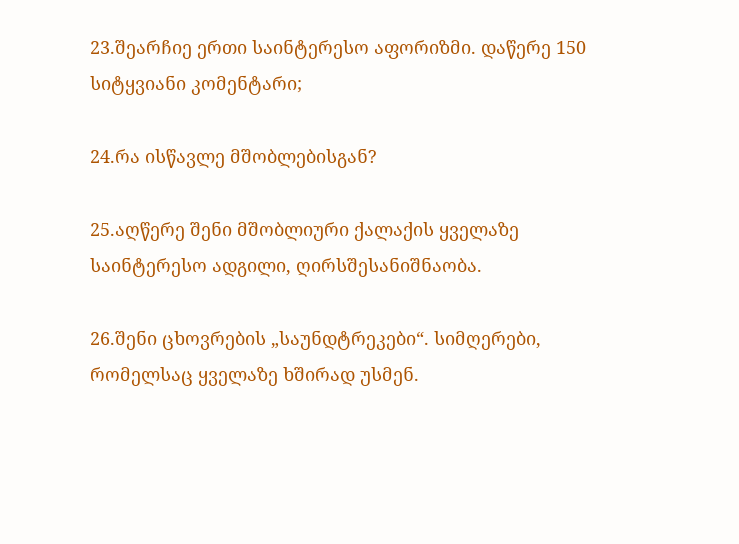23.შეარჩიე ერთი საინტერესო აფორიზმი. დაწერე 150 სიტყვიანი კომენტარი;

24.რა ისწავლე მშობლებისგან?

25.აღწერე შენი მშობლიური ქალაქის ყველაზე საინტერესო ადგილი, ღირსშესანიშნაობა.

26.შენი ცხოვრების „საუნდტრეკები“. სიმღერები, რომელსაც ყველაზე ხშირად უსმენ.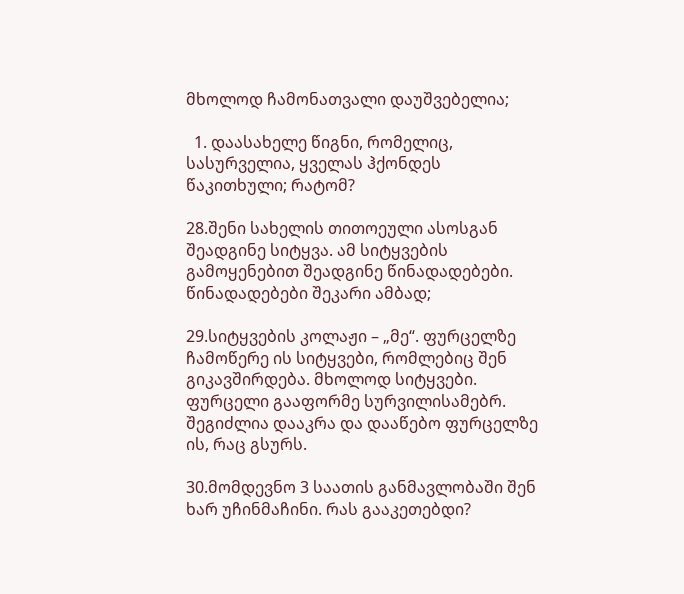მხოლოდ ჩამონათვალი დაუშვებელია;

  1. დაასახელე წიგნი, რომელიც, სასურველია, ყველას ჰქონდეს წაკითხული; რატომ?

28.შენი სახელის თითოეული ასოსგან შეადგინე სიტყვა. ამ სიტყვების გამოყენებით შეადგინე წინადადებები. წინადადებები შეკარი ამბად;

29.სიტყვების კოლაჟი – „მე“. ფურცელზე ჩამოწერე ის სიტყვები, რომლებიც შენ გიკავშირდება. მხოლოდ სიტყვები. ფურცელი გააფორმე სურვილისამებრ. შეგიძლია დააკრა და დააწებო ფურცელზე ის, რაც გსურს.

30.მომდევნო 3 საათის განმავლობაში შენ ხარ უჩინმაჩინი. რას გააკეთებდი?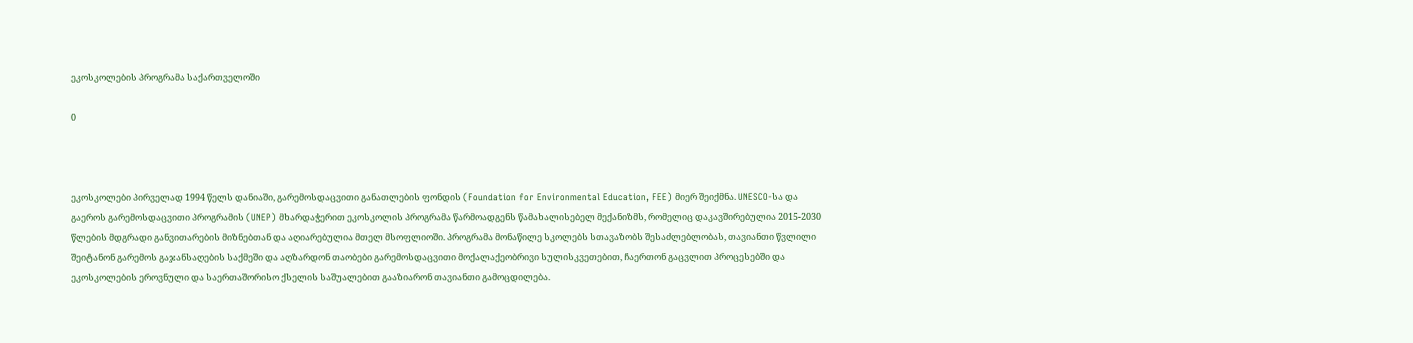ეკოსკოლების პროგრამა საქართველოში

0



ეკოსკოლები პირველად 1994 წელს დანიაში, გარემოსდაცვითი განათლების ფონდის (Foundation for Environmental Education, FEE) მიერ შეიქმნა. UNESCO-სა და გაეროს გარემოსდაცვითი პროგრამის (UNEP) მხარდაჭერით ეკოსკოლის პროგრამა წარმოადგენს წამახალისებელ მექანიზმს, რომელიც დაკავშირებულია 2015-2030 წლების მდგრადი განვითარების მიზნებთან და აღიარებულია მთელ მსოფლიოში. პროგრამა მონაწილე სკოლებს სთავაზობს შესაძლებლობას, თავიანთი წვლილი შეიტანონ გარემოს გაჯანსაღების საქმეში და აღზარდონ თაობები გარემოსდაცვითი მოქალაქეობრივი სულისკვეთებით, ჩაერთონ გაცვლით პროცესებში და ეკოსკოლების ეროვნული და საერთაშორისო ქსელის საშუალებით გააზიარონ თავიანთი გამოცდილება.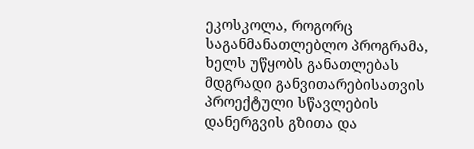ეკოსკოლა, როგორც საგანმანათლებლო პროგრამა, ხელს უწყობს განათლებას მდგრადი განვითარებისათვის პროექტული სწავლების დანერგვის გზითა და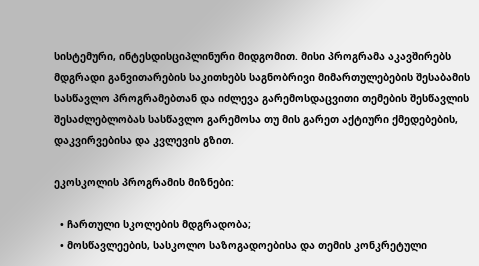სისტემური, ინტესდისციპლინური მიდგომით. მისი პროგრამა აკავშირებს მდგრადი განვითარების საკითხებს საგნობრივი მიმართულებების შესაბამის სასწავლო პროგრამებთან და იძლევა გარემოსდაცვითი თემების შესწავლის შესაძლებლობას სასწავლო გარემოსა თუ მის გარეთ აქტიური ქმედებების, დაკვირვებისა და კვლევის გზით.

ეკოსკოლის პროგრამის მიზნები:

  • ჩართული სკოლების მდგრადობა;
  • მოსწავლეების, სასკოლო საზოგადოებისა და თემის კონკრეტული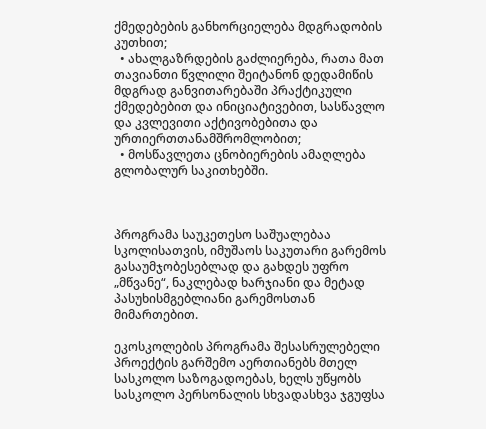ქმედებების განხორციელება მდგრადობის კუთხით;
  • ახალგაზრდების გაძლიერება, რათა მათ თავიანთი წვლილი შეიტანონ დედამიწის მდგრად განვითარებაში პრაქტიკული ქმედებებით და ინიციატივებით, სასწავლო და კვლევითი აქტივობებითა და ურთიერთთანამშრომლობით;
  • მოსწავლეთა ცნობიერების ამაღლება გლობალურ საკითხებში.



პროგრამა საუკეთესო საშუალებაა სკოლისათვის, იმუშაოს საკუთარი გარემოს გასაუმჯობესებლად და გახდეს უფრო „მწვანე“, ნაკლებად ხარჯიანი და მეტად პასუხისმგებლიანი გარემოსთან მიმართებით.

ეკოსკოლების პროგრამა შესასრულებელი პროექტის გარშემო აერთიანებს მთელ სასკოლო საზოგადოებას, ხელს უწყობს სასკოლო პერსონალის სხვადასხვა ჯგუფსა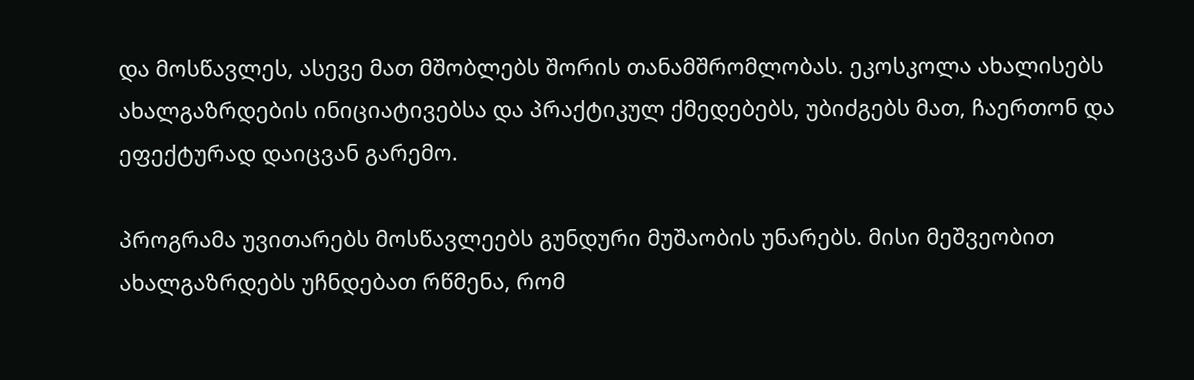და მოსწავლეს, ასევე მათ მშობლებს შორის თანამშრომლობას. ეკოსკოლა ახალისებს ახალგაზრდების ინიციატივებსა და პრაქტიკულ ქმედებებს, უბიძგებს მათ, ჩაერთონ და ეფექტურად დაიცვან გარემო.

პროგრამა უვითარებს მოსწავლეებს გუნდური მუშაობის უნარებს. მისი მეშვეობით ახალგაზრდებს უჩნდებათ რწმენა, რომ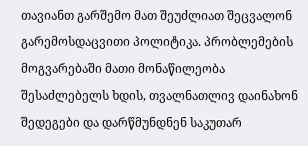თავიანთ გარშემო მათ შეუძლიათ შეცვალონ გარემოსდაცვითი პოლიტიკა. პრობლემების მოგვარებაში მათი მონაწილეობა შესაძლებელს ხდის, თვალნათლივ დაინახონ შედეგები და დარწმუნდნენ საკუთარ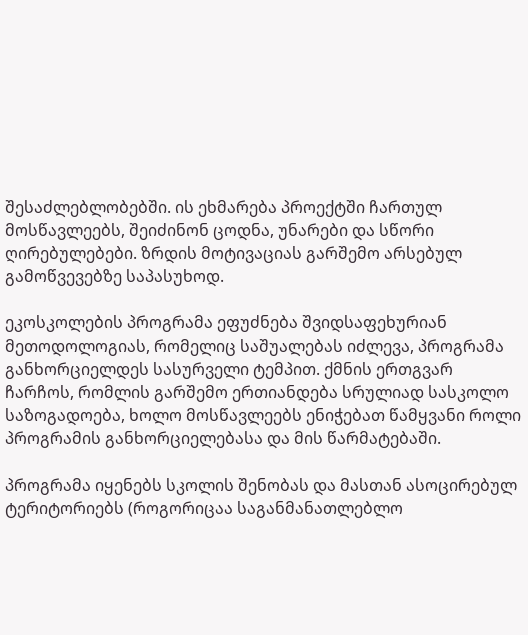შესაძლებლობებში. ის ეხმარება პროექტში ჩართულ მოსწავლეებს, შეიძინონ ცოდნა, უნარები და სწორი ღირებულებები. ზრდის მოტივაციას გარშემო არსებულ გამოწვევებზე საპასუხოდ.

ეკოსკოლების პროგრამა ეფუძნება შვიდსაფეხურიან მეთოდოლოგიას, რომელიც საშუალებას იძლევა, პროგრამა განხორციელდეს სასურველი ტემპით. ქმნის ერთგვარ ჩარჩოს, რომლის გარშემო ერთიანდება სრულიად სასკოლო საზოგადოება, ხოლო მოსწავლეებს ენიჭებათ წამყვანი როლი პროგრამის განხორციელებასა და მის წარმატებაში.

პროგრამა იყენებს სკოლის შენობას და მასთან ასოცირებულ ტერიტორიებს (როგორიცაა საგანმანათლებლო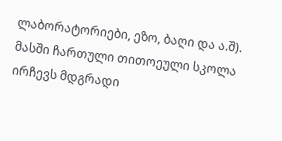ლაბორატორიები, ეზო, ბაღი და ა.შ). მასში ჩართული თითოეული სკოლა ირჩევს მდგრადი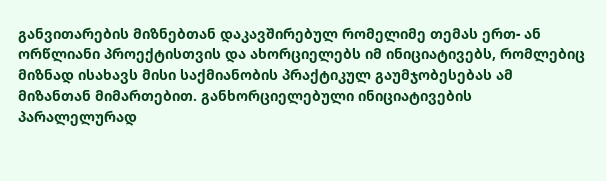განვითარების მიზნებთან დაკავშირებულ რომელიმე თემას ერთ- ან ორწლიანი პროექტისთვის და ახორციელებს იმ ინიციატივებს, რომლებიც მიზნად ისახავს მისი საქმიანობის პრაქტიკულ გაუმჯობესებას ამ მიზანთან მიმართებით. განხორციელებული ინიციატივების პარალელურად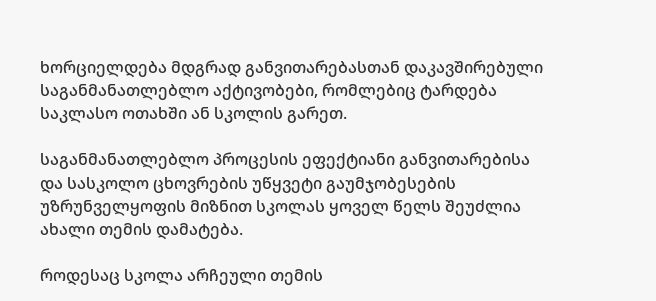ხორციელდება მდგრად განვითარებასთან დაკავშირებული საგანმანათლებლო აქტივობები, რომლებიც ტარდება საკლასო ოთახში ან სკოლის გარეთ.

საგანმანათლებლო პროცესის ეფექტიანი განვითარებისა და სასკოლო ცხოვრების უწყვეტი გაუმჯობესების უზრუნველყოფის მიზნით სკოლას ყოველ წელს შეუძლია ახალი თემის დამატება.

როდესაც სკოლა არჩეული თემის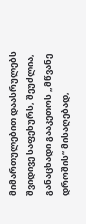მიმართულებით დაასრულებს შვიდივე საფეხურს, შეუძლია, განაცხადი გააკეთოს „მწვანე დროშის“ მისაღებად,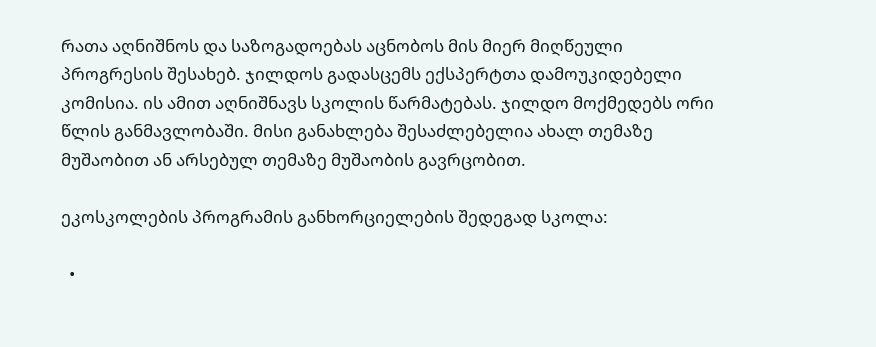რათა აღნიშნოს და საზოგადოებას აცნობოს მის მიერ მიღწეული პროგრესის შესახებ. ჯილდოს გადასცემს ექსპერტთა დამოუკიდებელი კომისია. ის ამით აღნიშნავს სკოლის წარმატებას. ჯილდო მოქმედებს ორი წლის განმავლობაში. მისი განახლება შესაძლებელია ახალ თემაზე მუშაობით ან არსებულ თემაზე მუშაობის გავრცობით.

ეკოსკოლების პროგრამის განხორციელების შედეგად სკოლა:

  •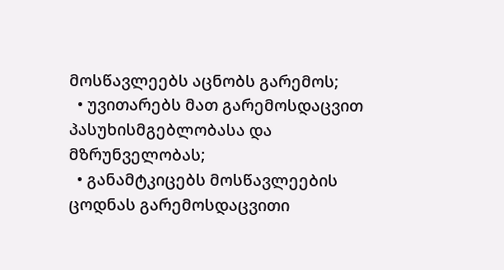მოსწავლეებს აცნობს გარემოს;
  • უვითარებს მათ გარემოსდაცვით პასუხისმგებლობასა და მზრუნველობას;
  • განამტკიცებს მოსწავლეების ცოდნას გარემოსდაცვითი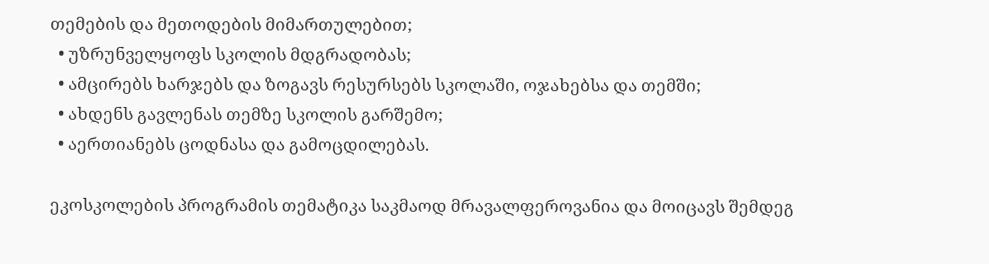თემების და მეთოდების მიმართულებით;
  • უზრუნველყოფს სკოლის მდგრადობას;
  • ამცირებს ხარჯებს და ზოგავს რესურსებს სკოლაში, ოჯახებსა და თემში;
  • ახდენს გავლენას თემზე სკოლის გარშემო;
  • აერთიანებს ცოდნასა და გამოცდილებას.

ეკოსკოლების პროგრამის თემატიკა საკმაოდ მრავალფეროვანია და მოიცავს შემდეგ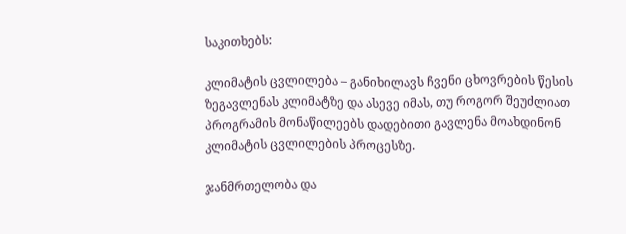საკითხებს:

კლიმატის ცვლილება – განიხილავს ჩვენი ცხოვრების წესის ზეგავლენას კლიმატზე და ასევე იმას, თუ როგორ შეუძლიათ პროგრამის მონაწილეებს დადებითი გავლენა მოახდინონ კლიმატის ცვლილების პროცესზე.

ჯანმრთელობა და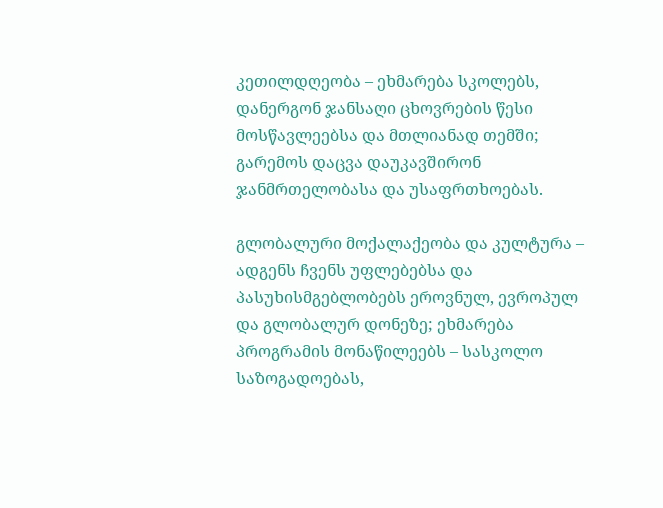კეთილდღეობა – ეხმარება სკოლებს, დანერგონ ჯანსაღი ცხოვრების წესი მოსწავლეებსა და მთლიანად თემში; გარემოს დაცვა დაუკავშირონ ჯანმრთელობასა და უსაფრთხოებას.

გლობალური მოქალაქეობა და კულტურა – ადგენს ჩვენს უფლებებსა და პასუხისმგებლობებს ეროვნულ, ევროპულ და გლობალურ დონეზე; ეხმარება პროგრამის მონაწილეებს – სასკოლო საზოგადოებას,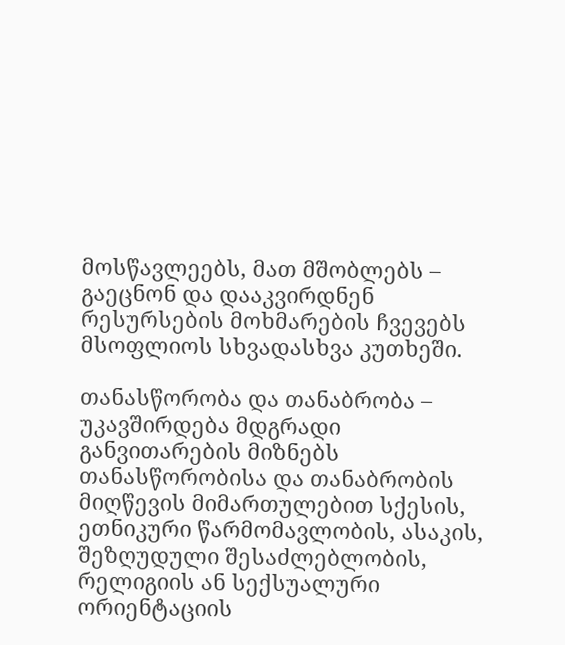მოსწავლეებს, მათ მშობლებს – გაეცნონ და დააკვირდნენ რესურსების მოხმარების ჩვევებს მსოფლიოს სხვადასხვა კუთხეში.

თანასწორობა და თანაბრობა – უკავშირდება მდგრადი განვითარების მიზნებს თანასწორობისა და თანაბრობის მიღწევის მიმართულებით სქესის, ეთნიკური წარმომავლობის, ასაკის, შეზღუდული შესაძლებლობის, რელიგიის ან სექსუალური ორიენტაციის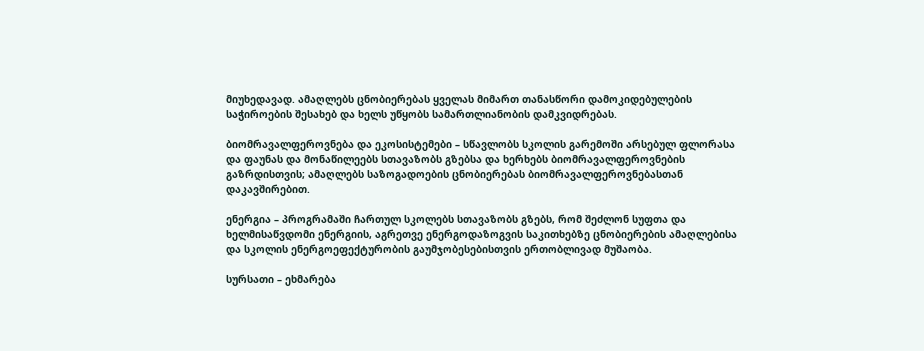მიუხედავად. ამაღლებს ცნობიერებას ყველას მიმართ თანასწორი დამოკიდებულების საჭიროების შესახებ და ხელს უწყობს სამართლიანობის დამკვიდრებას.

ბიომრავალფეროვნება და ეკოსისტემები – სწავლობს სკოლის გარემოში არსებულ ფლორასა და ფაუნას და მონაწილეებს სთავაზობს გზებსა და ხერხებს ბიომრავალფეროვნების გაზრდისთვის; ამაღლებს საზოგადოების ცნობიერებას ბიომრავალფეროვნებასთან დაკავშირებით.

ენერგია – პროგრამაში ჩართულ სკოლებს სთავაზობს გზებს, რომ შეძლონ სუფთა და ხელმისაწვდომი ენერგიის, აგრეთვე ენერგოდაზოგვის საკითხებზე ცნობიერების ამაღლებისა და სკოლის ენერგოეფექტურობის გაუმჯობესებისთვის ერთობლივად მუშაობა.

სურსათი – ეხმარება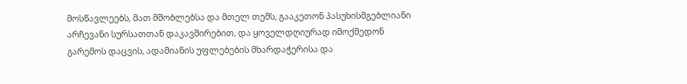მოსწავლეებს, მათ მშობლებსა და მთელ თემს, გააკეთონ პასუხისმგებლიანი არჩევანი სურსათთან დაკავშირებით, და ყოველდღიურად იმოქმედონ გარემოს დაცვის, ადამიანის უფლებების მხარდაჭერისა და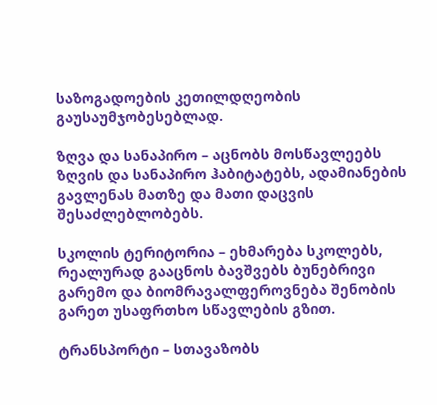საზოგადოების კეთილდღეობის გაუსაუმჯობესებლად.

ზღვა და სანაპირო – აცნობს მოსწავლეებს ზღვის და სანაპირო ჰაბიტატებს, ადამიანების გავლენას მათზე და მათი დაცვის შესაძლებლობებს.

სკოლის ტერიტორია – ეხმარება სკოლებს, რეალურად გააცნოს ბავშვებს ბუნებრივი გარემო და ბიომრავალფეროვნება შენობის გარეთ უსაფრთხო სწავლების გზით.

ტრანსპორტი – სთავაზობს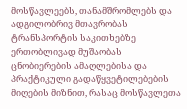მოსწავლეებს, თანამშრომლებს და ადგილობრივ მთავრობას ტრანსპორტის საკითხებზე ერთობლივად მუშაობას ცნობიერების ამაღლებისა და პრაქტიკული გადაწყვეტილებების მიღების მიზნით, რასაც მოსწავლეთა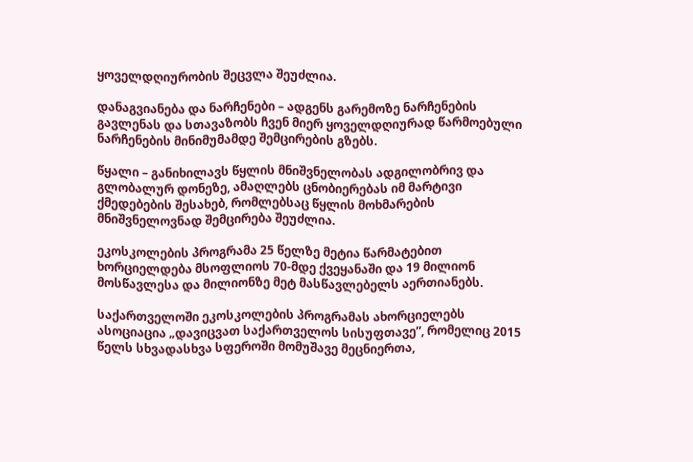ყოველდღიურობის შეცვლა შეუძლია.

დანაგვიანება და ნარჩენები – ადგენს გარემოზე ნარჩენების გავლენას და სთავაზობს ჩვენ მიერ ყოველდღიურად წარმოებული ნარჩენების მინიმუმამდე შემცირების გზებს.

წყალი – განიხილავს წყლის მნიშვნელობას ადგილობრივ და გლობალურ დონეზე, ამაღლებს ცნობიერებას იმ მარტივი ქმედებების შესახებ, რომლებსაც წყლის მოხმარების მნიშვნელოვნად შემცირება შეუძლია.

ეკოსკოლების პროგრამა 25 წელზე მეტია წარმატებით ხორციელდება მსოფლიოს 70-მდე ქვეყანაში და 19 მილიონ მოსწავლესა და მილიონზე მეტ მასწავლებელს აერთიანებს.

საქართველოში ეკოსკოლების პროგრამას ახორციელებს ასოციაცია „დავიცვათ საქართველოს სისუფთავე”, რომელიც 2015 წელს სხვადასხვა სფეროში მომუშავე მეცნიერთა,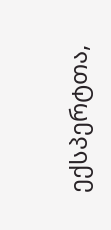ექსპერტთა,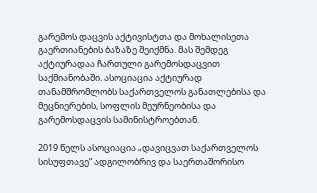გარემოს დაცვის აქტივისტთა და მოხალისეთა გაერთიანების ბაზაზე შეიქმნა. მას შემდეგ აქტიურადაა ჩართული გარემოსდაცვით საქმიანობაში. ასოციაცია აქტიურად თანამშრომლობს საქართველოს განათლებისა და მეცნიერების, სოფლის მეურნეობისა და გარემოსდაცვის სამინისტროებთან.

2019 წელს ასოციაცია „დავიცვათ საქართველოს სისუფთავე” ადგილობრივ და საერთაშორისო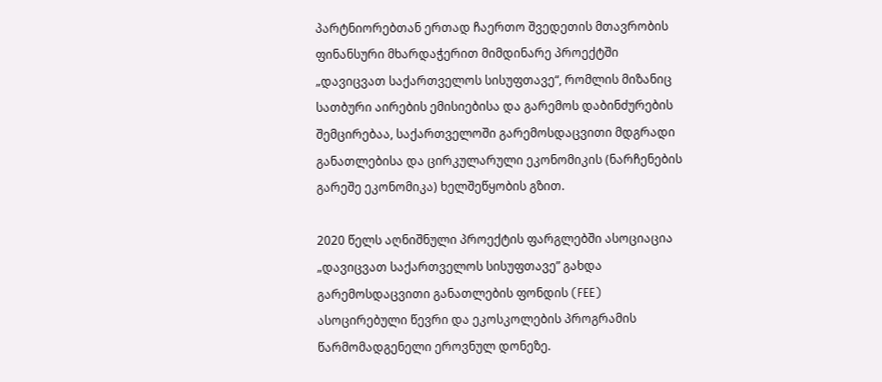პარტნიორებთან ერთად ჩაერთო შვედეთის მთავრობის ფინანსური მხარდაჭერით მიმდინარე პროექტში „დავიცვათ საქართველოს სისუფთავე“, რომლის მიზანიც სათბური აირების ემისიებისა და გარემოს დაბინძურების შემცირებაა, საქართველოში გარემოსდაცვითი მდგრადი განათლებისა და ცირკულარული ეკონომიკის (ნარჩენების გარეშე ეკონომიკა) ხელშეწყობის გზით.

2020 წელს აღნიშნული პროექტის ფარგლებში ასოციაცია „დავიცვათ საქართველოს სისუფთავე” გახდა გარემოსდაცვითი განათლების ფონდის (FEE) ასოცირებული წევრი და ეკოსკოლების პროგრამის წარმომადგენელი ეროვნულ დონეზე.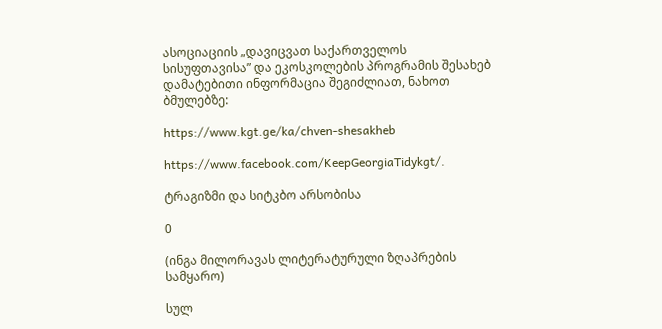ასოციაციის „დავიცვათ საქართველოს სისუფთავისა” და ეკოსკოლების პროგრამის შესახებ დამატებითი ინფორმაცია შეგიძლიათ, ნახოთ ბმულებზე:

https://www.kgt.ge/ka/chven-shesakheb

https://www.facebook.com/KeepGeorgiaTidykgt/.

ტრაგიზმი და სიტკბო არსობისა

0

(ინგა მილორავას ლიტერატურული ზღაპრების სამყარო)

სულ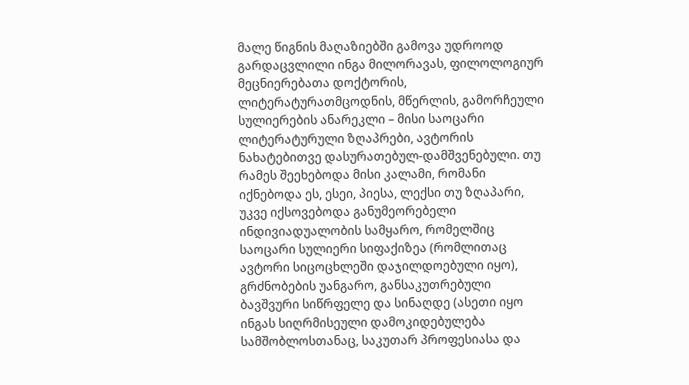მალე წიგნის მაღაზიებში გამოვა უდროოდ გარდაცვლილი ინგა მილორავას, ფილოლოგიურ მეცნიერებათა დოქტორის, ლიტერატურათმცოდნის, მწერლის, გამორჩეული სულიერების ანარეკლი – მისი საოცარი ლიტერატურული ზღაპრები, ავტორის ნახატებითვე დასურათებულ-დამშვენებული. თუ რამეს შეეხებოდა მისი კალამი, რომანი იქნებოდა ეს, ესეი, პიესა, ლექსი თუ ზღაპარი, უკვე იქსოვებოდა განუმეორებელი ინდივიადუალობის სამყარო, რომელშიც საოცარი სულიერი სიფაქიზეა (რომლითაც ავტორი სიცოცხლეში დაჯილდოებული იყო), გრძნობების უანგარო, განსაკუთრებული ბავშვური სიწრფელე და სინაღდე (ასეთი იყო ინგას სიღრმისეული დამოკიდებულება სამშობლოსთანაც, საკუთარ პროფესიასა და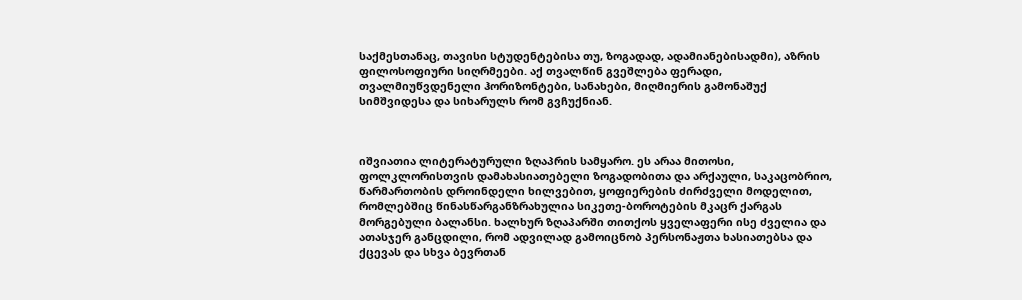საქმესთანაც, თავისი სტუდენტებისა თუ, ზოგადად, ადამიანებისადმი), აზრის ფილოსოფიური სიღრმეები. აქ თვალწინ გვეშლება ფერადი, თვალმიუწვდენელი ჰორიზონტები, სანახები, მიღმიერის გამონაშუქ სიმშვიდესა და სიხარულს რომ გვჩუქნიან.



იშვიათია ლიტერატურული ზღაპრის სამყარო. ეს არაა მითოსი, ფოლკლორისთვის დამახასიათებელი ზოგადობითა და არქაული, საკაცობრიო, წარმართობის დროინდელი ხილვებით, ყოფიერების ძირძველი მოდელით, რომლებშიც წინასწარგანზრახულია სიკეთე-ბოროტების მკაცრ ქარგას მორგებული ბალანსი. ხალხურ ზღაპარში თითქოს ყველაფერი ისე ძველია და ათასჯერ განცდილი, რომ ადვილად გამოიცნობ პერსონაჟთა ხასიათებსა და ქცევას და სხვა ბევრთან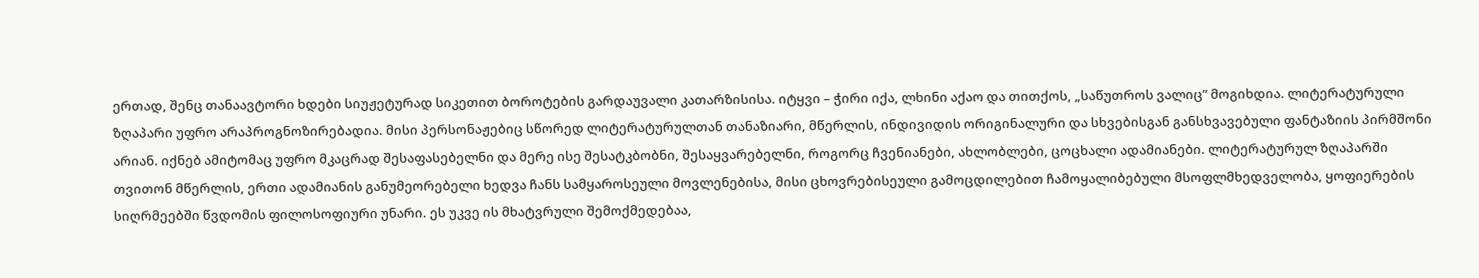ერთად, შენც თანაავტორი ხდები სიუჟეტურად სიკეთით ბოროტების გარდაუვალი კათარზისისა. იტყვი – ჭირი იქა, ლხინი აქაო და თითქოს, „საწუთროს ვალიც” მოგიხდია. ლიტერატურული ზღაპარი უფრო არაპროგნოზირებადია. მისი პერსონაჟებიც სწორედ ლიტერატურულთან თანაზიარი, მწერლის, ინდივიდის ორიგინალური და სხვებისგან განსხვავებული ფანტაზიის პირმშონი არიან. იქნებ ამიტომაც უფრო მკაცრად შესაფასებელნი და მერე ისე შესატკბობნი, შესაყვარებელნი, როგორც ჩვენიანები, ახლობლები, ცოცხალი ადამიანები. ლიტერატურულ ზღაპარში თვითონ მწერლის, ერთი ადამიანის განუმეორებელი ხედვა ჩანს სამყაროსეული მოვლენებისა, მისი ცხოვრებისეული გამოცდილებით ჩამოყალიბებული მსოფლმხედველობა, ყოფიერების სიღრმეებში წვდომის ფილოსოფიური უნარი. ეს უკვე ის მხატვრული შემოქმედებაა,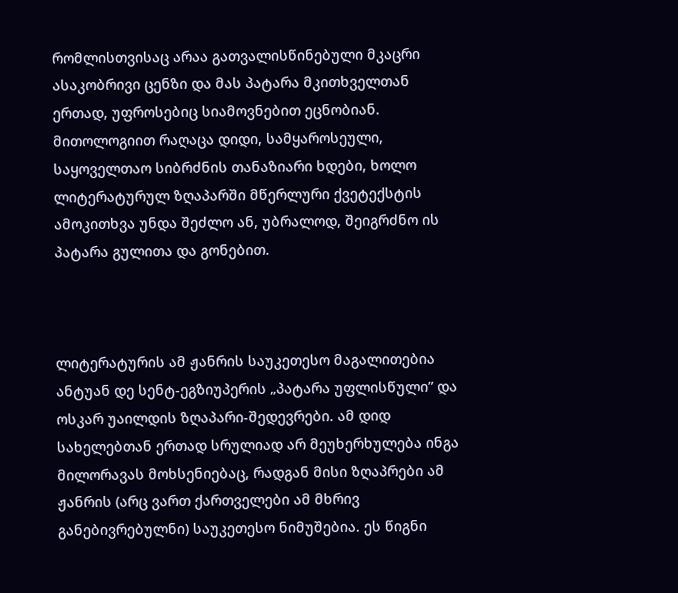რომლისთვისაც არაა გათვალისწინებული მკაცრი ასაკობრივი ცენზი და მას პატარა მკითხველთან ერთად, უფროსებიც სიამოვნებით ეცნობიან. მითოლოგიით რაღაცა დიდი, სამყაროსეული, საყოველთაო სიბრძნის თანაზიარი ხდები, ხოლო ლიტერატურულ ზღაპარში მწერლური ქვეტექსტის ამოკითხვა უნდა შეძლო ან, უბრალოდ, შეიგრძნო ის პატარა გულითა და გონებით.



ლიტერატურის ამ ჟანრის საუკეთესო მაგალითებია ანტუან დე სენტ-ეგზიუპერის „პატარა უფლისწული” და ოსკარ უაილდის ზღაპარი-შედევრები. ამ დიდ სახელებთან ერთად სრულიად არ მეუხერხულება ინგა მილორავას მოხსენიებაც, რადგან მისი ზღაპრები ამ ჟანრის (არც ვართ ქართველები ამ მხრივ განებივრებულნი) საუკეთესო ნიმუშებია. ეს წიგნი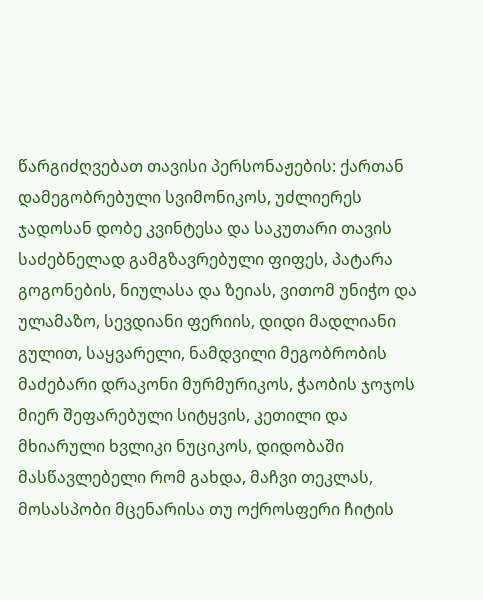წარგიძღვებათ თავისი პერსონაჟების: ქართან დამეგობრებული სვიმონიკოს, უძლიერეს ჯადოსან დობე კვინტესა და საკუთარი თავის საძებნელად გამგზავრებული ფიფეს, პატარა გოგონების, ნიულასა და ზეიას, ვითომ უნიჭო და ულამაზო, სევდიანი ფერიის, დიდი მადლიანი გულით, საყვარელი, ნამდვილი მეგობრობის მაძებარი დრაკონი მურმურიკოს, ჭაობის ჯოჯოს მიერ შეფარებული სიტყვის, კეთილი და მხიარული ხვლიკი ნუციკოს, დიდობაში მასწავლებელი რომ გახდა, მაჩვი თეკლას, მოსასპობი მცენარისა თუ ოქროსფერი ჩიტის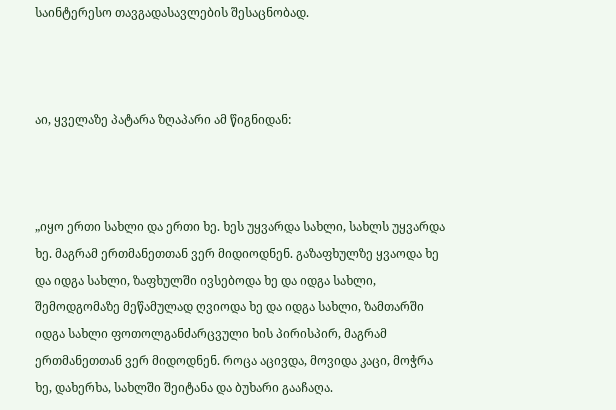საინტერესო თავგადასავლების შესაცნობად.



აი, ყველაზე პატარა ზღაპარი ამ წიგნიდან:



„იყო ერთი სახლი და ერთი ხე. ხეს უყვარდა სახლი, სახლს უყვარდა ხე. მაგრამ ერთმანეთთან ვერ მიდიოდნენ. გაზაფხულზე ყვაოდა ხე და იდგა სახლი, ზაფხულში ივსებოდა ხე და იდგა სახლი, შემოდგომაზე მეწამულად ღვიოდა ხე და იდგა სახლი, ზამთარში იდგა სახლი ფოთოლგანძარცვული ხის პირისპირ, მაგრამ ერთმანეთთან ვერ მიდოდნენ. როცა აცივდა, მოვიდა კაცი, მოჭრა ხე, დახერხა, სახლში შეიტანა და ბუხარი გააჩაღა.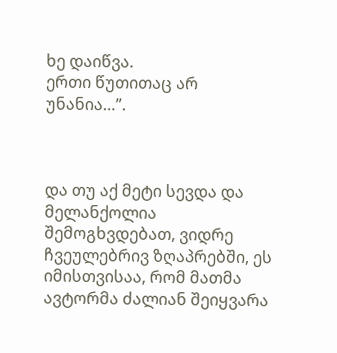ხე დაიწვა.
ერთი წუთითაც არ უნანია…”.



და თუ აქ მეტი სევდა და მელანქოლია შემოგხვდებათ, ვიდრე ჩვეულებრივ ზღაპრებში, ეს იმისთვისაა, რომ მათმა ავტორმა ძალიან შეიყვარა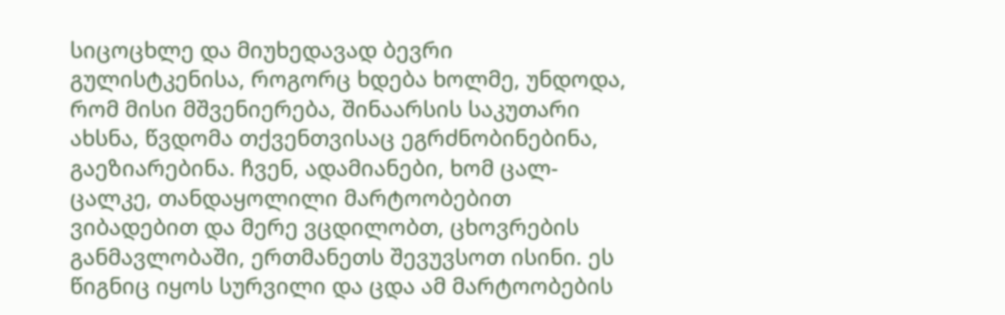სიცოცხლე და მიუხედავად ბევრი გულისტკენისა, როგორც ხდება ხოლმე, უნდოდა, რომ მისი მშვენიერება, შინაარსის საკუთარი ახსნა, წვდომა თქვენთვისაც ეგრძნობინებინა, გაეზიარებინა. ჩვენ, ადამიანები, ხომ ცალ-ცალკე, თანდაყოლილი მარტოობებით ვიბადებით და მერე ვცდილობთ, ცხოვრების განმავლობაში, ერთმანეთს შევუვსოთ ისინი. ეს წიგნიც იყოს სურვილი და ცდა ამ მარტოობების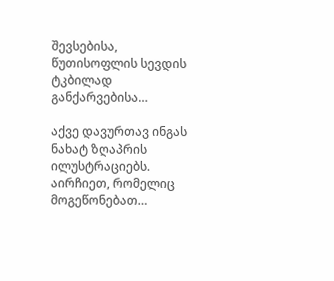შევსებისა, წუთისოფლის სევდის ტკბილად განქარვებისა…

აქვე დავურთავ ინგას ნახატ ზღაპრის ილუსტრაციებს. აირჩიეთ, რომელიც მოგეწონებათ…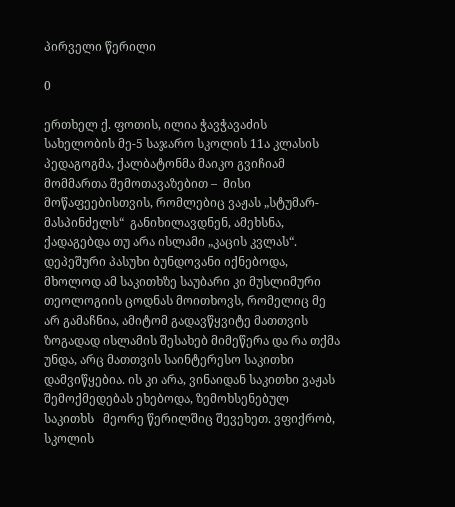პირველი წერილი

0

ერთხელ ქ. ფოთის, ილია ჭავჭავაძის სახელობის მე-5 საჯარო სკოლის 11ა კლასის პედაგოგმა, ქალბატონმა მაიკო გვიჩიამ მომმართა შემოთავაზებით –  მისი მოწაფეებისთვის, რომლებიც ვაჟას „სტუმარ-მასპინძელს“  განიხილავდნენ, ამეხსნა, ქადაგებდა თუ არა ისლამი „კაცის კვლას“. დეპეშური პასუხი ბუნდოვანი იქნებოდა, მხოლოდ ამ საკითხზე საუბარი კი მუსლიმური თეოლოგიის ცოდნას მოითხოვს, რომელიც მე არ გამაჩნია, ამიტომ გადავწყვიტე მათთვის ზოგადად ისლამის შესახებ მიმეწერა და რა თქმა უნდა, არც მათთვის საინტერესო საკითხი დამვიწყებია. ის კი არა, ვინაიდან საკითხი ვაჟას შემოქმედებას ეხებოდა, ზემოხსენებულ საკითხს   მეორე წერილშიც შევეხეთ. ვფიქრობ, სკოლის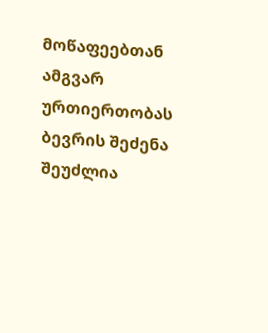მოწაფეებთან ამგვარ ურთიერთობას ბევრის შეძენა შეუძლია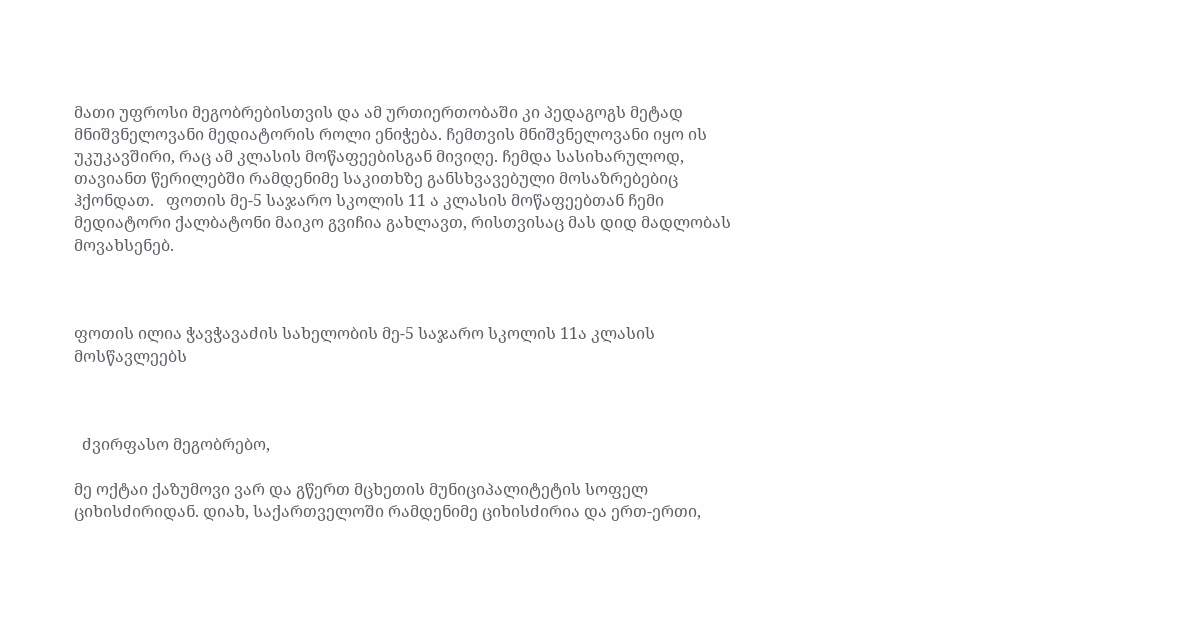მათი უფროსი მეგობრებისთვის და ამ ურთიერთობაში კი პედაგოგს მეტად მნიშვნელოვანი მედიატორის როლი ენიჭება. ჩემთვის მნიშვნელოვანი იყო ის უკუკავშირი, რაც ამ კლასის მოწაფეებისგან მივიღე. ჩემდა სასიხარულოდ, თავიანთ წერილებში რამდენიმე საკითხზე განსხვავებული მოსაზრებებიც ჰქონდათ.   ფოთის მე-5 საჯარო სკოლის 11 ა კლასის მოწაფეებთან ჩემი მედიატორი ქალბატონი მაიკო გვიჩია გახლავთ, რისთვისაც მას დიდ მადლობას მოვახსენებ.



ფოთის ილია ჭავჭავაძის სახელობის მე-5 საჯარო სკოლის 11ა კლასის მოსწავლეებს



  ძვირფასო მეგობრებო,

მე ოქტაი ქაზუმოვი ვარ და გწერთ მცხეთის მუნიციპალიტეტის სოფელ ციხისძირიდან. დიახ, საქართველოში რამდენიმე ციხისძირია და ერთ-ერთი,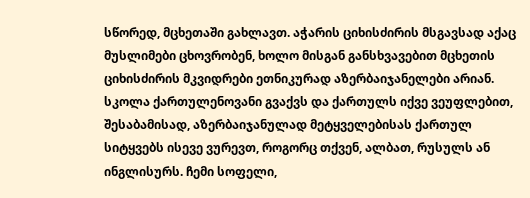სწორედ, მცხეთაში გახლავთ. აჭარის ციხისძირის მსგავსად აქაც მუსლიმები ცხოვრობენ, ხოლო მისგან განსხვავებით მცხეთის ციხისძირის მკვიდრები ეთნიკურად აზერბაიჯანელები არიან. სკოლა ქართულენოვანი გვაქვს და ქართულს იქვე ვეუფლებით, შესაბამისად, აზერბაიჯანულად მეტყველებისას ქართულ სიტყვებს ისევე ვურევთ, როგორც თქვენ, ალბათ, რუსულს ან ინგლისურს. ჩემი სოფელი,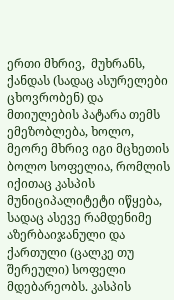ერთი მხრივ,  მუხრანს, ქანდას (სადაც ასურელები ცხოვრობენ) და მთიულების პატარა თემს  ემეზობლება, ხოლო, მეორე მხრივ იგი მცხეთის ბოლო სოფელია, რომლის იქითაც კასპის მუნიციპალიტეტი იწყება, სადაც ასევე რამდენიმე აზერბაიჯანული და ქართული (ცალკე თუ შერეული) სოფელი მდებარეობს. კასპის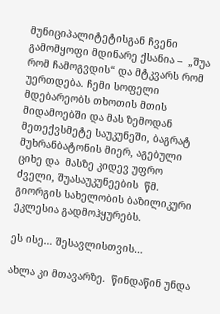მუნიციპალიტეტისგან ჩვენი გამომყოფი მდინარე ქსანია –  „შუა რომ ჩამოგვდის“ და მტკვარს რომ უერთდება. ჩემი სოფელი მდებარეობს თხოთის მთის მიდამოებში და მას ზემოდან მეთექვსმეტე საუკუნეში, ბაგრატ მუხრანბატონის მიერ, აგებული ციხე და  მასზე კიდევ უფრო ძველი, შუასაუკუნეების  წმ. გიორგის სახელობის ბაზილიკური ეკლესია გადმოჰყურებს.

ეს ისე… შესავლისთვის…

ახლა კი მთავარზე.  წინდაწინ უნდა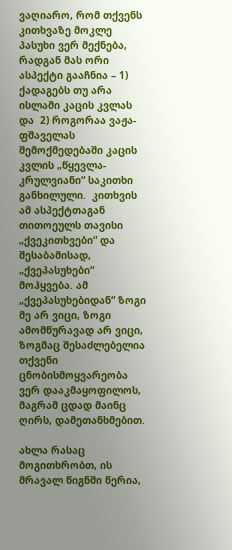ვაღიარო, რომ თქვენს კითხვაზე მოკლე პასუხი ვერ მექნება, რადგან მას ორი ასპექტი გააჩნია – 1) ქადაგებს თუ არა ისლამი კაცის კვლას და  2) როგორაა ვაჟა-ფშაველას შემოქმედებაში კაცის კვლის „წყევლა-კრულვიანი“ საკითხი განხილული.  კითხვის  ამ ასპექტთაგან თითოეულს თავისი „ქვეკითხვები“ და შესაბამისად,  „ქვეპასუხები“ მოჰყვება. ამ „ქვეპასუხებიდან“ ზოგი მე არ ვიცი, ზოგი ამომწურავად არ ვიცი, ზოგმაც შესაძლებელია თქვენი ცნობისმოყვარეობა ვერ დააკმაყოფილოს, მაგრამ ცდად მაინც ღირს, დამეთანხმებით.

ახლა რასაც მოგითხრობთ, ის მრავალ წიგნში წერია,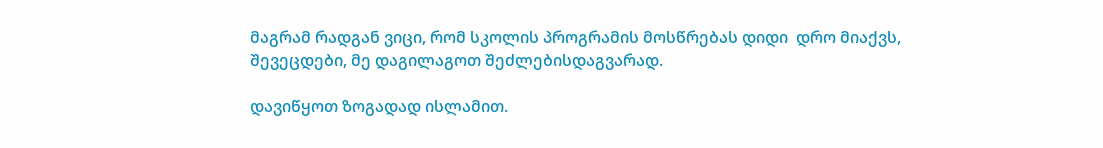მაგრამ რადგან ვიცი, რომ სკოლის პროგრამის მოსწრებას დიდი  დრო მიაქვს, შევეცდები, მე დაგილაგოთ შეძლებისდაგვარად.

დავიწყოთ ზოგადად ისლამით.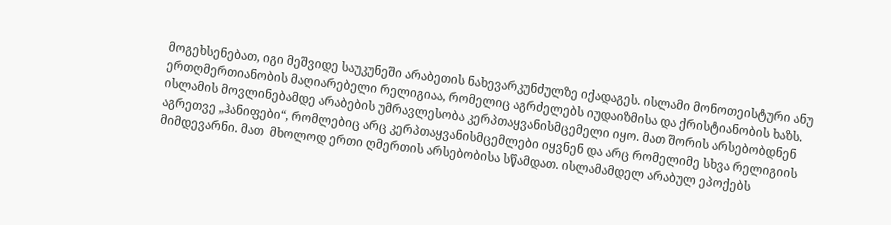მოგეხსენებათ, იგი მეშვიდე საუკუნეში არაბეთის ნახევარკუნძულზე იქადაგეს. ისლამი მონოთეისტური ანუ ერთღმერთიანობის მაღიარებელი რელიგიაა, რომელიც აგრძელებს იუდაიზმისა და ქრისტიანობის ხაზს. ისლამის მოვლინებამდე არაბების უმრავლესობა კერპთაყვანისმცემელი იყო. მათ შორის არსებობდნენ აგრეთვე „ჰანიფები“, რომლებიც არც კერპთაყვანისმცემლები იყვნენ და არც რომელიმე სხვა რელიგიის მიმდევარნი. მათ  მხოლოდ ერთი ღმერთის არსებობისა სწამდათ. ისლამამდელ არაბულ ეპოქებს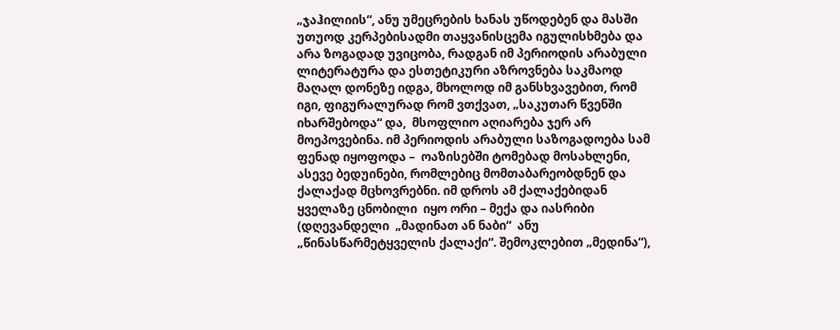„ჯაჰილიის“, ანუ უმეცრების ხანას უწოდებენ და მასში უთუოდ კერპებისადმი თაყვანისცემა იგულისხმება და არა ზოგადად უვიცობა, რადგან იმ პერიოდის არაბული ლიტერატურა და ესთეტიკური აზროვნება საკმაოდ მაღალ დონეზე იდგა, მხოლოდ იმ განსხვავებით, რომ იგი, ფიგურალურად რომ ვთქვათ, „საკუთარ წვენში იხარშებოდა“ და,  მსოფლიო აღიარება ჯერ არ მოეპოვებინა. იმ პერიოდის არაბული საზოგადოება სამ ფენად იყოფოდა –  ოაზისებში ტომებად მოსახლენი, ასევე ბედუინები, რომლებიც მომთაბარეობდნენ და ქალაქად მცხოვრებნი. იმ დროს ამ ქალაქებიდან ყველაზე ცნობილი  იყო ორი – მექა და იასრიბი (დღევანდელი  „მადინათ ან ნაბი“  ანუ „წინასწარმეტყველის ქალაქი“. შემოკლებით „მედინა“),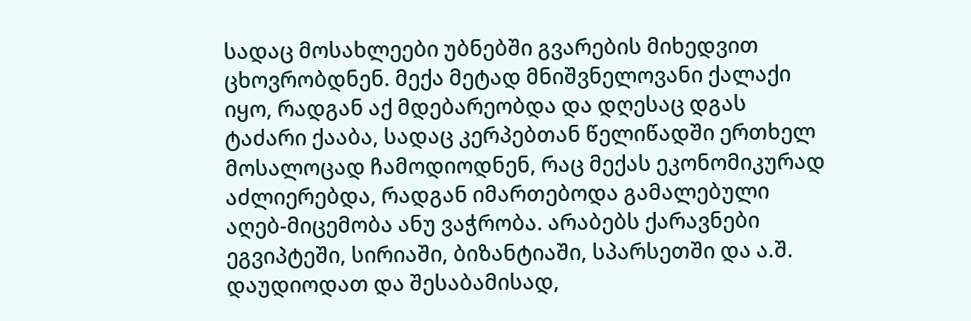სადაც მოსახლეები უბნებში გვარების მიხედვით ცხოვრობდნენ. მექა მეტად მნიშვნელოვანი ქალაქი იყო, რადგან აქ მდებარეობდა და დღესაც დგას ტაძარი ქააბა, სადაც კერპებთან წელიწადში ერთხელ მოსალოცად ჩამოდიოდნენ, რაც მექას ეკონომიკურად აძლიერებდა, რადგან იმართებოდა გამალებული აღებ-მიცემობა ანუ ვაჭრობა. არაბებს ქარავნები ეგვიპტეში, სირიაში, ბიზანტიაში, სპარსეთში და ა.შ. დაუდიოდათ და შესაბამისად,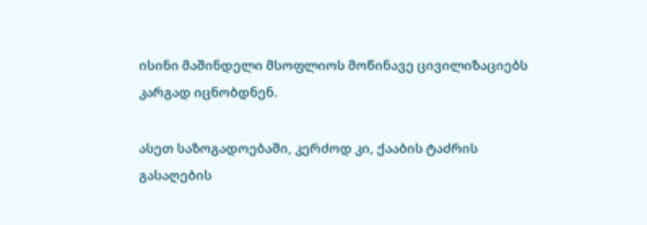ისინი მაშინდელი მსოფლიოს მოწინავე ცივილიზაციებს კარგად იცნობდნენ.

ასეთ საზოგადოებაში, კერძოდ კი, ქააბის ტაძრის გასაღების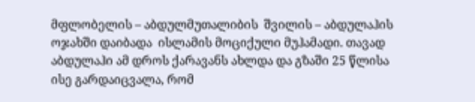მფლობელის – აბდულმუთალიბის  შვილის – აბდულაჰის ოჯახში დაიბადა  ისლამის მოციქული მუჰამადი. თავად აბდულაჰი ამ დროს ქარავანს ახლდა და გზაში 25 წლისა ისე გარდაიცვალა, რომ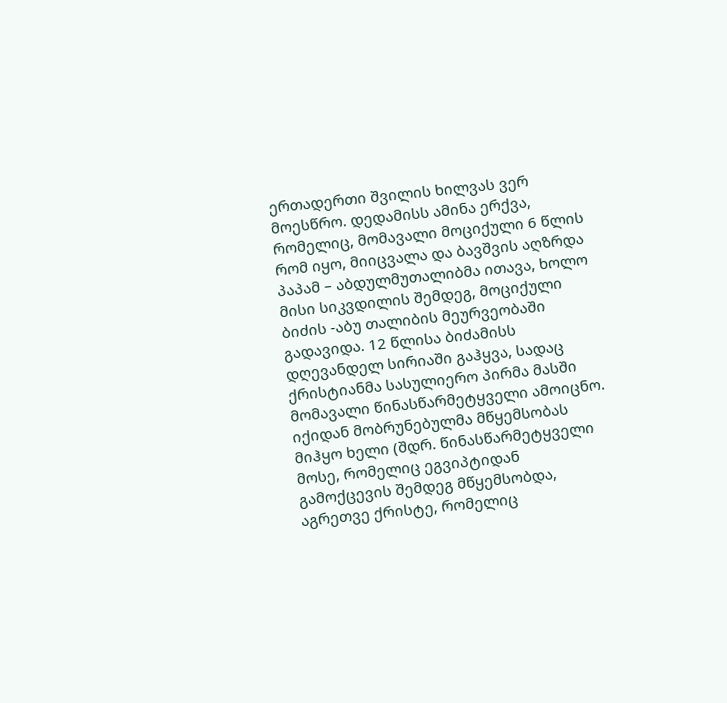ერთადერთი შვილის ხილვას ვერ მოესწრო. დედამისს ამინა ერქვა, რომელიც, მომავალი მოციქული 6 წლის რომ იყო, მიიცვალა და ბავშვის აღზრდა პაპამ – აბდულმუთალიბმა ითავა, ხოლო მისი სიკვდილის შემდეგ, მოციქული ბიძის -აბუ თალიბის მეურვეობაში გადავიდა. 12 წლისა ბიძამისს დღევანდელ სირიაში გაჰყვა, სადაც ქრისტიანმა სასულიერო პირმა მასში მომავალი წინასწარმეტყველი ამოიცნო. იქიდან მობრუნებულმა მწყემსობას მიჰყო ხელი (შდრ. წინასწარმეტყველი მოსე, რომელიც ეგვიპტიდან გამოქცევის შემდეგ მწყემსობდა, აგრეთვე ქრისტე, რომელიც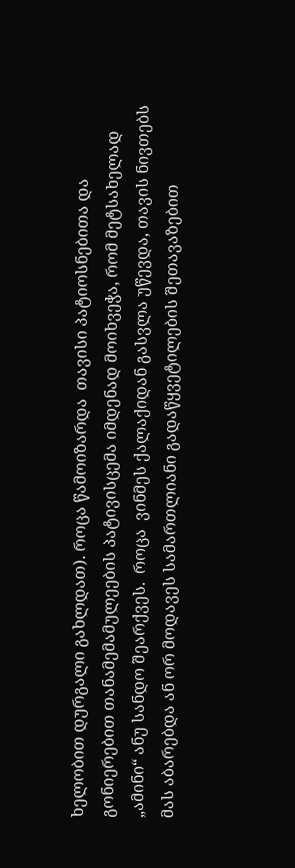ხელობით დურგალი გახლდათ). როცა წამოიზარდა  თავისი პატიოსნებითა და გონიერებით თანამემამულეების პატივისცემა იმდენად მოიხვეჭა, რომ მეტსახელად „ამინი“ ანუ სანდო შეარქვეს.  როცა  ვინმეს ქალაქიდან გასვლა უწევდა, თავის ნივთებს მას აბარებდა ან ორ მოდავეს სამართლიანი გადაწყვეტილების შეთავაზებით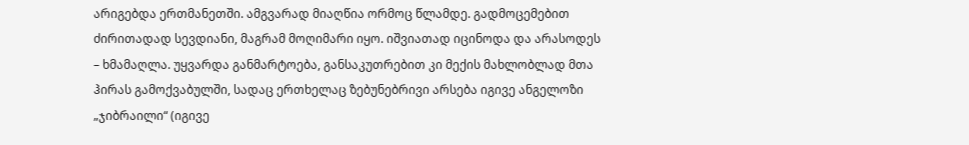არიგებდა ერთმანეთში. ამგვარად მიაღწია ორმოც წლამდე. გადმოცემებით  ძირითადად სევდიანი, მაგრამ მოღიმარი იყო. იშვიათად იცინოდა და არასოდეს – ხმამაღლა. უყვარდა განმარტოება, განსაკუთრებით კი მექის მახლობლად მთა ჰირას გამოქვაბულში, სადაც ერთხელაც ზებუნებრივი არსება იგივე ანგელოზი „ჯიბრაილი“ (იგივე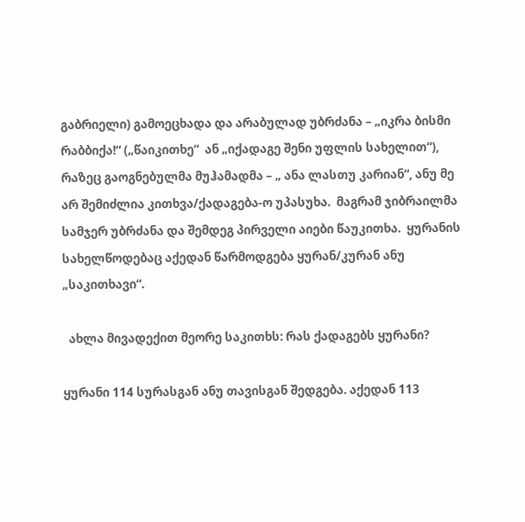გაბრიელი) გამოეცხადა და არაბულად უბრძანა – „იკრა ბისმი რაბბიქა!“ („წაიკითხე“  ან „იქადაგე შენი უფლის სახელით“), რაზეც გაოგნებულმა მუჰამადმა – „ ანა ლასთუ კარიან“, ანუ მე არ შემიძლია კითხვა/ქადაგება-ო უპასუხა.  მაგრამ ჯიბრაილმა სამჯერ უბრძანა და შემდეგ პირველი აიები წაუკითხა.  ყურანის სახელწოდებაც აქედან წარმოდგება ყურან/კურან ანუ „საკითხავი“.

  ახლა მივადექით მეორე საკითხს: რას ქადაგებს ყურანი?

ყურანი 114 სურასგან ანუ თავისგან შედგება. აქედან 113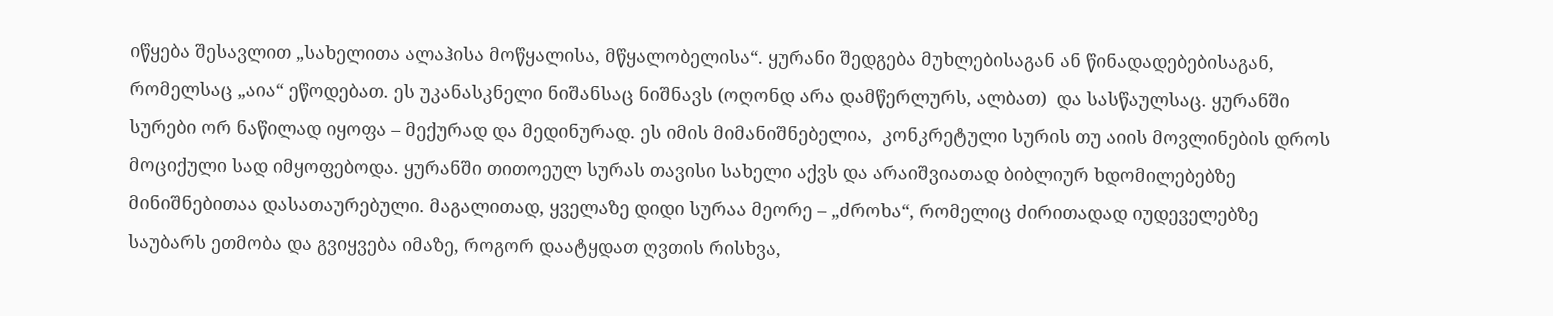იწყება შესავლით „სახელითა ალაჰისა მოწყალისა, მწყალობელისა“. ყურანი შედგება მუხლებისაგან ან წინადადებებისაგან, რომელსაც „აია“ ეწოდებათ. ეს უკანასკნელი ნიშანსაც ნიშნავს (ოღონდ არა დამწერლურს, ალბათ)  და სასწაულსაც. ყურანში სურები ორ ნაწილად იყოფა – მექურად და მედინურად. ეს იმის მიმანიშნებელია,  კონკრეტული სურის თუ აიის მოვლინების დროს მოციქული სად იმყოფებოდა. ყურანში თითოეულ სურას თავისი სახელი აქვს და არაიშვიათად ბიბლიურ ხდომილებებზე მინიშნებითაა დასათაურებული. მაგალითად, ყველაზე დიდი სურაა მეორე – „ძროხა“, რომელიც ძირითადად იუდეველებზე საუბარს ეთმობა და გვიყვება იმაზე, როგორ დაატყდათ ღვთის რისხვა,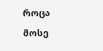როცა მოსე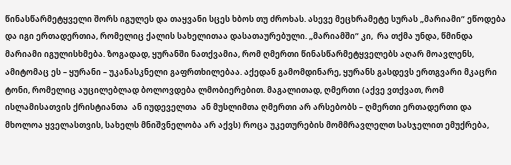წინასწარმეტყველი შორს იგულეს და თაყვანი სცეს ხბოს თუ ძროხას. ასევე მეცხრამეტე სურას „მარიამი“ ეწოდება და იგი ერთადერთია, რომელიც ქალის სახელითაა დასათაურებული. „მარიამში“ კი,  რა თქმა უნდა, წმინდა მარიამი იგულისხმება. ზოგადად, ყურანში ნათქვამია, რომ ღმერთი წინასწარმეტყველებს აღარ მოავლენს,  ამიტომაც ეს – ყურანი – უკანასკნელი გაფრთხილებაა. აქედან გამომდინარე, ყურანს გასდევს ერთგვარი მკაცრი ტონი, რომელიც აუცილებლად ბოლოვდება ლმობიერებით. მაგალითად, ღმერთი (აქვე ვთქვათ, რომ ისლამისათვის ქრისტიანთა  ან იუდეველთა  ან მუსლიმთა ღმერთი არ არსებობს – ღმერთი ერთადერთი და მხოლოა ყველასთვის, სახელს მნიშვნელობა არ აქვს) როცა უკეთურების მომმრავლელთ სასჯელით ემუქრება,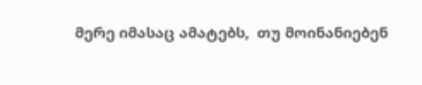მერე იმასაც ამატებს,  თუ მოინანიებენ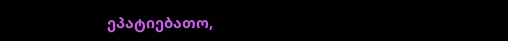ეპატიებათო,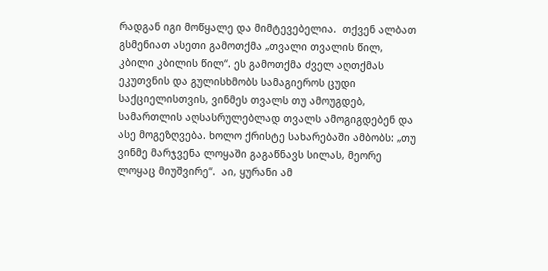რადგან იგი მოწყალე და მიმტევებელია.  თქვენ ალბათ გსმენიათ ასეთი გამოთქმა „თვალი თვალის წილ,  კბილი კბილის წილ“. ეს გამოთქმა ძველ აღთქმას ეკუთვნის და გულისხმობს სამაგიეროს ცუდი საქციელისთვის, ვინმეს თვალს თუ ამოუგდებ, სამართლის აღსასრულებლად თვალს ამოგიგდებენ და ასე მოგეზღვება. ხოლო ქრისტე სახარებაში ამბობს: „თუ ვინმე მარჯვენა ლოყაში გაგაწნავს სილას, მეორე ლოყაც მიუშვირე“.  აი, ყურანი ამ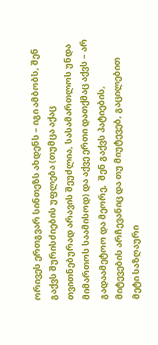ორივეს ერთგვარ სინთეზს ახდენს – იგი ამბობს, შენ გაქვს შურისძიების უფლება (თუმცა აქაც თვითნებურად არავის შეუძლია, სასამართლოს უნდა მიმართოს საამისოდ) და აქვე ერთი დათქმაც აქვს – არ გადაამეტოო და მეორე,  შენ გაქვს პატიების, მიტევების არჩევანიც და თუ მიუტევებ, გაცილებით მეტი საზღაური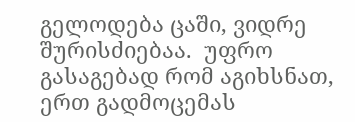გელოდება ცაში, ვიდრე შურისძიებაა.  უფრო გასაგებად რომ აგიხსნათ, ერთ გადმოცემას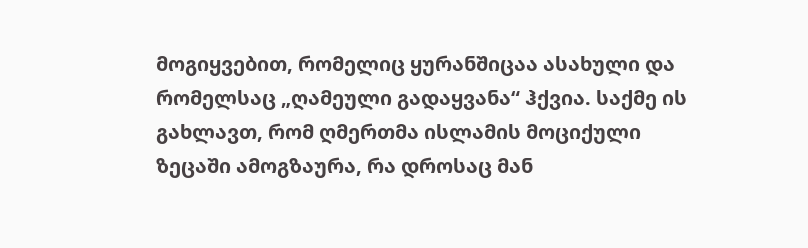მოგიყვებით, რომელიც ყურანშიცაა ასახული და რომელსაც „ღამეული გადაყვანა“ ჰქვია. საქმე ის გახლავთ, რომ ღმერთმა ისლამის მოციქული ზეცაში ამოგზაურა, რა დროსაც მან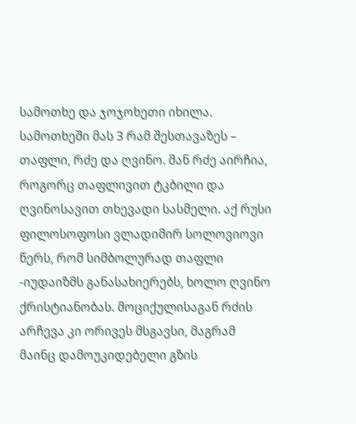სამოთხე და ჯოჯოხეთი იხილა. სამოთხეში მას 3 რამ შესთავაზეს – თაფლი, რძე და ღვინო. მან რძე აირჩია, როგორც თაფლივით ტკბილი და ღვინოსავით თხევადი სასმელი. აქ რუსი ფილოსოფოსი ვლადიმირ სოლოვიოვი წერს, რომ სიმბოლურად თაფლი -იუდაიზმს განასახიერებს, ხოლო ღვინო ქრისტიანობას. მოციქულისაგან რძის არჩევა კი ორივეს მსგავსი, მაგრამ მაინც დამოუკიდებელი გზის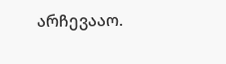არჩევააო.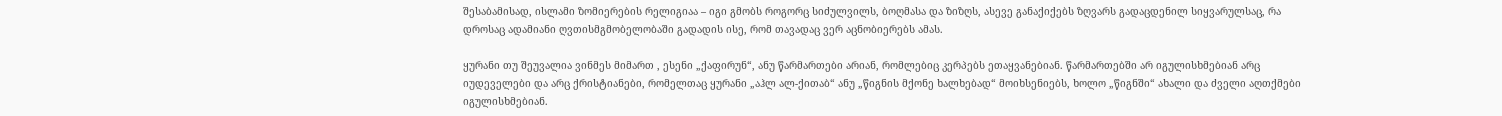შესაბამისად, ისლამი ზომიერების რელიგიაა – იგი გმობს როგორც სიძულვილს, ბოღმასა და ზიზღს, ასევე განაქიქებს ზღვარს გადაცდენილ სიყვარულსაც, რა დროსაც ადამიანი ღვთისმგმობელობაში გადადის ისე, რომ თავადაც ვერ აცნობიერებს ამას.

ყურანი თუ შეუვალია ვინმეს მიმართ , ესენი „ქაფირუნ“, ანუ წარმართები არიან, რომლებიც კერპებს ეთაყვანებიან. წარმართებში არ იგულისხმებიან არც იუდეველები და არც ქრისტიანები, რომელთაც ყურანი „აჰლ ალ-ქითაბ“ ანუ „წიგნის მქონე ხალხებად“ მოიხსენიებს, ხოლო „წიგნში“ ახალი და ძველი აღთქმები იგულისხმებიან.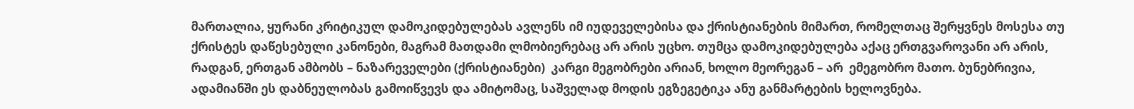მართალია, ყურანი კრიტიკულ დამოკიდებულებას ავლენს იმ იუდეველებისა და ქრისტიანების მიმართ, რომელთაც შერყვნეს მოსესა თუ ქრისტეს დაწესებული კანონები, მაგრამ მათდამი ლმობიერებაც არ არის უცხო. თუმცა დამოკიდებულება აქაც ერთგვაროვანი არ არის, რადგან, ერთგან ამბობს – ნაზარეველები (ქრისტიანები)  კარგი მეგობრები არიან, ხოლო მეორეგან – არ  ემეგობრო მათო. ბუნებრივია, ადამიანში ეს დაბნეულობას გამოიწვევს და ამიტომაც, საშველად მოდის ეგზეგეტიკა ანუ განმარტების ხელოვნება.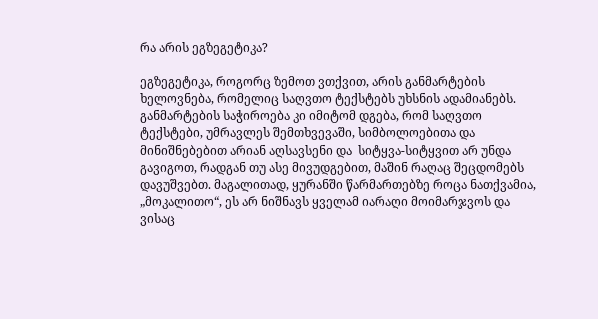რა არის ეგზეგეტიკა?

ეგზეგეტიკა, როგორც ზემოთ ვთქვით, არის განმარტების ხელოვნება, რომელიც საღვთო ტექსტებს უხსნის ადამიანებს. განმარტების საჭიროება კი იმიტომ დგება, რომ საღვთო ტექსტები, უმრავლეს შემთხვევაში, სიმბოლოებითა და მინიშნებებით არიან აღსავსენი და  სიტყვა-სიტყვით არ უნდა გავიგოთ, რადგან თუ ასე მივუდგებით, მაშინ რაღაც შეცდომებს დავუშვებთ. მაგალითად, ყურანში წარმართებზე როცა ნათქვამია, „მოკალითო“, ეს არ ნიშნავს ყველამ იარაღი მოიმარჯვოს და ვისაც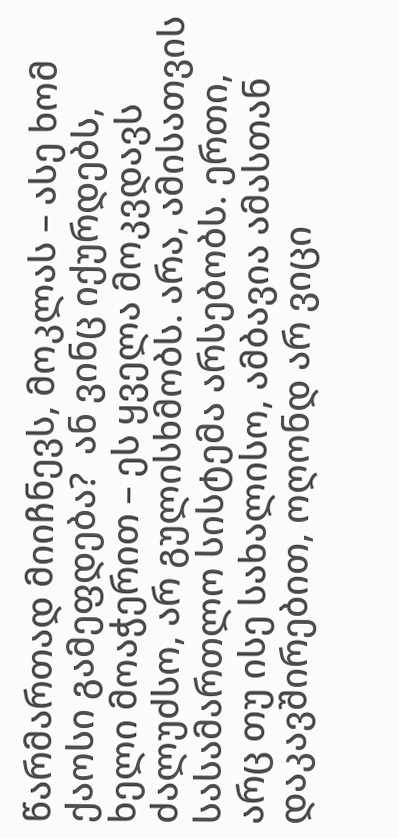წარმართად მიიჩნევს, მოკლას – ასე ხომ ქაოსი გამეფდება?  ან ვინც იქურდებს,  ხელი მოაჭერით – ეს ყველა მოკვდავს ძალუძსო, არ გულისხმობს. არა, ამისათვის სასამართლო სისტემა არსებობს. ერთი, არც თუ ისე სახალისო, ამბავია ამასთან დაკავშირებით, ოღონდ არ ვიცი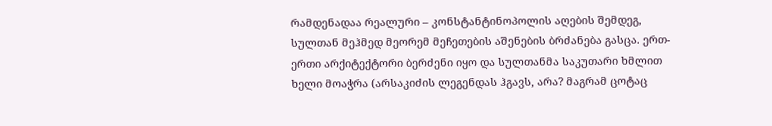რამდენადაა რეალური – კონსტანტინოპოლის აღების შემდეგ, სულთან მეჰმედ მეორემ მეჩეთების აშენების ბრძანება გასცა. ერთ-ერთი არქიტექტორი ბერძენი იყო და სულთანმა საკუთარი ხმლით ხელი მოაჭრა (არსაკიძის ლეგენდას ჰგავს, არა? მაგრამ ცოტაც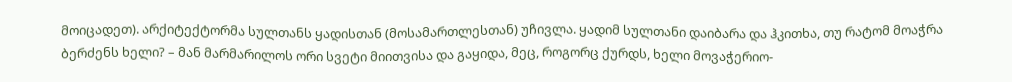მოიცადეთ). არქიტექტორმა სულთანს ყადისთან (მოსამართლესთან) უჩივლა. ყადიმ სულთანი დაიბარა და ჰკითხა, თუ რატომ მოაჭრა ბერძენს ხელი? – მან მარმარილოს ორი სვეტი მიითვისა და გაყიდა, მეც, როგორც ქურდს, ხელი მოვაჭერიო-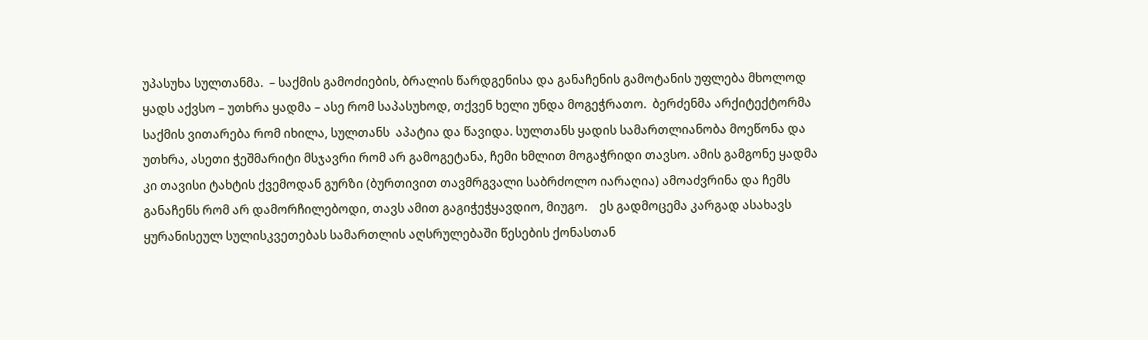უპასუხა სულთანმა.  – საქმის გამოძიების, ბრალის წარდგენისა და განაჩენის გამოტანის უფლება მხოლოდ ყადს აქვსო – უთხრა ყადმა – ასე რომ საპასუხოდ, თქვენ ხელი უნდა მოგეჭრათო.  ბერძენმა არქიტექტორმა საქმის ვითარება რომ იხილა, სულთანს  აპატია და წავიდა. სულთანს ყადის სამართლიანობა მოეწონა და უთხრა, ასეთი ჭეშმარიტი მსჯავრი რომ არ გამოგეტანა, ჩემი ხმლით მოგაჭრიდი თავსო. ამის გამგონე ყადმა კი თავისი ტახტის ქვემოდან გურზი (ბურთივით თავმრგვალი საბრძოლო იარაღია) ამოაძვრინა და ჩემს განაჩენს რომ არ დამორჩილებოდი, თავს ამით გაგიჭეჭყავდიო, მიუგო.    ეს გადმოცემა კარგად ასახავს ყურანისეულ სულისკვეთებას სამართლის აღსრულებაში წესების ქონასთან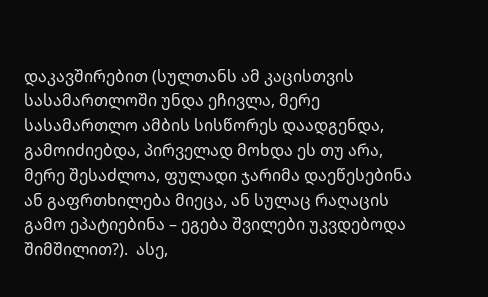დაკავშირებით (სულთანს ამ კაცისთვის სასამართლოში უნდა ეჩივლა, მერე სასამართლო ამბის სისწორეს დაადგენდა, გამოიძიებდა, პირველად მოხდა ეს თუ არა, მერე შესაძლოა, ფულადი ჯარიმა დაეწესებინა ან გაფრთხილება მიეცა, ან სულაც რაღაცის გამო ეპატიებინა – ეგება შვილები უკვდებოდა შიმშილით?).  ასე,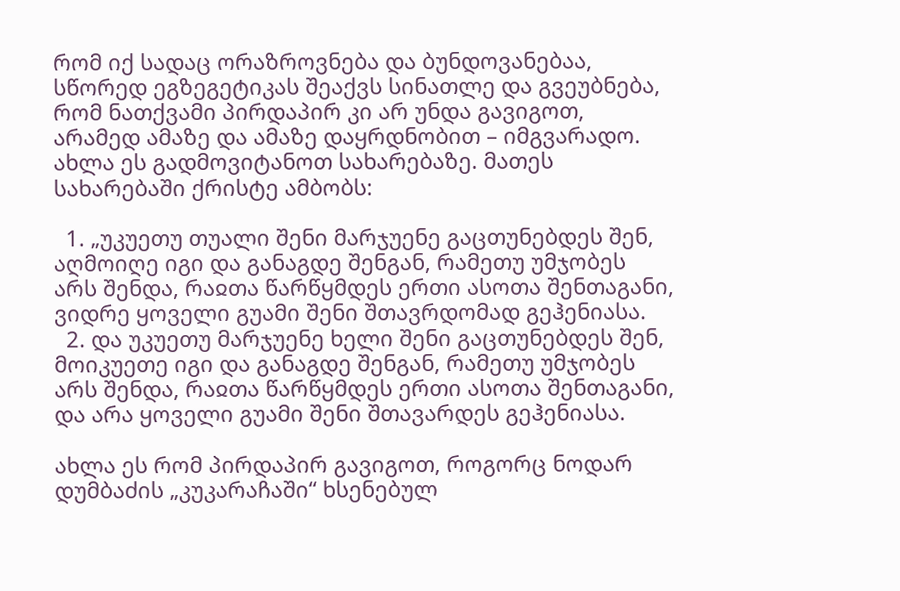რომ იქ სადაც ორაზროვნება და ბუნდოვანებაა, სწორედ ეგზეგეტიკას შეაქვს სინათლე და გვეუბნება, რომ ნათქვამი პირდაპირ კი არ უნდა გავიგოთ, არამედ ამაზე და ამაზე დაყრდნობით – იმგვარადო. ახლა ეს გადმოვიტანოთ სახარებაზე. მათეს სახარებაში ქრისტე ამბობს:

  1. „უკუეთუ თუალი შენი მარჯუენე გაცთუნებდეს შენ, აღმოიღე იგი და განაგდე შენგან, რამეთუ უმჯობეს არს შენდა, რაჲთა წარწყმდეს ერთი ასოთა შენთაგანი, ვიდრე ყოველი გუამი შენი შთავრდომად გეჰენიასა.
  2. და უკუეთუ მარჯუენე ხელი შენი გაცთუნებდეს შენ, მოიკუეთე იგი და განაგდე შენგან, რამეთუ უმჯობეს არს შენდა, რაჲთა წარწყმდეს ერთი ასოთა შენთაგანი, და არა ყოველი გუამი შენი შთავარდეს გეჰენიასა.

ახლა ეს რომ პირდაპირ გავიგოთ, როგორც ნოდარ დუმბაძის „კუკარაჩაში“ ხსენებულ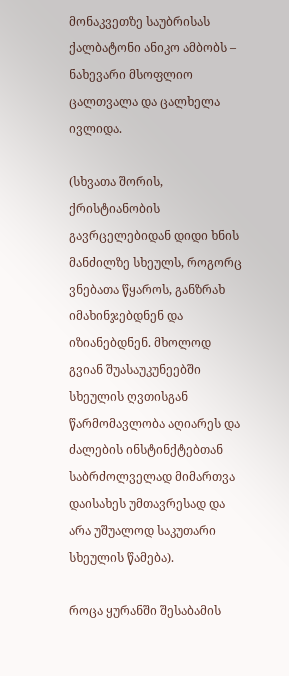მონაკვეთზე საუბრისას ქალბატონი ანიკო ამბობს – ნახევარი მსოფლიო ცალთვალა და ცალხელა ივლიდა.

(სხვათა შორის, ქრისტიანობის გავრცელებიდან დიდი ხნის მანძილზე სხეულს, როგორც ვნებათა წყაროს, განზრახ იმახინჯებდნენ და იზიანებდნენ. მხოლოდ გვიან შუასაუკუნეებში სხეულის ღვთისგან წარმომავლობა აღიარეს და ძალების ინსტინქტებთან საბრძოლველად მიმართვა დაისახეს უმთავრესად და არა უშუალოდ საკუთარი სხეულის წამება).

როცა ყურანში შესაბამის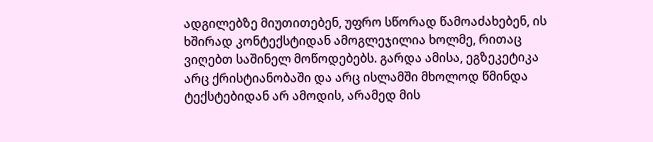ადგილებზე მიუთითებენ, უფრო სწორად წამოაძახებენ, ის ხშირად კონტექსტიდან ამოგლეჯილია ხოლმე, რითაც ვიღებთ საშინელ მოწოდებებს. გარდა ამისა, ეგზეკეტიკა არც ქრისტიანობაში და არც ისლამში მხოლოდ წმინდა ტექსტებიდან არ ამოდის, არამედ მის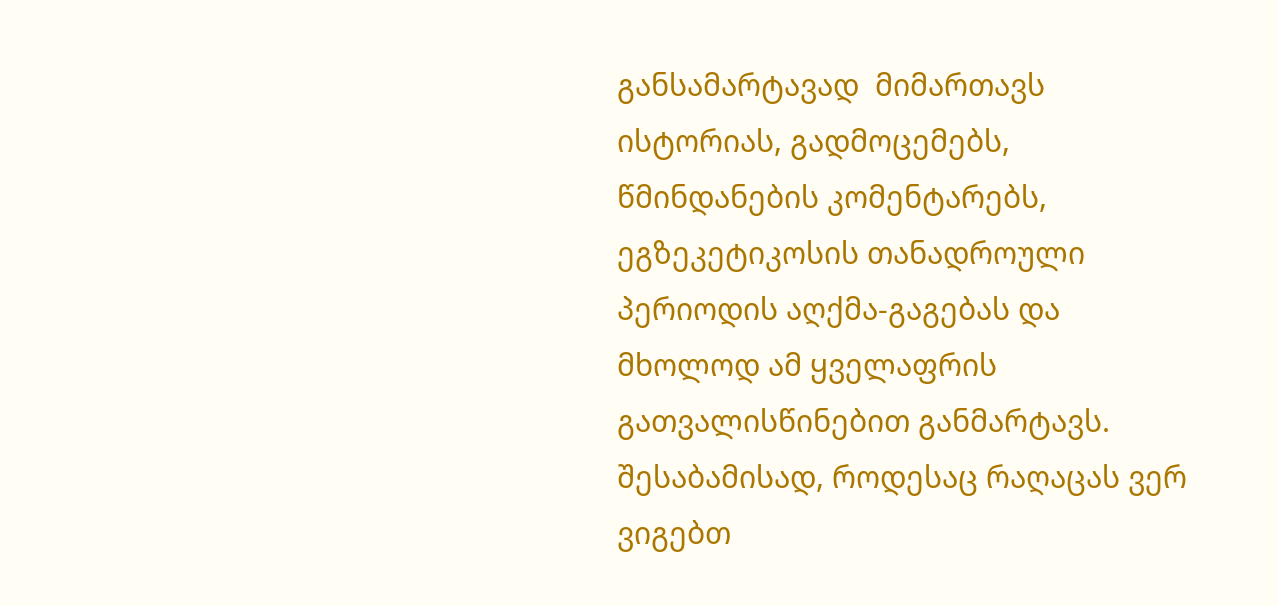განსამარტავად  მიმართავს ისტორიას, გადმოცემებს, წმინდანების კომენტარებს, ეგზეკეტიკოსის თანადროული პერიოდის აღქმა-გაგებას და მხოლოდ ამ ყველაფრის გათვალისწინებით განმარტავს. შესაბამისად, როდესაც რაღაცას ვერ ვიგებთ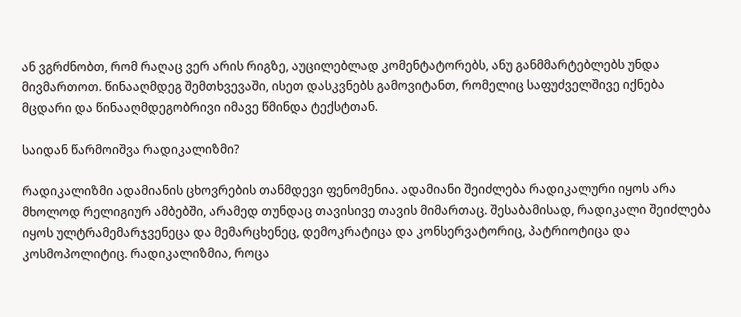ან ვგრძნობთ, რომ რაღაც ვერ არის რიგზე, აუცილებლად კომენტატორებს, ანუ განმმარტებლებს უნდა მივმართოთ. წინააღმდეგ შემთხვევაში, ისეთ დასკვნებს გამოვიტანთ, რომელიც საფუძველშივე იქნება მცდარი და წინააღმდეგობრივი იმავე წმინდა ტექსტთან.

საიდან წარმოიშვა რადიკალიზმი?

რადიკალიზმი ადამიანის ცხოვრების თანმდევი ფენომენია. ადამიანი შეიძლება რადიკალური იყოს არა მხოლოდ რელიგიურ ამბებში, არამედ თუნდაც თავისივე თავის მიმართაც. შესაბამისად, რადიკალი შეიძლება იყოს ულტრამემარჯვენეცა და მემარცხენეც, დემოკრატიცა და კონსერვატორიც, პატრიოტიცა და კოსმოპოლიტიც. რადიკალიზმია, როცა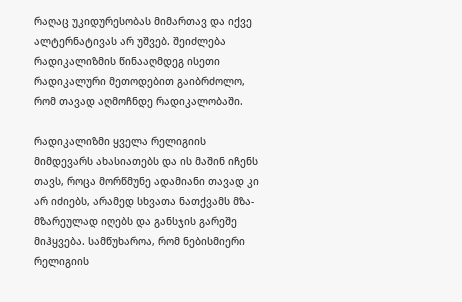რაღაც უკიდურესობას მიმართავ და იქვე ალტერნატივას არ უშვებ. შეიძლება რადიკალიზმის წინააღმდეგ ისეთი რადიკალური მეთოდებით გაიბრძოლო, რომ თავად აღმოჩნდე რადიკალობაში.

რადიკალიზმი ყველა რელიგიის მიმდევარს ახასიათებს და ის მაშინ იჩენს თავს, როცა მორწმუნე ადამიანი თავად კი არ იძიებს, არამედ სხვათა ნათქვამს მზა-მზარეულად იღებს და განსჯის გარეშე მიჰყვება. სამწუხაროა, რომ ნებისმიერი რელიგიის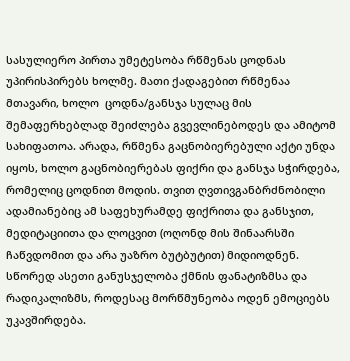სასულიერო პირთა უმეტესობა რწმენას ცოდნას უპირისპირებს ხოლმე. მათი ქადაგებით რწმენაა მთავარი, ხოლო  ცოდნა/განსჯა სულაც მის შემაფერხებლად შეიძლება გვევლინებოდეს და ამიტომ სახიფათოა. არადა, რწმენა გაცნობიერებული აქტი უნდა იყოს, ხოლო გაცნობიერებას ფიქრი და განსჯა სჭირდება, რომელიც ცოდნით მოდის. თვით ღვთივგანბრძნობილი ადამიანებიც ამ საფეხურამდე ფიქრითა და განსჯით, მედიტაციითა და ლოცვით (ოღონდ მის შინაარსში ჩაწვდომით და არა უაზრო ბუტბუტით) მიდიოდნენ. სწორედ ასეთი განუსჯელობა ქმნის ფანატიზმსა და რადიკალიზმს, როდესაც მორწმუნეობა ოდენ ემოციებს უკავშირდება.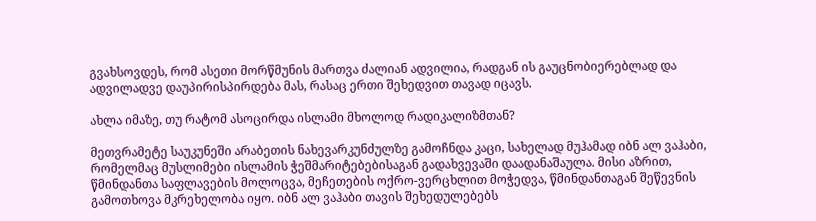გვახსოვდეს, რომ ასეთი მორწმუნის მართვა ძალიან ადვილია, რადგან ის გაუცნობიერებლად და ადვილადვე დაუპირისპირდება მას, რასაც ერთი შეხედვით თავად იცავს.

ახლა იმაზე, თუ რატომ ასოცირდა ისლამი მხოლოდ რადიკალიზმთან?

მეთვრამეტე საუკუნეში არაბეთის ნახევარკუნძულზე გამოჩნდა კაცი, სახელად მუჰამად იბნ ალ ვაჰაბი, რომელმაც მუსლიმები ისლამის ჭეშმარიტებებისაგან გადახვევაში დაადანაშაულა. მისი აზრით, წმინდანთა საფლავების მოლოცვა, მეჩეთების ოქრო-ვერცხლით მოჭედვა, წმინდანთაგან შეწევნის გამოთხოვა მკრეხელობა იყო. იბნ ალ ვაჰაბი თავის შეხედულებებს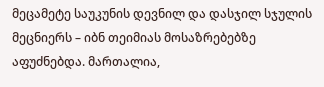მეცამეტე საუკუნის დევნილ და დასჯილ სჯულის მეცნიერს – იბნ თეიმიას მოსაზრებებზე აფუძნებდა. მართალია,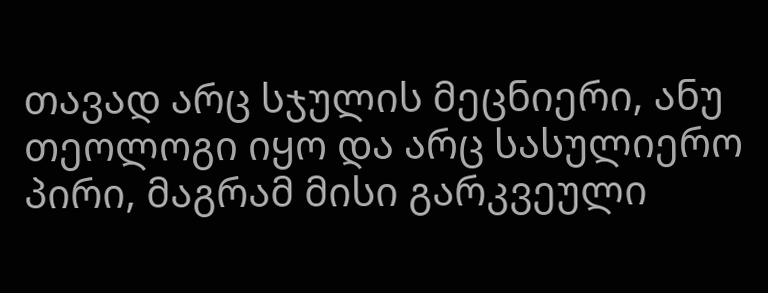თავად არც სჯულის მეცნიერი, ანუ თეოლოგი იყო და არც სასულიერო პირი, მაგრამ მისი გარკვეული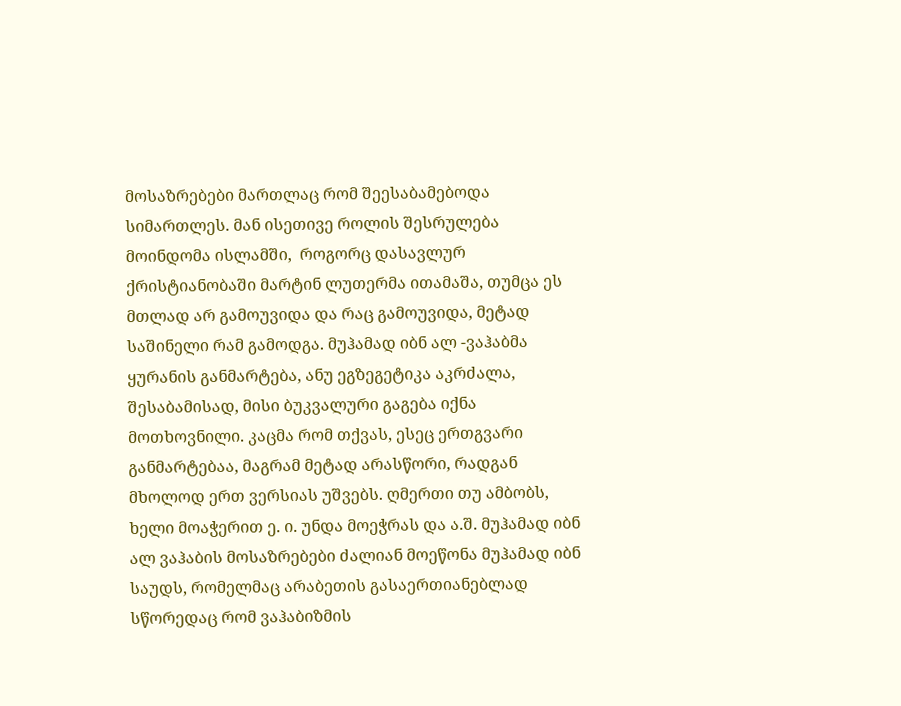მოსაზრებები მართლაც რომ შეესაბამებოდა სიმართლეს. მან ისეთივე როლის შესრულება მოინდომა ისლამში,  როგორც დასავლურ ქრისტიანობაში მარტინ ლუთერმა ითამაშა, თუმცა ეს მთლად არ გამოუვიდა და რაც გამოუვიდა, მეტად საშინელი რამ გამოდგა. მუჰამად იბნ ალ -ვაჰაბმა ყურანის განმარტება, ანუ ეგზეგეტიკა აკრძალა, შესაბამისად, მისი ბუკვალური გაგება იქნა მოთხოვნილი. კაცმა რომ თქვას, ესეც ერთგვარი განმარტებაა, მაგრამ მეტად არასწორი, რადგან მხოლოდ ერთ ვერსიას უშვებს. ღმერთი თუ ამბობს, ხელი მოაჭერით ე. ი. უნდა მოეჭრას და ა.შ. მუჰამად იბნ ალ ვაჰაბის მოსაზრებები ძალიან მოეწონა მუჰამად იბნ საუდს, რომელმაც არაბეთის გასაერთიანებლად სწორედაც რომ ვაჰაბიზმის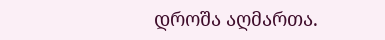დროშა აღმართა.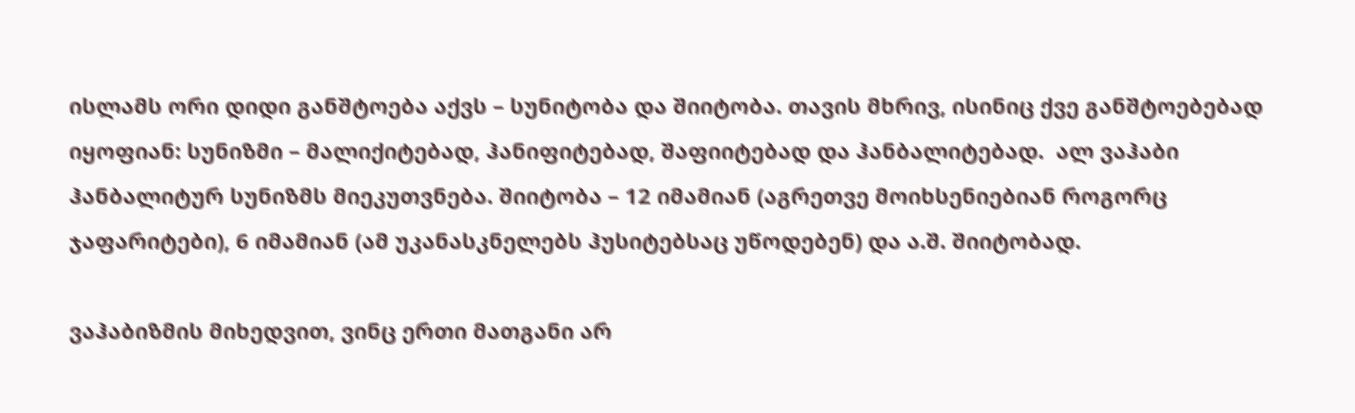ისლამს ორი დიდი განშტოება აქვს – სუნიტობა და შიიტობა. თავის მხრივ, ისინიც ქვე განშტოებებად იყოფიან: სუნიზმი – მალიქიტებად, ჰანიფიტებად, შაფიიტებად და ჰანბალიტებად.  ალ ვაჰაბი ჰანბალიტურ სუნიზმს მიეკუთვნება. შიიტობა – 12 იმამიან (აგრეთვე მოიხსენიებიან როგორც ჯაფარიტები), 6 იმამიან (ამ უკანასკნელებს ჰუსიტებსაც უწოდებენ) და ა.შ. შიიტობად.

ვაჰაბიზმის მიხედვით, ვინც ერთი მათგანი არ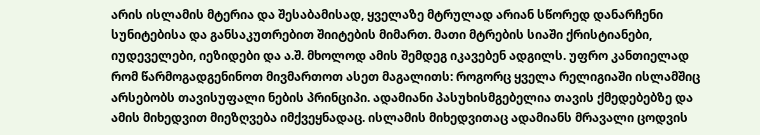არის ისლამის მტერია და შესაბამისად, ყველაზე მტრულად არიან სწორედ დანარჩენი სუნიტებისა და განსაკუთრებით შიიტების მიმართ. მათი მტრების სიაში ქრისტიანები, იუდეველები, იეზიდები და ა.შ. მხოლოდ ამის შემდეგ იკავებენ ადგილს. უფრო კანთიელად რომ წარმოგადგენინოთ მივმართოთ ასეთ მაგალითს: როგორც ყველა რელიგიაში ისლამშიც არსებობს თავისუფალი ნების პრინციპი. ადამიანი პასუხისმგებელია თავის ქმედებებზე და ამის მიხედვით მიეზღვება იმქვეყნადაც. ისლამის მიხედვითაც ადამიანს მრავალი ცოდვის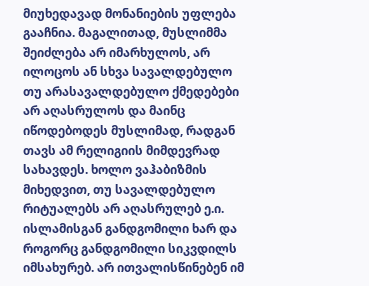მიუხედავად მონანიების უფლება გააჩნია. მაგალითად, მუსლიმმა შეიძლება არ იმარხულოს, არ ილოცოს ან სხვა სავალდებულო თუ არასავალდებულო ქმედებები არ აღასრულოს და მაინც იწოდებოდეს მუსლიმად, რადგან თავს ამ რელიგიის მიმდევრად სახავდეს. ხოლო ვაჰაბიზმის მიხედვით, თუ სავალდებულო რიტუალებს არ აღასრულებ ე.ი. ისლამისგან განდგომილი ხარ და როგორც განდგომილი სიკვდილს იმსახურებ. არ ითვალისწინებენ იმ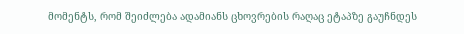მომენტს, რომ შეიძლება ადამიანს ცხოვრების რაღაც ეტაპზე გაუჩნდეს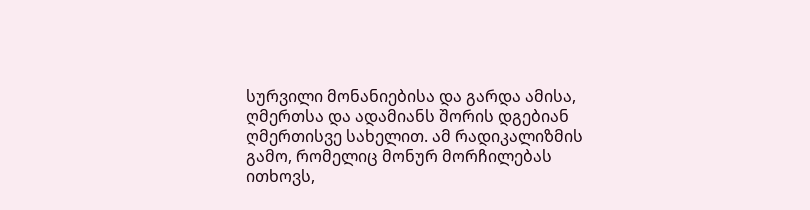სურვილი მონანიებისა და გარდა ამისა, ღმერთსა და ადამიანს შორის დგებიან ღმერთისვე სახელით. ამ რადიკალიზმის გამო, რომელიც მონურ მორჩილებას ითხოვს,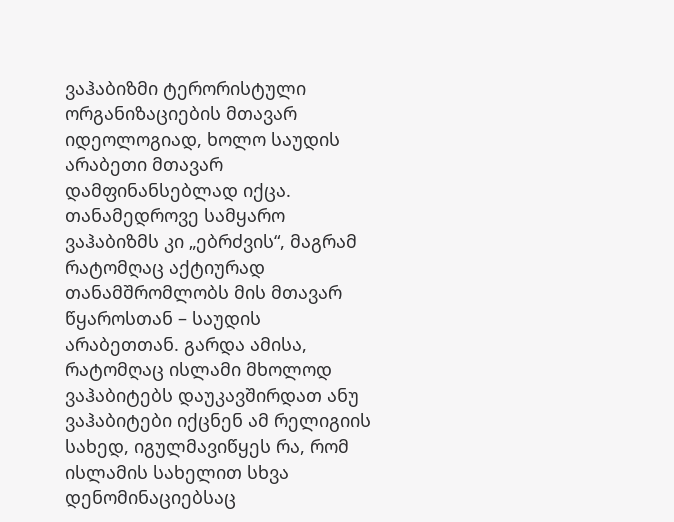ვაჰაბიზმი ტერორისტული ორგანიზაციების მთავარ იდეოლოგიად, ხოლო საუდის არაბეთი მთავარ დამფინანსებლად იქცა. თანამედროვე სამყარო ვაჰაბიზმს კი „ებრძვის“, მაგრამ რატომღაც აქტიურად თანამშრომლობს მის მთავარ წყაროსთან – საუდის არაბეთთან. გარდა ამისა, რატომღაც ისლამი მხოლოდ ვაჰაბიტებს დაუკავშირდათ ანუ ვაჰაბიტები იქცნენ ამ რელიგიის სახედ, იგულმავიწყეს რა, რომ ისლამის სახელით სხვა დენომინაციებსაც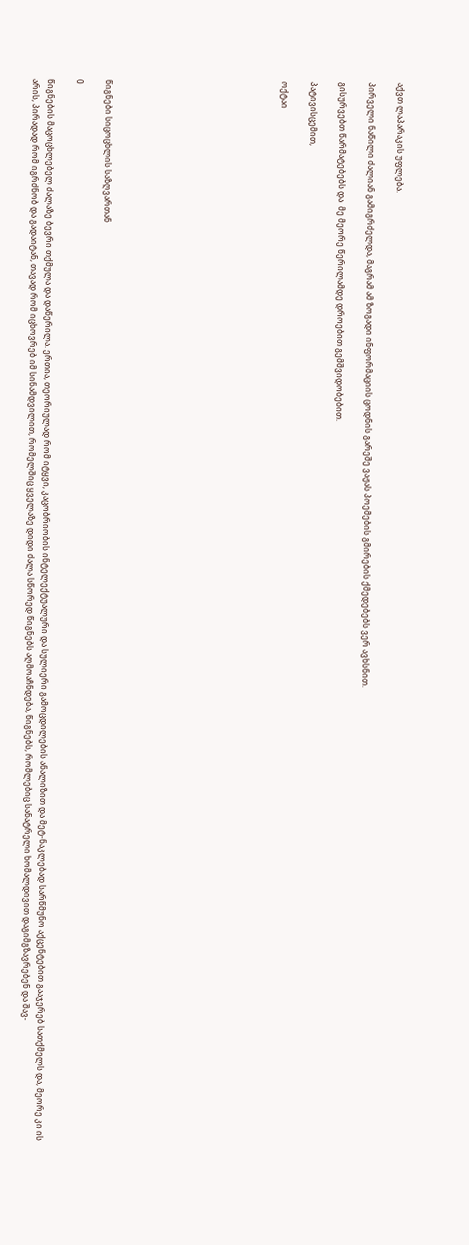აქვთ ლაპარაკის უფლება.

პირველი ნაწილი ძალიან გამიგრძელდა, მაგრამ ამ ზოგადი ინფორმაციის ცოდნის გარეშე ვაჟას პოემების გმირების ქმედებებს ვერ ავხსნით.

გისურვებთ წარმატებებს და  მე მეორე წერილამდე დროებით გემშვიდობებით.

პატივისცემით,

ოქტაი











წიგნები სიცოცხლის საზღვართან

0

წიგნების მაცოცხლებელ ძალაზე ბევრი თქმულა და დაწერილა. ერთია, თეორიულად რომ იტყვი, კაცობრიობის ინტელექტუალური და სულიერი გამოცდილების ანალიზით და მეტ-ნაკლებად სარწმუნო აქცენტებით გააჯერებ სათქმელს და, მეორე კი ის არის, პირადად რომ იგრძნობ და გადაიტან, თავად რომ იცხოვრებ იმ სინამდვილით, რომელშიც ყველაზე დიდი ძალა სწორედ წიგნებს აღმოაჩნდება, წიგნებს, რომლებიც სანატრელი ხომალდივით დაგიმგზავრებენ და შავ-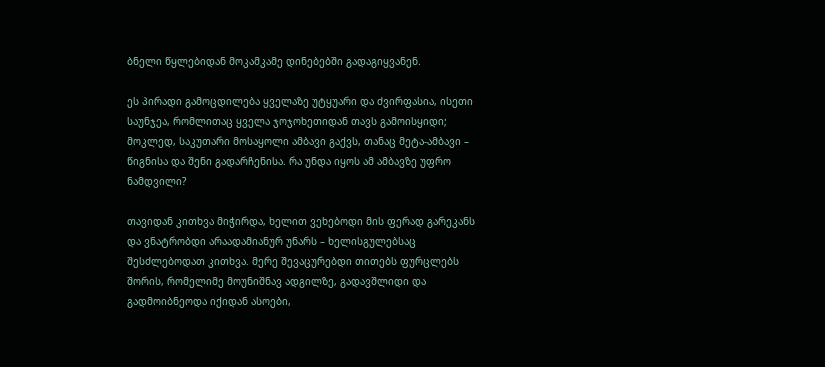ბნელი წყლებიდან მოკამკამე დინებებში გადაგიყვანენ.

ეს პირადი გამოცდილება ყველაზე უტყუარი და ძვირფასია, ისეთი საუნჯეა, რომლითაც ყველა ჯოჯოხეთიდან თავს გამოისყიდი; მოკლედ, საკუთარი მოსაყოლი ამბავი გაქვს, თანაც მეტა-ამბავი – წიგნისა და შენი გადარჩენისა. რა უნდა იყოს ამ ამბავზე უფრო ნამდვილი?

თავიდან კითხვა მიჭირდა, ხელით ვეხებოდი მის ფერად გარეკანს და ვნატრობდი არაადამიანურ უნარს – ხელისგულებსაც შესძლებოდათ კითხვა. მერე შევაცურებდი თითებს ფურცლებს შორის, რომელიმე მოუნიშნავ ადგილზე, გადავშლიდი და გადმოიბნეოდა იქიდან ასოები,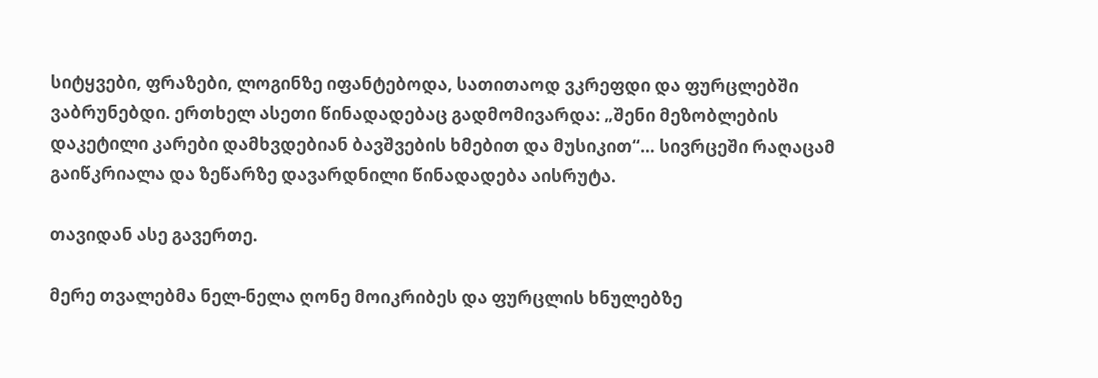სიტყვები, ფრაზები, ლოგინზე იფანტებოდა, სათითაოდ ვკრეფდი და ფურცლებში ვაბრუნებდი. ერთხელ ასეთი წინადადებაც გადმომივარდა: „შენი მეზობლების დაკეტილი კარები დამხვდებიან ბავშვების ხმებით და მუსიკით“… სივრცეში რაღაცამ გაიწკრიალა და ზეწარზე დავარდნილი წინადადება აისრუტა.

თავიდან ასე გავერთე.

მერე თვალებმა ნელ-ნელა ღონე მოიკრიბეს და ფურცლის ხნულებზე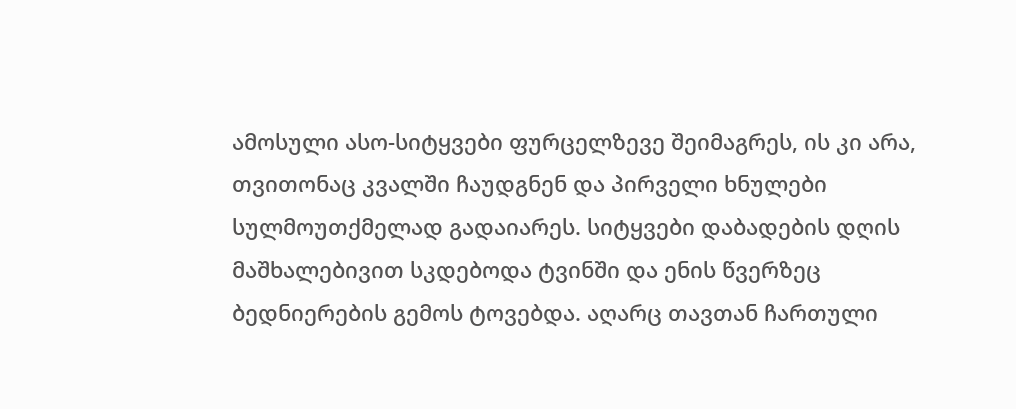ამოსული ასო-სიტყვები ფურცელზევე შეიმაგრეს, ის კი არა, თვითონაც კვალში ჩაუდგნენ და პირველი ხნულები სულმოუთქმელად გადაიარეს. სიტყვები დაბადების დღის მაშხალებივით სკდებოდა ტვინში და ენის წვერზეც ბედნიერების გემოს ტოვებდა. აღარც თავთან ჩართული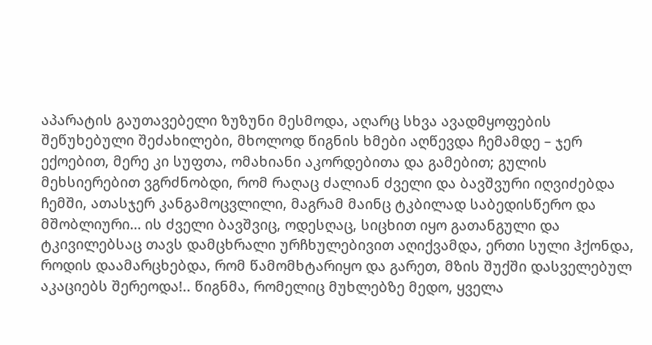აპარატის გაუთავებელი ზუზუნი მესმოდა, აღარც სხვა ავადმყოფების შეწუხებული შეძახილები, მხოლოდ წიგნის ხმები აღწევდა ჩემამდე – ჯერ ექოებით, მერე კი სუფთა, ომახიანი აკორდებითა და გამებით; გულის მეხსიერებით ვგრძნობდი, რომ რაღაც ძალიან ძველი და ბავშვური იღვიძებდა ჩემში, ათასჯერ კანგამოცვლილი, მაგრამ მაინც ტკბილად საბედისწერო და მშობლიური… ის ძველი ბავშვიც, ოდესღაც, სიცხით იყო გათანგული და ტკივილებსაც თავს დამცხრალი ურჩხულებივით აღიქვამდა, ერთი სული ჰქონდა, როდის დაამარცხებდა, რომ წამომხტარიყო და გარეთ, მზის შუქში დასველებულ აკაციებს შერეოდა!.. წიგნმა, რომელიც მუხლებზე მედო, ყველა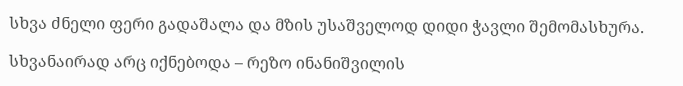სხვა ძნელი ფერი გადაშალა და მზის უსაშველოდ დიდი ჭავლი შემომასხურა.

სხვანაირად არც იქნებოდა – რეზო ინანიშვილის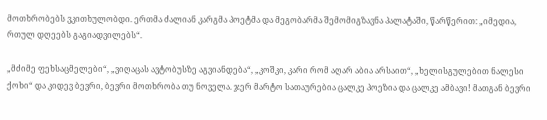მოთხრობებს ვკითხულობდი. ერთმა ძალიან კარგმა პოეტმა და მეგობარმა შემომიგზავნა პალატაში, წარწერით: „იმედია, რთულ დღეებს გაგიადვილებს“.

„მძიმე ფეხსაცმელები“, „ვიღაცას ავტობუსზე აგვიანდება“, „კოშკი, კარი რომ აღარ აბია არსაით“, „ხელისგულებით ნალესი ქოხი“ და კიდევ ბევრი, ბევრი მოთხრობა თუ ნოველა. ჯერ მარტო სათაურებია ცალკე პოეზია და ცალკე ამბავი! მათგან ბევრი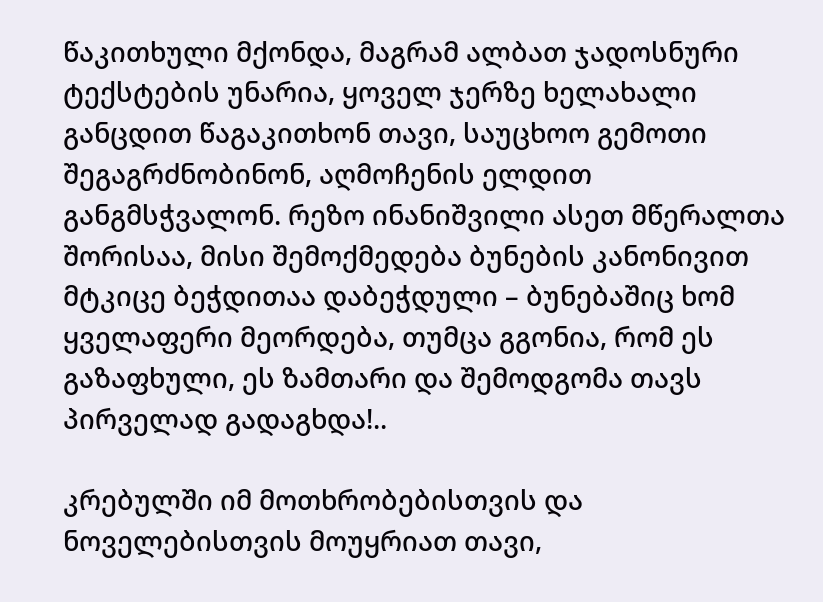წაკითხული მქონდა, მაგრამ ალბათ ჯადოსნური ტექსტების უნარია, ყოველ ჯერზე ხელახალი განცდით წაგაკითხონ თავი, საუცხოო გემოთი შეგაგრძნობინონ, აღმოჩენის ელდით განგმსჭვალონ. რეზო ინანიშვილი ასეთ მწერალთა შორისაა, მისი შემოქმედება ბუნების კანონივით მტკიცე ბეჭდითაა დაბეჭდული – ბუნებაშიც ხომ ყველაფერი მეორდება, თუმცა გგონია, რომ ეს გაზაფხული, ეს ზამთარი და შემოდგომა თავს პირველად გადაგხდა!..

კრებულში იმ მოთხრობებისთვის და ნოველებისთვის მოუყრიათ თავი,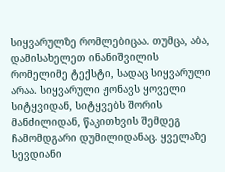სიყვარულზე რომლებიცაა. თუმცა, აბა, დამისახელეთ ინანიშვილის რომელიმე ტექსტი, სადაც სიყვარული არაა. სიყვარული ჟონავს ყოველი სიტყვიდან, სიტყვებს შორის მანძილიდან, წაკითხვის შემდეგ ჩამომდგარი დუმილიდანაც. ყველაზე სევდიანი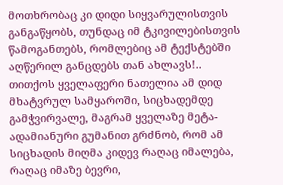მოთხრობაც კი დიდი სიყვარულისთვის განგაწყობს, თუნდაც იმ ტკივილებისთვის წამოგანთებს, რომლებიც ამ ტექსტებში აღწერილ განცდებს თან ახლავს!.. თითქოს ყველაფერი ნათელია ამ დიდ მხატვრულ სამყაროში, სიცხადემდე გამჭვირვალე, მაგრამ ყველაზე მეტა-ადამიანური გუმანით გრძნობ, რომ ამ სიცხადის მიღმა კიდევ რაღაც იმალება, რაღაც იმაზე ბევრი,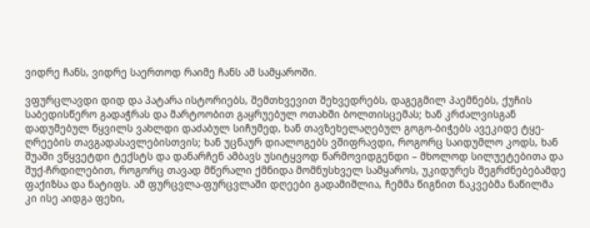ვიდრე ჩანს, ვიდრე საერთოდ რაიმე ჩანს ამ სამყაროში.

ვფურცლავდი დიდ და პატარა ისტორიებს, შემთხვევით შეხვედრებს, დაგეგმილ პაემნებს, ქუჩის საბედისწერო გადაჭრას და მარტოობით გაყრუებულ ოთახში ბოლთისცემას; ხან კრძალვისგან დადუმებულ წყვილს ვახლდი დაძაბულ სიჩუმედ, ხან თავზეხელაღებულ გოგო-ბიჭებს ავეკიდე ტყე-ღრეების თავგადასავლებისთვის; ხან უცნაურ დიალოგებს ვშიფრავდი, როგორც საიდუმლო კოდს, ხან შუაში ვწყვეტდი ტექსტს და დანარჩენ ამბავს უსიტყვოდ წარმოვიდგენდი – მხოლოდ სილუეტებითა და შუქ-ჩრდილებით, როგორც თავად მწერალი ქმნიდა მომნუსხველ სამყაროს, უკიდურეს შეგრძნებებამდე ფაქიზსა და ნატიფს. ამ ფურცვლა-ფურცვლაში დღეები გადამიშლია, ჩემმა წიგნით ნაკვებმა ნაწილმა კი ისე აიდგა ფეხი,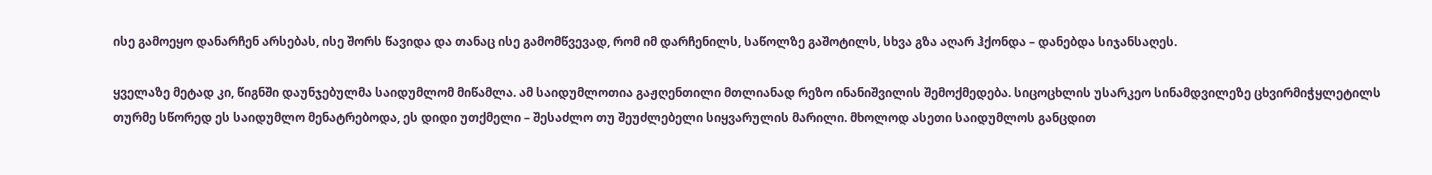ისე გამოეყო დანარჩენ არსებას, ისე შორს წავიდა და თანაც ისე გამომწვევად, რომ იმ დარჩენილს, საწოლზე გაშოტილს, სხვა გზა აღარ ჰქონდა – დანებდა სიჯანსაღეს.

ყველაზე მეტად კი, წიგნში დაუნჯებულმა საიდუმლომ მიწამლა. ამ საიდუმლოთია გაჟღენთილი მთლიანად რეზო ინანიშვილის შემოქმედება. სიცოცხლის უსარკეო სინამდვილეზე ცხვირმიჭყლეტილს თურმე სწორედ ეს საიდუმლო მენატრებოდა, ეს დიდი უთქმელი – შესაძლო თუ შეუძლებელი სიყვარულის მარილი. მხოლოდ ასეთი საიდუმლოს განცდით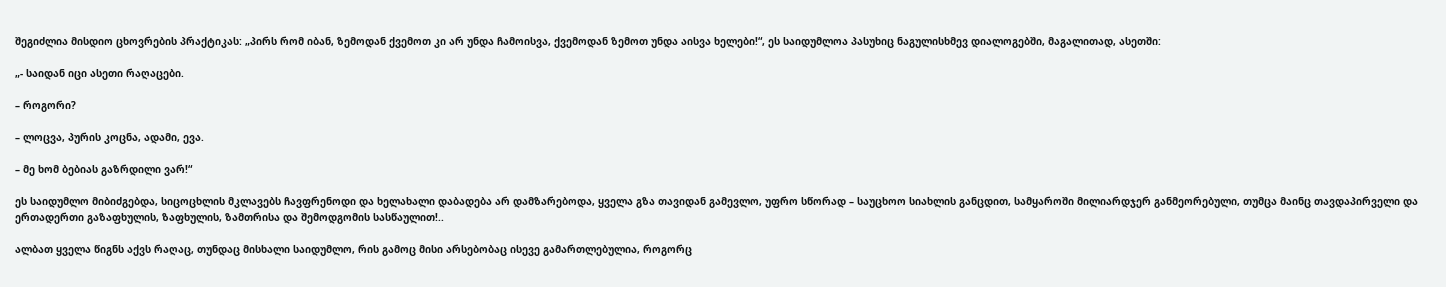შეგიძლია მისდიო ცხოვრების პრაქტიკას: „პირს რომ იბან, ზემოდან ქვემოთ კი არ უნდა ჩამოისვა, ქვემოდან ზემოთ უნდა აისვა ხელები!“, ეს საიდუმლოა პასუხიც ნაგულისხმევ დიალოგებში, მაგალითად, ასეთში:

„- საიდან იცი ასეთი რაღაცები.

– როგორი?

– ლოცვა, პურის კოცნა, ადამი, ევა.

– მე ხომ ბებიას გაზრდილი ვარ!“

ეს საიდუმლო მიბიძგებდა, სიცოცხლის მკლავებს ჩავფრენოდი და ხელახალი დაბადება არ დამზარებოდა, ყველა გზა თავიდან გამევლო, უფრო სწორად – საუცხოო სიახლის განცდით, სამყაროში მილიარდჯერ განმეორებული, თუმცა მაინც თავდაპირველი და ერთადერთი გაზაფხულის, ზაფხულის, ზამთრისა და შემოდგომის სასწაულით!..

ალბათ ყველა წიგნს აქვს რაღაც, თუნდაც მისხალი საიდუმლო, რის გამოც მისი არსებობაც ისევე გამართლებულია, როგორც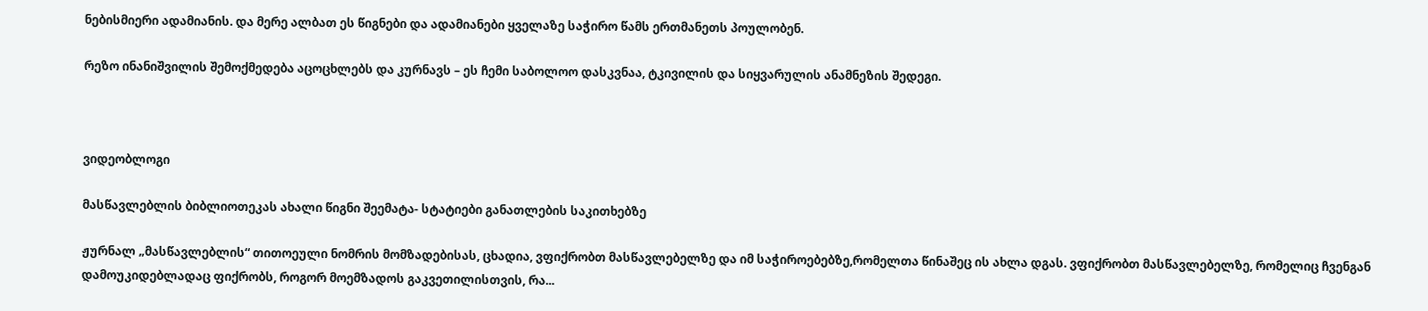ნებისმიერი ადამიანის. და მერე ალბათ ეს წიგნები და ადამიანები ყველაზე საჭირო წამს ერთმანეთს პოულობენ.

რეზო ინანიშვილის შემოქმედება აცოცხლებს და კურნავს – ეს ჩემი საბოლოო დასკვნაა, ტკივილის და სიყვარულის ანამნეზის შედეგი.



ვიდეობლოგი

მასწავლებლის ბიბლიოთეკას ახალი წიგნი შეემატა- სტატიები განათლების საკითხებზე

ჟურნალ „მასწავლებლის“ თითოეული ნომრის მომზადებისას, ცხადია, ვფიქრობთ მასწავლებელზე და იმ საჭიროებებზე,რომელთა წინაშეც ის ახლა დგას. ვფიქრობთ მასწავლებელზე, რომელიც ჩვენგან დამოუკიდებლადაც ფიქრობს, როგორ მოემზადოს გაკვეთილისთვის, რა...